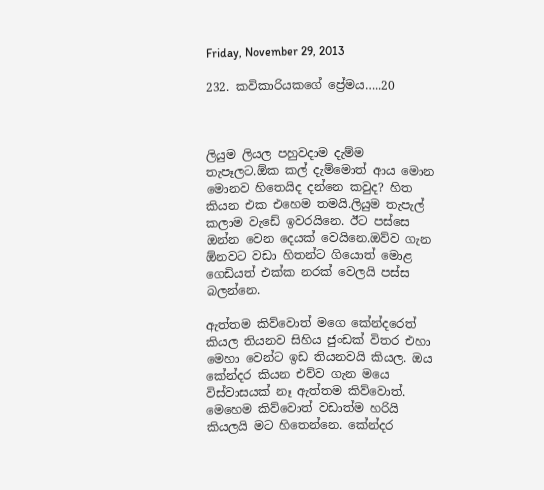Friday, November 29, 2013

232. කවිකාරියකගේ ප්‍රේමය…..20



ලියුම ලියල පහුවදාම දැම්ම තැපෑලට.ඕක කල් දැම්මොත් ආය මොන මොනව හිතෙයිද දන්නෙ කවුද? හිත කියන එක එහෙම තමයි.ලියුම තැපැල් කලාම වැඩේ ඉවරයිනෙ. ඊට පස්සෙ ඔන්න වෙන දෙයක් වෙයිනෙ.ඔව්ව ගැන ඕනවට වඩා හිතන්ට ගියොත් මොළ ගෙඩියත් එක්ක නරක් වෙලයි පස්ස බලන්නෙ.

ඇත්තම කිව්වොත් මගෙ කේන්දරෙත් කියල තියනව සිහිය ජුංඩක් විතර එහා මෙහා වෙන්ට ඉඩ තියනවයි කියල. ඔය කේන්දර කියන එව්ව ගැන මයෙ විස්වාසයක් නෑ ඇත්තම කිව්වොත්. මෙහෙම කිව්වොත් වඩාත්ම හරියි කියලයි මට හිතෙන්නෙ. කේන්දර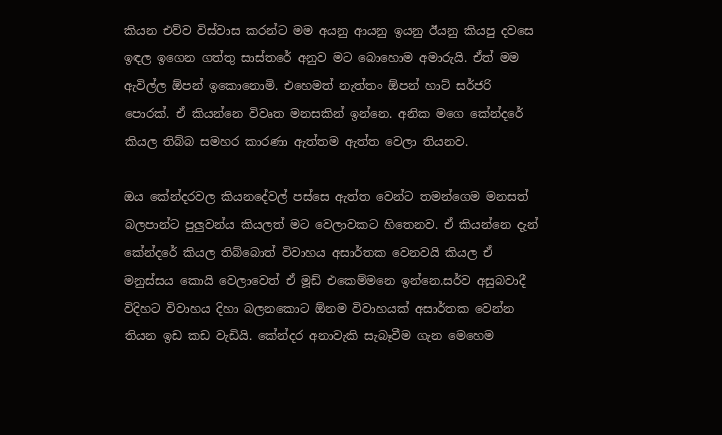කියන එව්ව විස්වාස කරන්ට මම අයනු ආයනු ඉයනු ඊයනු කියපු දවසෙ ඉඳල ඉගෙන ගත්තු සාස්තරේ අනුව මට බොහොම අමාරුයි. ඒත් මම ඇවිල්ල ඕපන් ඉකොනොමි. එහෙමත් නැත්තං ඕපන් හාට් සර්ජරි පොරක්. ඒ කියන්නෙ විවෘත මනසකින් ඉන්නෙ. අනික මගෙ කේන්දරේ කියල තිබ්බ සමහර කාරණා ඇත්තම ඇත්ත වෙලා තියනව.

ඔය කේන්දරවල කියනදේවල් පස්සෙ ඇත්ත වෙන්ට තමන්ගෙම මනසත් බලපාන්ට පුලුවන්ය කියලත් මට වෙලාවකට හිතෙනව. ඒ කියන්නෙ දැන් කේන්දරේ කියල තිබ්බොත් විවාහය අසාර්තක වෙනවයි කියල ඒ මනුස්සය කොයි වෙලාවෙත් ඒ මූඩ් එකෙම්මනෙ ඉන්නෙ.සර්ව අසුබවාදී විදිහට විවාහය දිහා බලනකොට ඕනම විවාහයක් අසාර්තක වෙන්න තියන ඉඩ කඩ වැඩියි. කේන්දර අනාවැකි සැබෑවීම ගැන මෙහෙම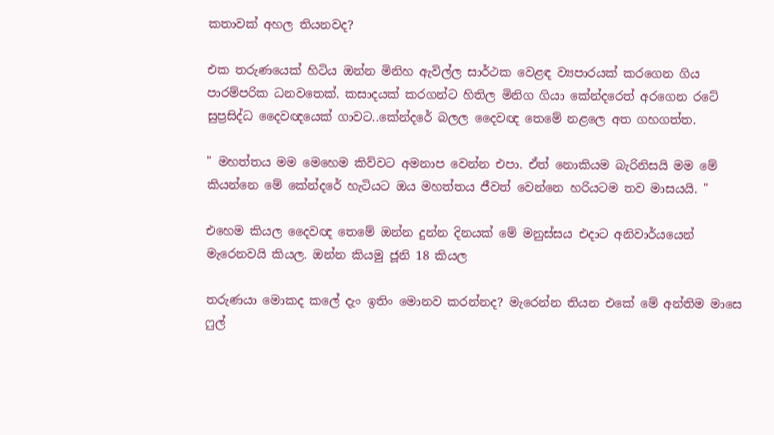කතාවක් අහල තියනවද?

එක තරුණයෙක් හිටිය ඔන්න මිනිහ ඇවිල්ල සාර්ථක වෙළඳ ව්‍යපාරයක් කරගෙන ගිය පාරම්පරික ධනවතෙක්. කසාදයක් කරගන්ට හිතිල මිනිග ගියා කේන්දරෙත් අරගෙන රටේ සුප්‍රසිද්ධ දෛවඥයෙක් ගාවට..කේන්දරේ බලල දෛවඥ තෙමේ නළලෙ අත ගහගත්ත.

" මහත්තය මම මෙහෙම කිව්වට අමනාප වෙන්න එපා. ඒත් නොකියම බැරිනිසයි මම මේ කියන්නෙ මේ කේන්දරේ හැටියට ඔය මහත්තය ජීවත් වෙන්නෙ හරියටම තව මාසයයි. "

එහෙම කියල දෛවඥ තෙමේ ඔන්න දුන්න දිනයක් මේ මනුස්සය එදාට අනිවාර්යයෙන් මැරෙනවයි කියල. ඔන්න කියමු ජූනි 18 කියල

තරුණයා මොකද කලේ දැං ඉතිං මොනව කරන්නද? මැරෙන්න තියන එකේ මේ අන්තිම මාසෙ ෆුල්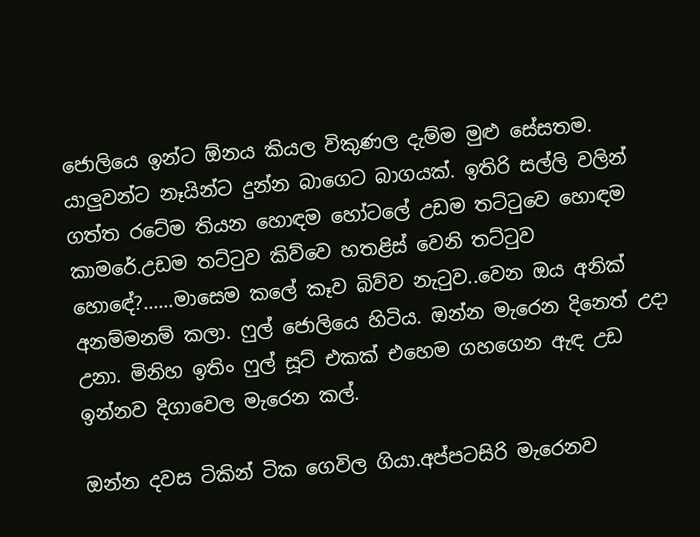ජොලියෙ ඉන්ට ඕනය කියල විකුණල දැම්ම මුළු සේසතම. යාලුවන්ට නෑයින්ට දුන්න බාගෙට බාගයක්. ඉතිරි සල්ලි වලින් ගත්ත රටේම තියන හොඳම හෝටලේ උඩම තට්ටුවෙ හොඳම කාමරේ.උඩම තට්ටුව කිව්වෙ හතළිස් වෙනි තට්ටුව හොඳේ?......මාසෙම කලේ කෑව බිව්ව නැටුව..වෙන ඔය අනික් අනම්මනම් කලා. ෆුල් ජොලියෙ හිටිය. ඔන්න මැරෙන දිනෙත් උදා උනා. මිනිහ ඉතිං ෆුල් සූට් එකක් එහෙම ගහගෙන ඇඳ උඩ ඉන්නව දිගාවෙල මැරෙන කල්.

ඔන්න දවස ටිකින් ටික ගෙවිල ගියා.අප්පටසිරි මැරෙනව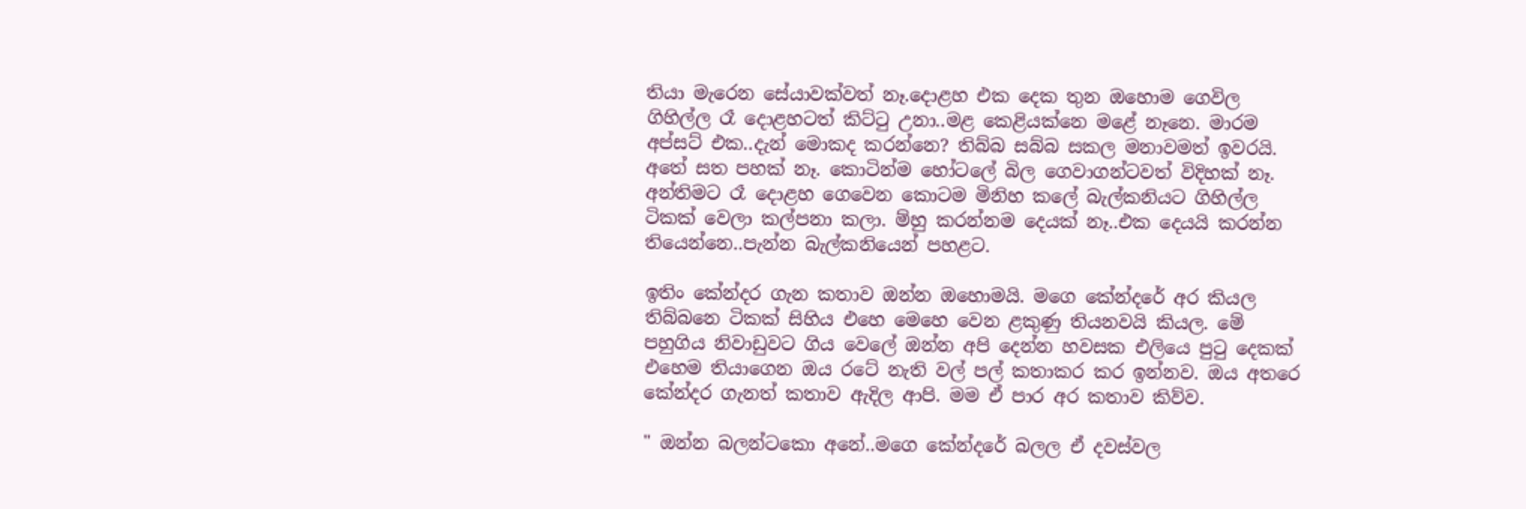තියා මැරෙන සේයාවක්වත් නෑ.දොළහ එක දෙක තුන ඔහොම ගෙවිල ගිහිල්ල රෑ දොළහටත් කිට්ටු උනා..මළ කෙළියක්නෙ මළේ නෑනෙ. මාරම අප්සට් එක..දැන් මොකද කරන්නෙ? තිබ්බ සබ්බ සකල මනාවමත් ඉවරයි. අතේ සත පහක් නෑ. කොටින්ම හෝටලේ බිල ගෙවාගන්ටවත් විදිහක් නෑ. අන්තිමට රෑ දොළහ ගෙවෙන කොටම මිනිහ කලේ බැල්කනියට ගිහිල්ල ටිකක් වෙලා කල්පනා කලා. ම්හු කරන්නම දෙයක් නෑ..එක දෙයයි කරන්න තියෙන්නෙ..පැන්න බැල්කනියෙන් පහළට.

ඉතිං කේන්දර ගැන කතාව ඔන්න ඔහොමයි. මගෙ කේන්දරේ අර කියල තිබ්බනෙ ටිකක් සිහිය එහෙ මෙහෙ වෙන ළකුණු තියනවයි කියල. මේ පහුගිය නිවාඩුවට ගිය වෙලේ ඔන්න අපි දෙන්න හවසක එලියෙ පුටු දෙකක් එහෙම තියාගෙන ඔය රටේ නැති වල් පල් කතාකර කර ඉන්නව. ඔය අතරෙ කේන්දර ගැනත් කතාව ඇදිල ආපි. මම ඒ පාර අර කතාව කිව්ව.

" ඔන්න බලන්ටකො අනේ..මගෙ කේන්දරේ බලල ඒ දවස්වල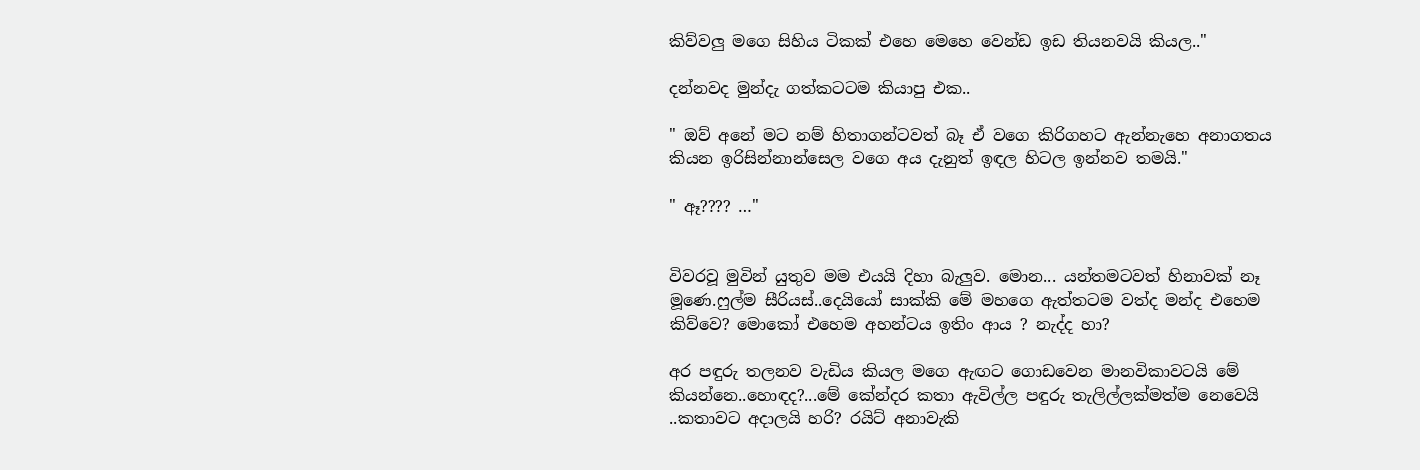කිව්වලු මගෙ සිහිය ටිකක් එහෙ මෙහෙ වෙන්ඩ ඉඩ තියනවයි කියල.."

දන්නවද මුන්දැ ගත්කටටම කියාපු එක..

" ඔව් අනේ මට නම් හිතාගන්ටවත් බෑ ඒ වගෙ කිරිගහට ඇන්නැහෙ අනාගතය කියන ඉරිසින්නාන්සෙල වගෙ අය දැනුත් ඉඳල හිටල ඉන්නව තමයි."

" ඈ???? …"


විවරවූ මුවින් යුතුව මම එයයි දිහා බැලුව. මොන... යන්තමටවත් හිනාවක් නෑ මූණෙ.ෆුල්ම සීරියස්..දෙයියෝ සාක්කි මේ මහගෙ ඇත්තටම වත්ද මන්ද එහෙම කිව්වෙ? මොකෝ එහෙම අහන්ටය ඉතිං ආය ? නැද්ද හා?

අර පඳුරු තලනව වැඩිය කියල මගෙ ඇඟට ගොඩවෙන මානවිකාවටයි මේ කියන්නෙ..හොඳද?...මේ කේන්දර කතා ඇවිල්ල පඳුරු තැලිල්ලක්මත්ම නෙවෙයි ..කතාවට අදාලයි හරි? රයිට් අනාවැකි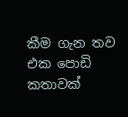කීම ගැන තව එක පොඩි කතාවක්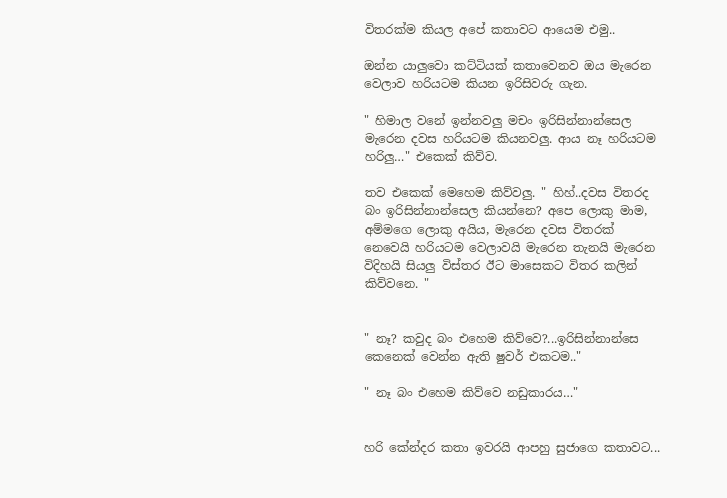විතරක්ම කියල අපේ කතාවට ආයෙම එමු..

ඔන්න යාලුවො කට්ටියක් කතාවෙනව ඔය මැරෙන වෙලාව හරියටම කියන ඉරිසිවරු ගැන.

" හිමාල වනේ ඉන්නවලු මචං ඉරිසින්නාන්සෙල මැරෙන දවස හරියටම කියනවලු. ආය නෑ හරියටම හරිලු…" එකෙක් කිව්ව.

තව එකෙක් මෙහෙම කිව්වලු. " හිහ්..දවස විතරද බං ඉරිසින්නාන්සෙල කියන්නෙ? අපෙ ලොකු මාම, අම්මගෙ ලොකු අයිය, මැරෙන දවස විතරක් නෙවෙයි හරියටම වෙලාවයි මැරෙන තැනයි මැරෙන විදිහයි සියලු විස්තර ඊට මාසෙකට විතර කලින් කිව්වනෙ. "


" නෑ? කවුද බං එහෙම කිව්වෙ?...ඉරිසින්නාන්සෙ කෙනෙක් වෙන්න ඇති ෂුවර් එකටම.."

" නෑ බං එහෙම කිව්වෙ නඩුකාරය…"


හරි කේන්දර කතා ඉවරයි ආපහු සුජාගෙ කතාවට...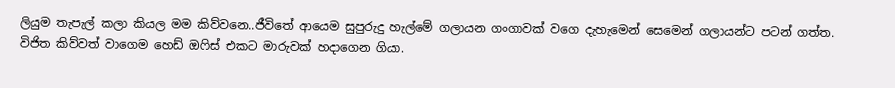ලියුම තැපැල් කලා කියල මම කිව්වනෙ..ජීවිතේ ආයෙම සුපුරුදු හැල්මේ ගලායන ගංගාවක් වගෙ දැහැමෙන් සෙමෙන් ගලායන්ට පටන් ගත්ත. විජිත කිව්වත් වාගෙම හෙඩ් ඔෆිස් එකට මාරුවක් හදාගෙන ගියා.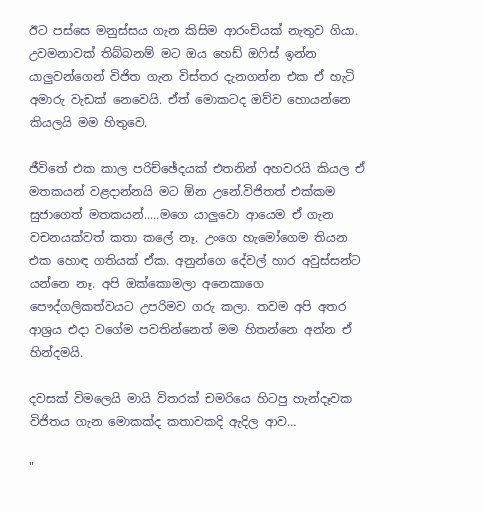ඊට පස්සෙ මනුස්සය ගැන කිසිම ආරංචියක් නැතුව ගියා. උවමනාවක් තිබ්බනම් මට ඔය හෙඩ් ඔෆිස් ඉන්න යාලුවන්ගෙන් විජිත ගැන විස්තර දැනගන්න එක ඒ හැටි අමාරු වැඩක් නෙවෙයි. ඒත් මොකටද ඔව්ව හොයන්නෙ කියලයි මම හිතුවෙ.

ජීවිතේ එක කාල පරිච්ඡේදයක් එතනින් අහවරයි කියල ඒ මතකයන් වළදාන්නයි මට ඕන උනේ.විජිතත් එක්කම සුජාගෙත් මතකයන්.....මගෙ යාලුවො ආයෙම ඒ ගැන වචනයක්වත් කතා කලේ නෑ. උංගෙ හැමෝගෙම තියන එක හොඳ ගතියක් ඒක. අනුන්ගෙ දේවල් හාර අවුස්සන්ට යන්නෙ නෑ. අපි ඔක්කොමලා අනෙකාගෙ පෞද්ගලිකත්වයට උපරිමව ගරු කලා. තවම අපි අතර ආශ්‍රය එදා වගේම පවතින්නෙත් මම හිතන්නෙ අන්න ඒ හින්දමයි.

දවසක් විමලෙයි මායි විතරක් චමරියෙ හිටපු හැන්දෑවක විජිතය ගැන මොකක්ද කතාවකදි ඇදිල ආව…

"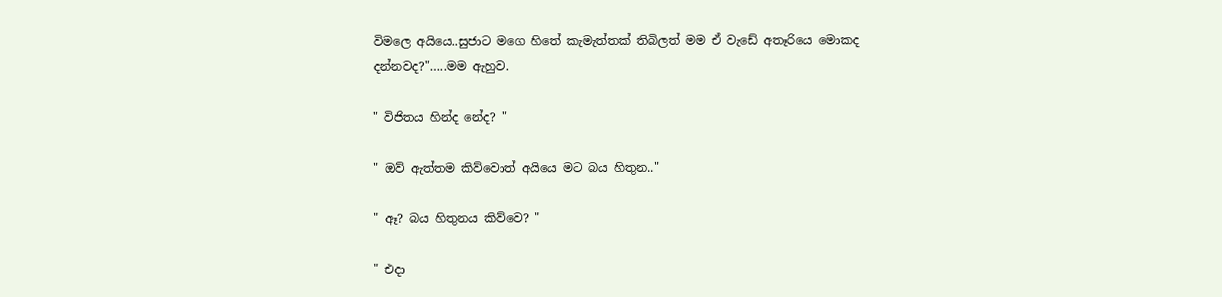විමලෙ අයියෙ..සුජාට මගෙ හිතේ කැමැත්තක් තිබිලත් මම ඒ වැඩේ අතෑරියෙ මොකද දන්නවද?"…..මම ඇහුව.

" විජිතය හින්ද නේද? "

" ඔව් ඇත්තම කිව්වොත් අයියෙ මට බය හිතුන.."

" ඈ? බය හිතුනය කිව්වෙ? "

" එදා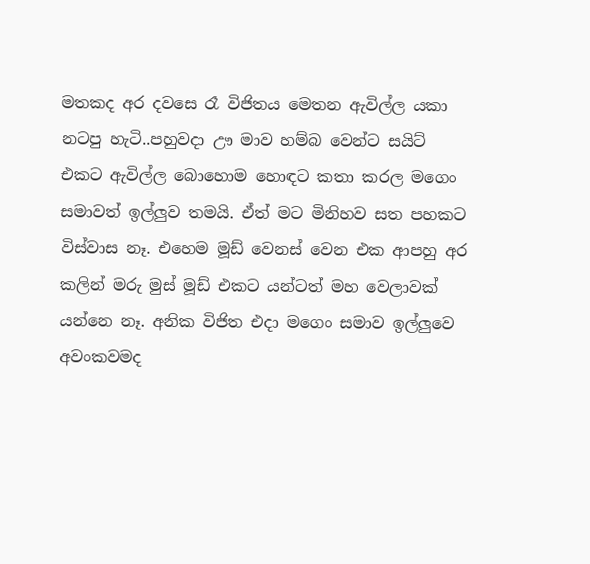මතකද අර දවසෙ රෑ විජිතය මෙතන ඇවිල්ල යකා නටපු හැටි..පහුවදා ඌ මාව හම්බ වෙන්ට සයිට් එකට ඇවිල්ල බොහොම හොඳට කතා කරල මගෙං සමාවත් ඉල්ලුව තමයි. ඒත් මට මිනිහව සත පහකට විස්වාස නෑ. එහෙම මූඩ් වෙනස් වෙන එක ආපහු අර කලින් මරු මුස් මූඩ් එකට යන්ටත් මහ වෙලාවක් යන්නෙ නෑ. අනික විජිත එදා මගෙං සමාව ඉල්ලුවෙ අවංකවමද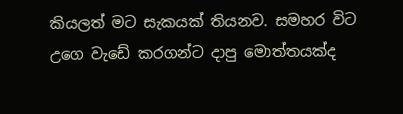කියලත් මට සැකයක් තියනව. සමහර විට උගෙ වැඩේ කරගන්ට දාපු මොත්තයක්ද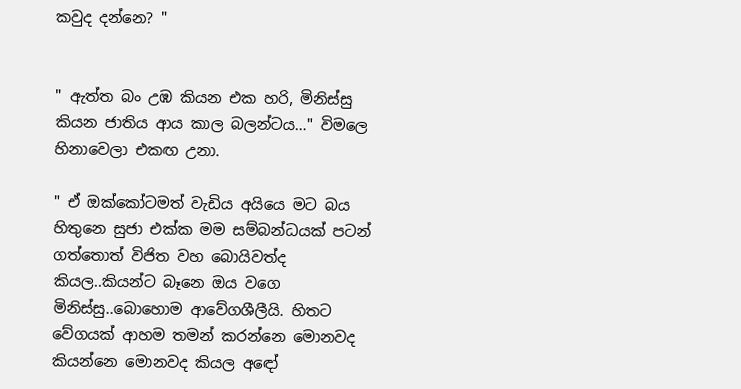කවුද දන්නෙ? "


" ඇත්ත බං උඹ කියන එක හරි, මිනිස්සු කියන ජාතිය ආය කාල බලන්ටය…" විමලෙ හිනාවෙලා එකඟ උනා.

" ඒ ඔක්කෝටමත් වැඩිය අයියෙ මට බය හිතුනෙ සුජා එක්ක මම සම්බන්ධයක් පටන් ගත්තොත් විජිත වහ බොයිවත්ද කියල..කියන්ට බෑනෙ ඔය වගෙ මිනිස්සු..බොහොම ආවේගශීලීයි. හිතට වේගයක් ආහම තමන් කරන්නෙ මොනවද කියන්නෙ මොනවද කියල අඳෝ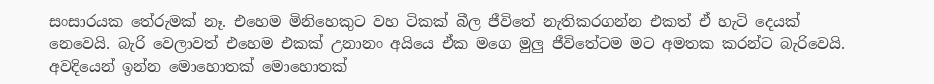සංසාරයක තේරුමක් නෑ. එහෙම මිනිහෙකුට වහ ටිකක් බීල ජීවිතේ නැතිකරගන්න එකත් ඒ හැටි දෙයක් නෙවෙයි. බැරි වෙලාවත් එහෙම එකක් උනානං අයියෙ ඒක මගෙ මුලු ජීවිතේටම මට අමතක කරන්ට බැරිවෙයි. අවදියෙන් ඉන්න මොහොතක් මොහොතක්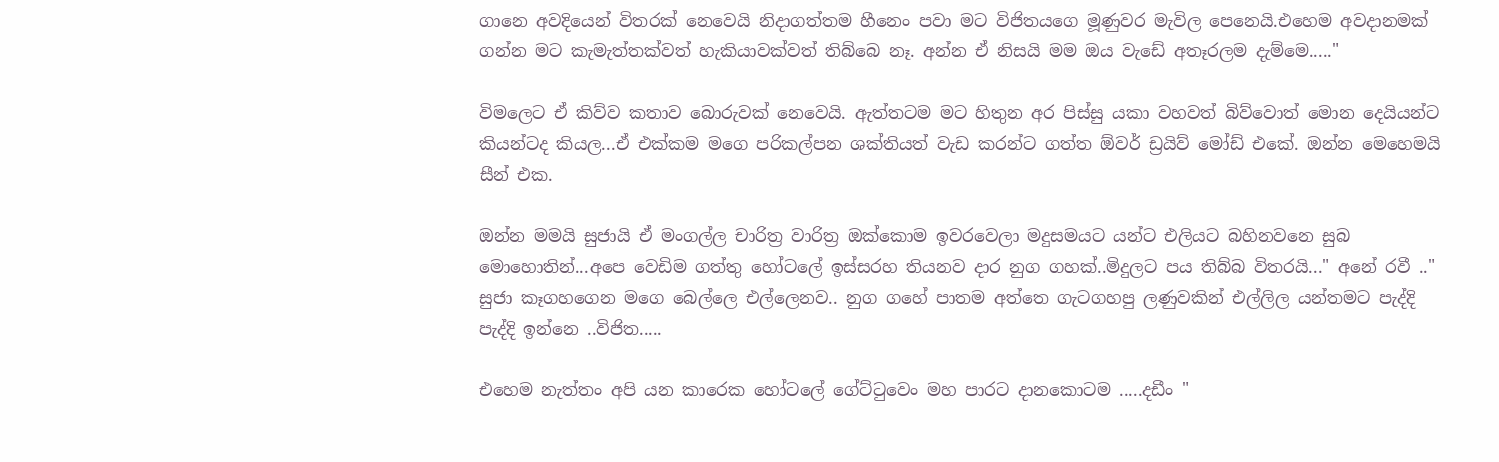ගානෙ අවදියෙන් විතරක් නෙවෙයි නිදාගත්තම හීනෙං පවා මට විජිතයගෙ මූණුවර මැවිල පෙනෙයි.එහෙම අවදානමක් ගන්න මට කැමැත්තක්වත් හැකියාවක්වත් තිබ්බෙ නෑ. අන්න ඒ නිසයි මම ඔය වැඩේ අතෑරලම දැම්මෙ....."

විමලෙට ඒ කිව්ව කතාව බොරුවක් නෙවෙයි. ඇත්තටම මට හිතුන අර පිස්සු යකා වහවත් බිව්වොත් මොන දෙයියන්ට කියන්ටද කියල...ඒ එක්කම මගෙ පරිකල්පන ශක්තියත් වැඩ කරන්ට ගත්ත ඕවර් ඩ්‍රයිව් මෝඩ් එකේ. ඔන්න මෙහෙමයි සීන් එක.

ඔන්න මමයි සුජායි ඒ මංගල්ල චාරිත්‍ර වාරිත්‍ර ඔක්කොම ඉවරවෙලා මදුසමයට යන්ට එලියට බහිනවනෙ සුබ මොහොතින්...අපෙ වෙඩිම ගත්තු හෝටලේ ඉස්සරහ තියනව දාර නුග ගහක්..මිදුලට පය තිබ්බ විතරයි..." අනේ රවී .." සුජා කෑගහගෙන මගෙ බෙල්ලෙ එල්ලෙනව.. නුග ගහේ පාතම අත්තෙ ගැටගහපු ලණුවකින් එල්ලිල යන්තමට පැද්දි පැද්දි ඉන්නෙ ..විජිත.....

එහෙම නැත්තං අපි යන කාරෙක හෝටලේ ගේට්ටුවෙං මහ පාරට දානකොටම .....දඩීං "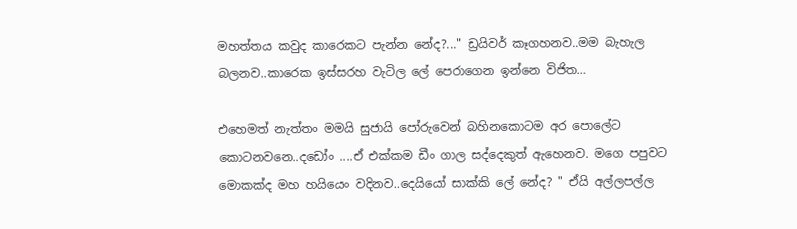මහත්තය කවුද කාරෙකට පැන්න නේද?..." ඩ්‍රයිවර් කෑගහනව..මම බැහැල බලනව..කාරෙක ඉස්සරහ වැටිල ලේ පෙරාගෙන ඉන්නෙ විජිත…

එහෙමත් නැත්තං මමයි සුජායි පෝරුවෙන් බහිනකොටම අර පොලේට කොටනවනෙ..දඩෝං ....ඒ එක්කම ඩීං ගාල සද්දෙකුත් ඇහෙනව. මගෙ පපුවට මොකක්ද මහ හයියෙං වදිනව..දෙයියෝ සාක්කි ලේ නේද? " ඒයි අල්ලපල්ල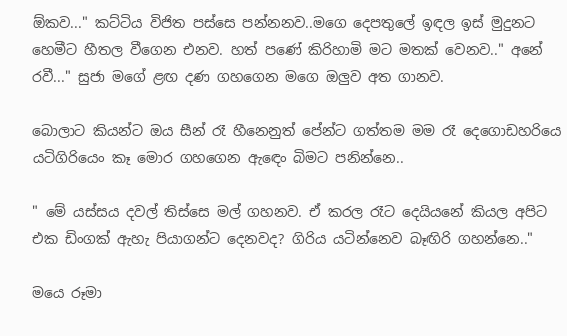ඕකව..." කට්ටිය විජිත පස්සෙ පන්නනව..මගෙ දෙපතුලේ ඉඳල ඉස් මුදුනට හෙමීට හීතල වීගෙන එනව. හත් පණේ කිරිහාමි මට මතක් වෙනව.." අනේ රවී..." සුජා මගේ ළඟ දණ ගහගෙන මගෙ ඔලුව අත ගානව.

බොලාට කියන්ට ඔය සීන් රෑ හීනෙනුත් පේන්ට ගත්තම මම රෑ දෙගොඩහරියෙ යටිගිරියෙං කෑ මොර ගහගෙන ඇඳෙං බිමට පනින්නෙ..

" මේ යස්සය දවල් තිස්සෙ මල් ගහනව. ඒ කරල රෑට දෙයියනේ කියල අපිට එක ඩිංගක් ඇහැ පියාගන්ට දෙනවද? ගිරිය යටින්නෙව බෑඟිරි ගහන්නෙ.."

මයෙ රූමා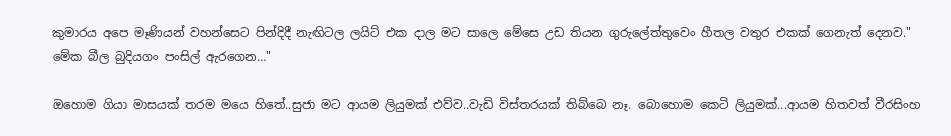කුමාරය අපෙ මෑණියන් වහන්සෙට පින්දිදී නැඟිටල ලයිට් එක දාල මට සාලෙ මේසෙ උඩ තියන ගුරුලේත්තුවෙං හීතල වතුර එකක් ගෙනැත් දෙනව." මේක බීල බුදියගං පංසිල් ඇරගෙන…"

ඔහොම ගියා මාසයක් තරම මයෙ හිතේ..සුජා මට ආයම ලියුමක් එව්ව..වැඩි විස්තරයක් තිබ්බෙ නෑ. බොහොම කෙටි ලියුමක්...ආයම හිතවත් වීරසිංහ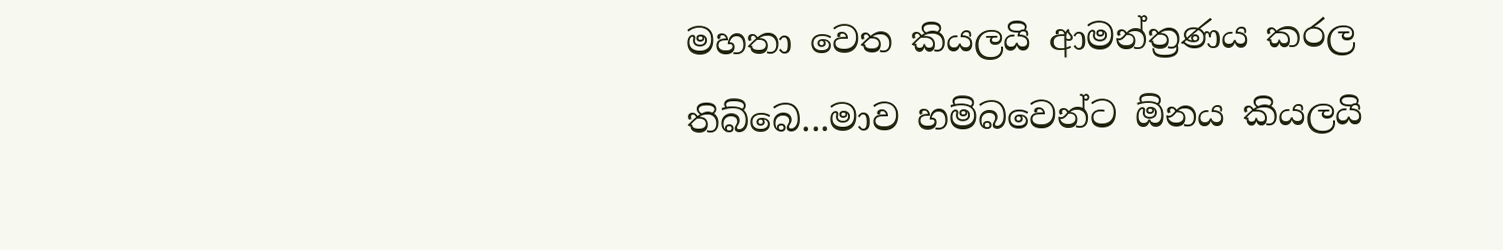මහතා වෙත කියලයි ආමන්ත්‍රණය කරල තිබ්බෙ...මාව හම්බවෙන්ට ඕනය කියලයි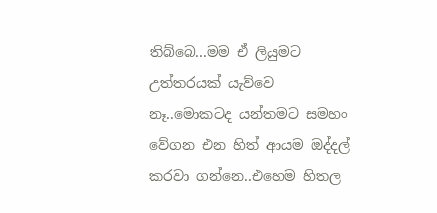තිබ්බෙ...මම ඒ ලියුමට උත්තරයක් යැව්වෙ නෑ..මොකටද යන්තමට සමහං වේගන එන හිත් ආයම ඔද්දල් කරවා ගන්නෙ..එහෙම හිතල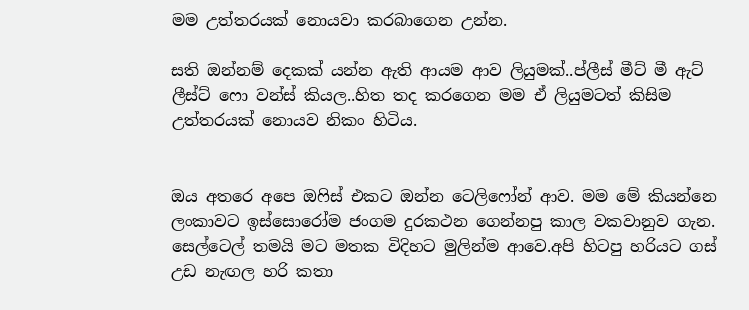මම උත්තරයක් නොයවා කරබාගෙන උන්න.

සති ඔන්නම් දෙකක් යන්න ඇති ආයම ආව ලියුමක්..ප්ලීස් මීට් මී ඇට් ලීස්ට් ෆො වන්ස් කියල..හිත තද කරගෙන මම ඒ ලියුමටත් කිසිම උත්තරයක් නොයව නිකං හිටිය.


ඔය අතරෙ අපෙ ඔෆිස් එකට ඔන්න ටෙලිෆෝන් ආව. මම මේ කියන්නෙ ලංකාවට ඉස්සොරෝම ජංගම දුරකථන ගෙන්නපු කාල වකවානුව ගැන. සෙල්ටෙල් තමයි මට මතක විදිහට මුලින්ම ආවෙ.අපි හිටපු හරියට ගස් උඩ නැඟල හරි කතා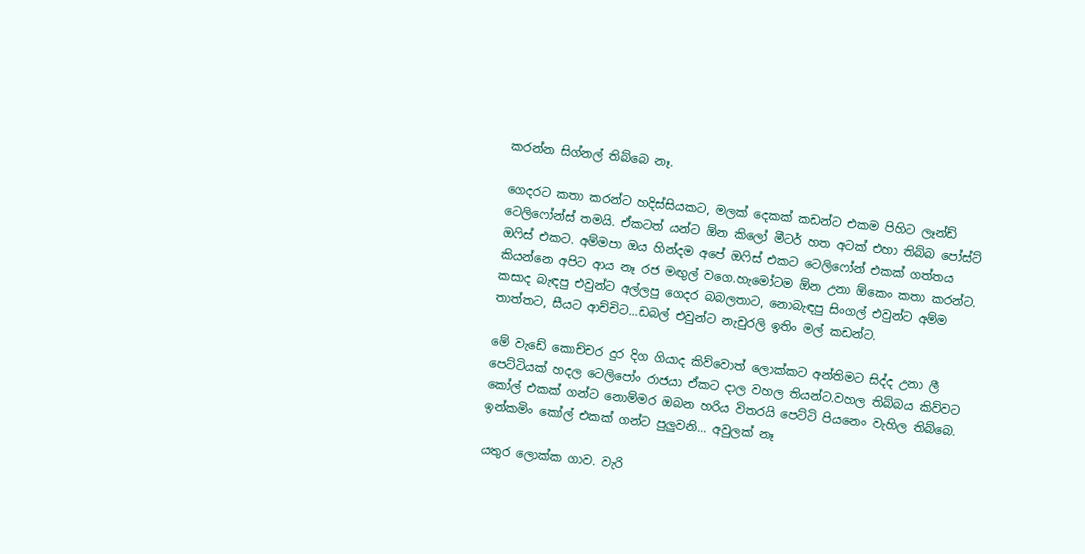කරන්න සිග්නල් තිබ්බෙ නෑ.

ගෙදරට කතා කරන්ට හදිස්සියකට, මලක් දෙකක් කඩන්ට එකම පිහිට ලෑන්ඩ් ටෙලිෆෝන්ස් තමයි. ඒකටත් යන්ට ඕන කිලෝ මීටර් හත අටක් එහා තිබ්බ පෝස්ට් ඔෆිස් එකට. අම්මපා ඔය හින්දම අපේ ඔෆිස් එකට ටෙලිෆෝන් එකක් ගත්තය කියන්නෙ අපිට ආය නෑ රජ මඟුල් වගෙ.හැමෝටම ඕන උනා ඕකෙං කතා කරන්ට. කසාද බැඳපු එවුන්ට අල්ලපු ගෙදර බබලතාට, නොබැඳපු සිංගල් එවුන්ට අම්ම තාත්තට, සීයට ආච්චිට...ඩබල් එවුන්ට නැචුරලි ඉතිං මල් කඩන්ට.

මේ වැඩේ කොච්චර දුර දිග ගියාද කිව්වොත් ලොක්කට අන්තිමට සිද්ද උනා ලී පෙට්ටියක් හදල ටෙලිපෝං රාජයා ඒකට දාල වහල තියන්ට.වහල තිබ්බය කිව්වට කෝල් එකක් ගන්ට නොම්මර ඔබන හරිය විතරයි පෙට්ටි පියනෙං වැහිල තිබ්බෙ. ඉන්කමිං කෝල් එකක් ගන්ට පුලුවනි... අවුලක් නෑ

යතුර ලොක්ක ගාව. වැරි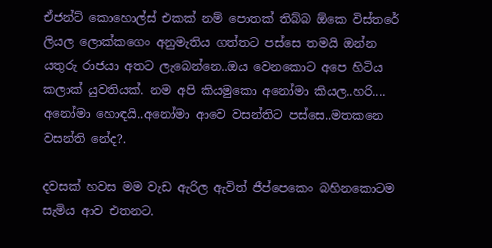ඒජන්ට් කොහොල්ස් එකක් නම් පොතක් තිබ්බ ඕකෙ විස්තරේ ලියල ලොක්කගෙං අනුමැතිය ගත්තට පස්සෙ තමයි ඔන්න යතුරු රාජයා අතට ලැබෙන්නෙ..ඔය වෙනකොට අපෙ හිටිය කලාක් යුවතියක්. නම අපි කියමුකො අනෝමා කියල..හරි.... අනෝමා හොඳයි..අනෝමා ආවෙ වසන්තිට පස්සෙ..මතකනෙ වසන්ති නේද?.

දවසක් හවස මම වැඩ ඇරිල ඇවිත් ජීප්පෙකෙං බහිනකොටම සැමිය ආව එතනට.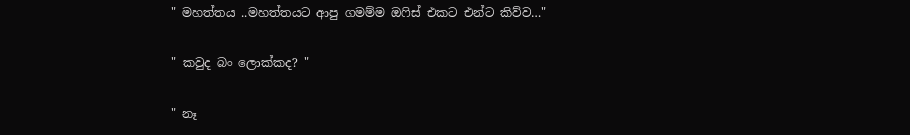" මහත්තය ..මහත්තයට ආපු ගමම්ම ඔෆිස් එකට එන්ට කිව්ව…"

" කවුද බං ලොක්කද? "

" නෑ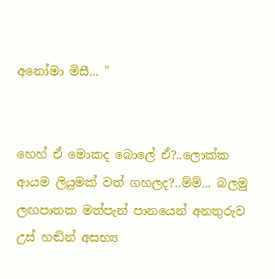අනෝමා මිසී... "


හෙහ් ඒ මොකද බොලේ ඒ?..ලොක්ක ආයම ලියුමක් වත් ගහලද?..ම්ම්... බලමු ලඟපාතක මත්පැන් පානයෙන් අනතුරුව උස් හඬින් අසභ්‍ය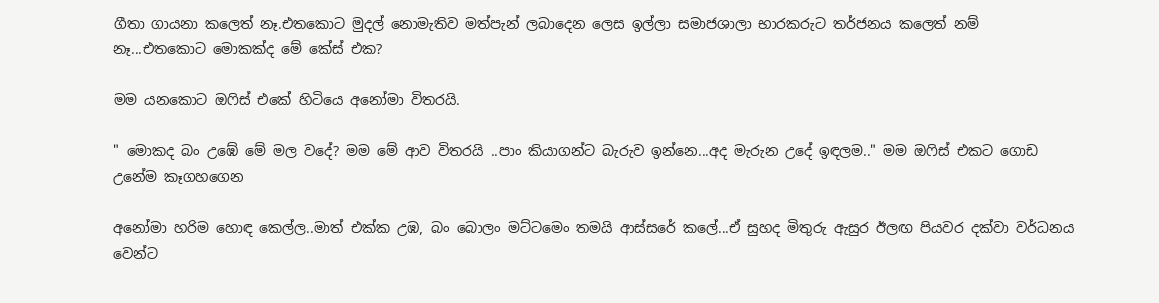ගීතා ගායනා කලෙත් නෑ.එතකොට මුදල් නොමැතිව මත්පැන් ලබාදෙන ලෙස ඉල්ලා සමාජශාලා භාරකරුට තර්ජනය කලෙත් නම් නෑ...එතකොට මොකක්ද මේ කේස් එක?

මම යනකොට ඔෆිස් එකේ හිටියෙ අනෝමා විතරයි.

" මොකද බං උඹේ මේ මල වදේ? මම මේ ආව විතරයි ..පාං කියාගන්ට බැරුව ඉන්නෙ...අද මැරුන උදේ ඉඳලම.." මම ඔෆිස් එකට ගොඩ උනේම කෑගහගෙන

අනෝමා හරිම හොඳ කෙල්ල..මාත් එක්ක උඹ, බං බොලං මට්ටමෙං තමයි ආස්සරේ කලේ...ඒ සුහද මිතුරු ඇසුර ඊලඟ පියවර දක්වා වර්ධනය වෙන්ට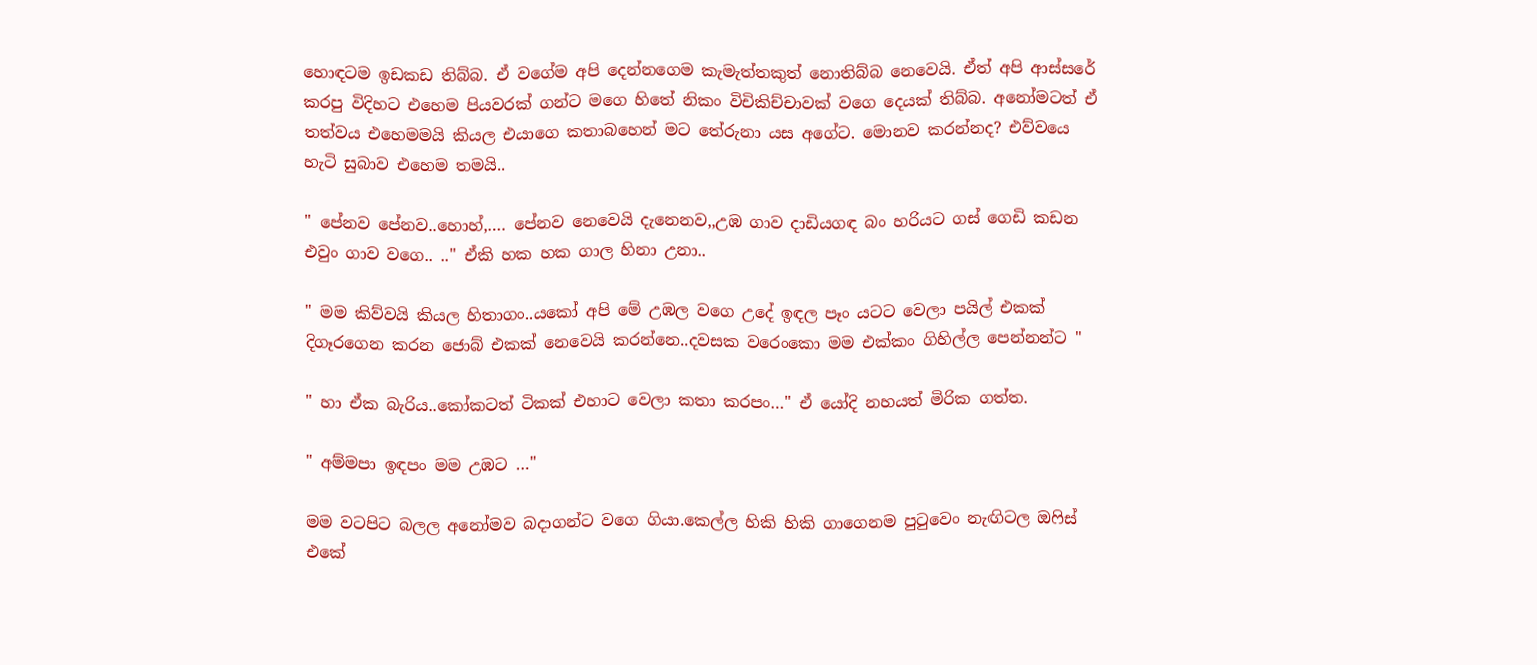හොඳටම ඉඩකඩ තිබ්බ. ඒ වගේම අපි දෙන්නගෙම කැමැත්තකුත් නොතිබ්බ නෙවෙයි. ඒත් අපි ආස්සරේ කරපු විදිහට එහෙම පියවරක් ගන්ට මගෙ හිතේ නිකං විචිකිච්චාවක් වගෙ දෙයක් තිබ්බ. අනෝමටත් ඒ තත්වය එහෙමමයි කියල එයාගෙ කතාබහෙන් මට තේරුනා යස අගේට. මොනව කරන්නද? එව්වයෙ හැටි සුබාව එහෙම තමයි..

" පේනව පේනව..හොහ්,…. පේනව නෙවෙයි දැනෙනව,,උඹ ගාව දාඩියගඳ බං හරියට ගස් ගෙඩි කඩන එවුං ගාව වගෙ.. .." ඒකි හක හක ගාල හිනා උනා..

" මම කිව්වයි කියල හිතාගං..යකෝ අපි මේ උඹල වගෙ උදේ ඉඳල පෑං යටට වෙලා පයිල් එකක් දිගෑරගෙන කරන ජොබ් එකක් නෙවෙයි කරන්නෙ..දවසක වරෙංකො මම එක්කං ගිහිල්ල පෙන්නන්ට "

" හා ඒක බැරිය..කෝකටත් ටිකක් එහාට වෙලා කතා කරපං…" ඒ යෝදි නහයත් මිරික ගත්ත.

" අම්මපා ඉඳපං මම උඹට …"

මම වටපිට බලල අනෝමව බදාගන්ට වගෙ ගියා.කෙල්ල හිකි හිකි ගාගෙනම පුටුවෙං නැඟිටල ඔෆිස් එකේ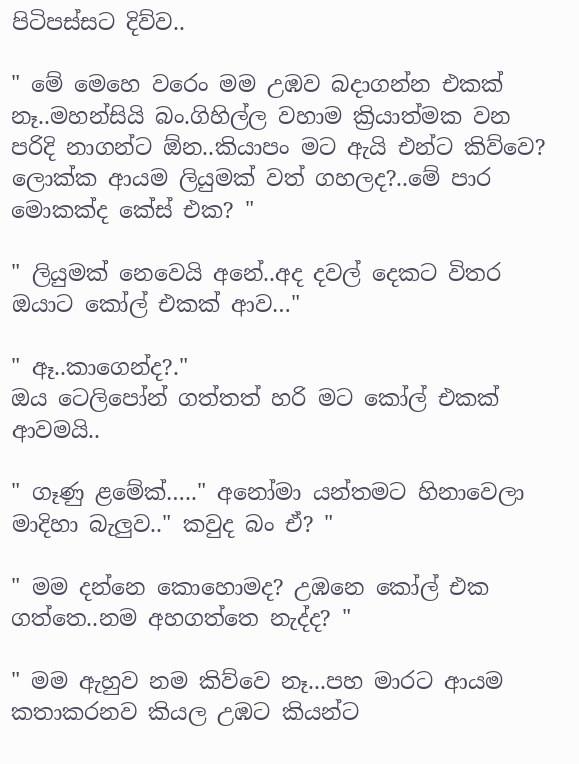පිටිපස්සට දිව්ව..

" මේ මෙහෙ වරෙං මම උඹව බදාගන්න එකක් නෑ..මහන්සියි බං.ගිහිල්ල වහාම ක්‍රියාත්මක වන පරිදි නාගන්ට ඕන..කියාපං මට ඇයි එන්ට කිව්වෙ? ලොක්ක ආයම ලියුමක් වත් ගහලද?..මේ පාර මොකක්ද කේස් එක? "

" ලියුමක් නෙවෙයි අනේ..අද දවල් දෙකට විතර ඔයාට කෝල් එකක් ආව…"

" ඈ..කාගෙන්ද?."
ඔය ටෙලිපෝන් ගත්තත් හරි මට කෝල් එකක් ආවමයි..

" ගෑණු ළමේක්….." අනෝමා යන්තමට හිනාවෙලා මාදිහා බැලුව.." කවුද බං ඒ? "

" මම දන්නෙ කොහොමද? උඹනෙ කෝල් එක ගත්තෙ..නම අහගත්තෙ නැද්ද? "

" මම ඇහුව නම කිව්වෙ නෑ...පහ මාරට ආයම කතාකරනව කියල උඹට කියන්ට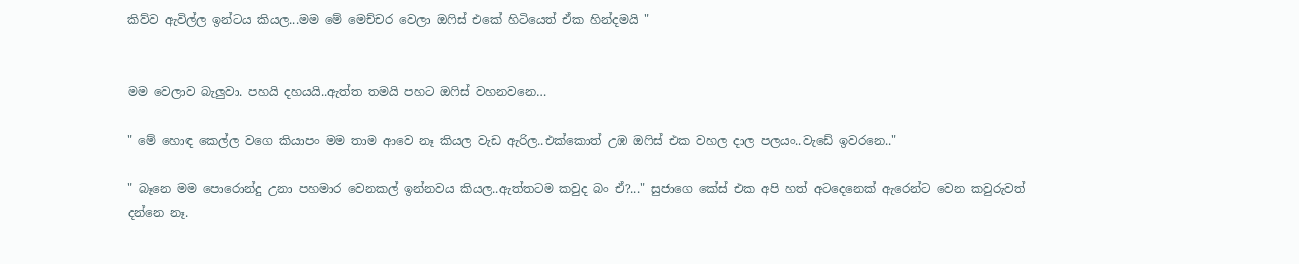කිව්ව ඇවිල්ල ඉන්ටය කියල...මම මේ මෙච්චර වෙලා ඔෆිස් එකේ හිටියෙත් ඒක හින්දමයි "


මම වෙලාව බැලුවා. පහයි දහයයි..ඇත්ත තමයි පහට ඔෆිස් වහනවනෙ…

" මේ හොඳ කෙල්ල වගෙ කියාපං මම තාම ආවෙ නෑ කියල වැඩ ඇරිල..එක්කොත් උඹ ඔෆිස් එක වහල දාල පලයං..වැඩේ ඉවරනෙ.."

" බෑනෙ මම පොරොන්දු උනා පහමාර වෙනකල් ඉන්නවය කියල..ඇත්තටම කවුද බං ඒ?..." සුජාගෙ කේස් එක අපි හත් අටදෙනෙක් ඇරෙන්ට වෙන කවුරුවත් දන්නෙ නෑ.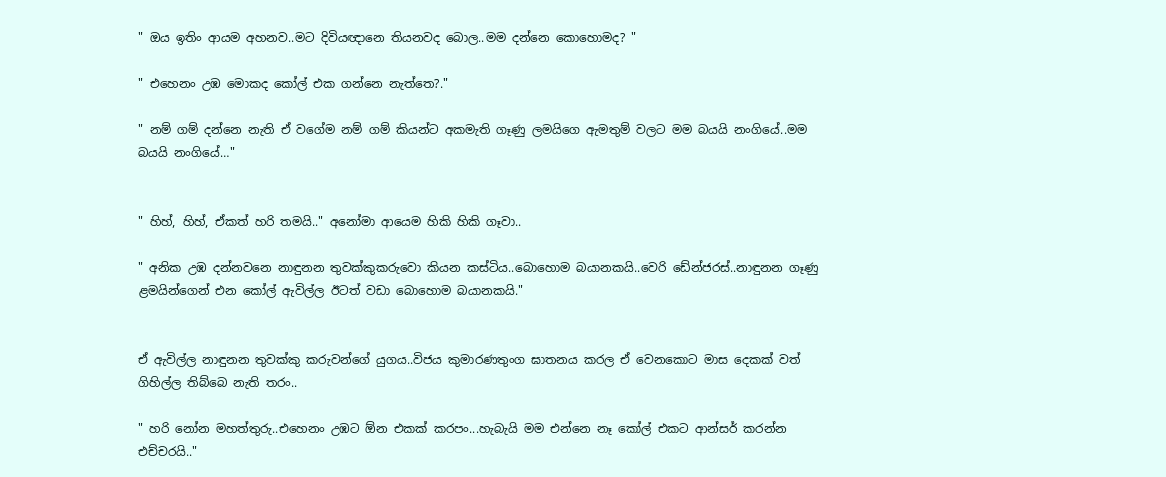" ඔය ඉතිං ආයම අහනව..මට දිවියඥානෙ තියනවද බොල..මම දන්නෙ කොහොමද? "

" එහෙනං උඹ මොකද කෝල් එක ගන්නෙ නැත්තෙ?."

" නම් ගම් දන්නෙ නැති ඒ වගේම නම් ගම් කියන්ට අකමැති ගෑණු ලමයිගෙ ඇමතුම් වලට මම බයයි නංගියේ..මම බයයි නංගියේ…"


" හිහ්, හිහ්, ඒකත් හරි තමයි.." අනෝමා ආයෙම හිකි හිකි ගෑවා..

" අනික උඹ දන්නවනෙ නාඳුනන තුවක්කුකරුවො කියන කස්ටිය..බොහොම බයානකයි..වෙරි ඩේන්ජරස්..නාඳුනන ගෑණු ළමයින්ගෙන් එන කෝල් ඇවිල්ල ඊටත් වඩා බොහොම බයානකයි."


ඒ ඇවිල්ල නාඳුනන තුවක්කු කරුවන්ගේ යුගය..විජය කුමාරණතුංග ඝාතනය කරල ඒ වෙනකොට මාස දෙකක් වත් ගිහිල්ල තිබ්බෙ නැති තරං..

" හරි නෝන මහත්තුරු..එහෙනං උඹට ඕන එකක් කරපං...හැබැයි මම එන්නෙ නෑ කෝල් එකට ආන්සර් කරන්න එච්චරයි.."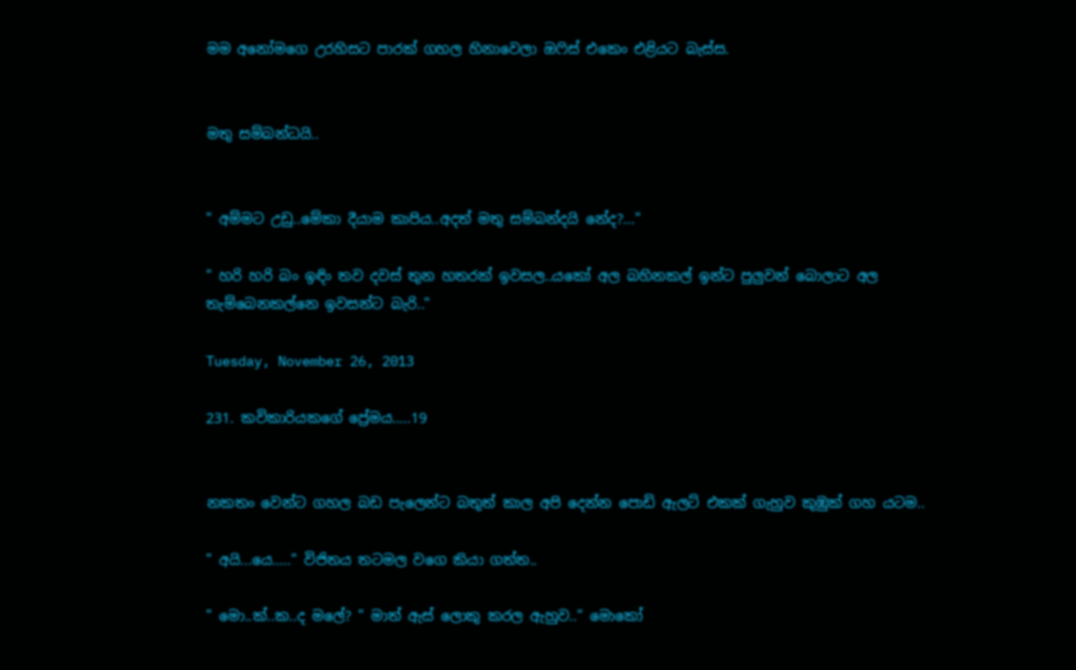මම අනෝමගෙ උරහිසට පාරක් ගහල හිනාවෙලා ඔෆිස් එකෙං එළියට බැස්ස.


මතු සම්බන්ධයි..


" අම්මට උඩු..මේකා දීයාම කාපිය..අදත් මතු සම්බන්දයි නේද?..."

" හරි හරි බං ඉඳිං තව දවස් තුන හතරක් ඉවසල..යකෝ අල බහිනකල් ඉන්ට පුලුවන් බොලාට අල තැම්බෙනකල්නෙ ඉවසන්ට බැරි.."

Tuesday, November 26, 2013

231. කවිකාරියකගේ ප්‍රේමය…..19


නකතං වෙන්ට ගහල බඩ පැලෙන්ට බතුත් කාල අපි දෙන්න පොඩි ඇලට් එකක් ගැහුව කුඹුක් ගහ යටම..

" අයි...යෙ….." විජිතය තටමල වගෙ කියා ගත්ත..

" මො..ක්..ක..ද මලේ? " මාත් ඇස් ලොකු කරල ඇහුව.." මොකෝ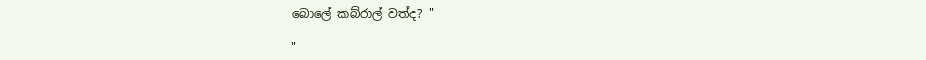බොලේ කබ්රාල් වත්ද? "

"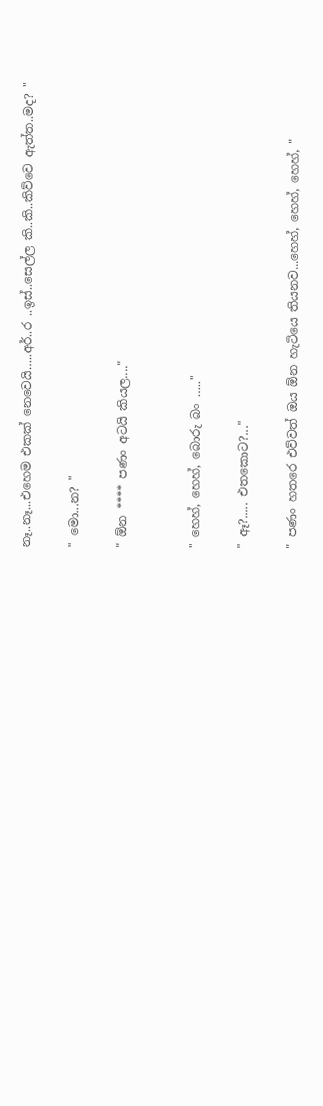නෑ..නෑ...එහෙම එකක් නෙවෙයි…..අර්..ර ..ඉස්..සෙල්ල කි..කි..කිව්වෙ ඇත්ත..මද? "

" මො...න? "

" ඕන **** පණං අටයි කියල...."


" හෙහ්, හෙහ්, බොරු බං ….."

" ඈ?..... එතකොට?..."

" පණං හතරෙ එව්වත් ඔය ඕන හැටියෙ තියනව...හෙහ්, හෙහ්, හෙහ්, "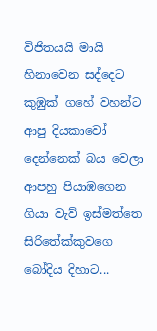විජිතයයි මායි හිනාවෙන සද්දෙට කුඹුක් ගහේ වහන්ට ආපු දියකාවෝ දෙන්නෙක් බය වෙලා ආපහු පියාඹගෙන ගියා වැව් ඉස්මත්තෙ සිරිතේක්කුවගෙ බෝදිය දිහාට...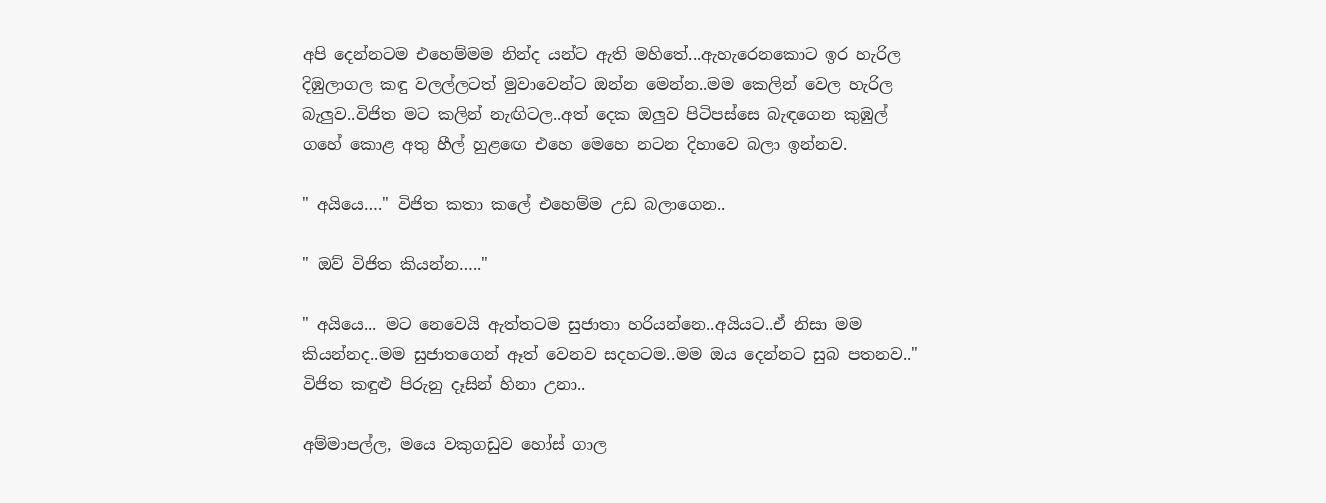අපි දෙන්නටම එහෙම්මම නින්ද යන්ට ඇති මහිතේ...ඇහැරෙනකොට ඉර හැරිල දිඹුලාගල කඳු වලල්ලටත් මුවාවෙන්ට ඔන්න මෙන්න..මම කෙලින් වෙල හැරිල බැලුව..විජිත මට කලින් නැඟිටල..අත් දෙක ඔලුව පිටිපස්සෙ බැඳගෙන කුඹුල් ගහේ කොළ අතු හීල් හුළඟෙ එහෙ මෙහෙ නටන දිහාවෙ බලා ඉන්නව.

" අයියෙ…." විජිත කතා කලේ එහෙම්ම උඩ බලාගෙන..

" ඔව් විජිත කියන්න….."

" අයියෙ... මට නෙවෙයි ඇත්තටම සුජාතා හරියන්නෙ..අයියට..ඒ නිසා මම කියන්නද..මම සුජාතගෙන් ඈත් වෙනව සදහටම..මම ඔය දෙන්නට සුබ පතනව.."
විජිත කඳුළු පිරුනු දෑසින් හිනා උනා..

අම්මාපල්ල, මයෙ වකුගඩුව හෝස් ගාල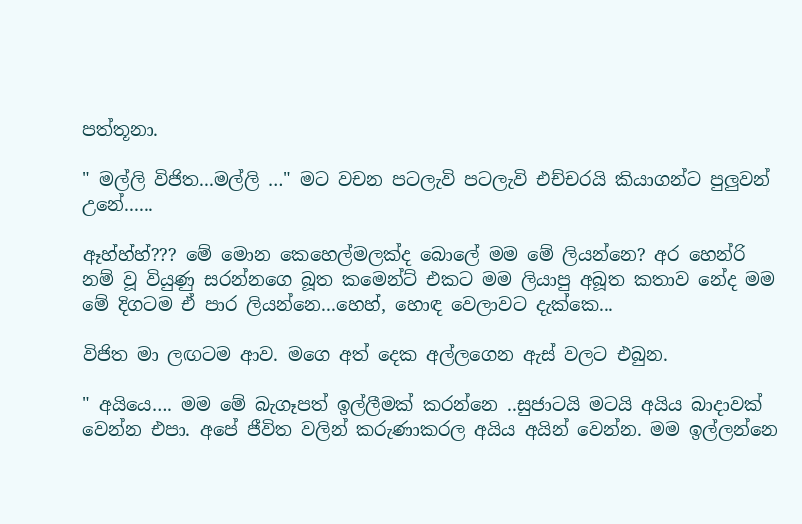පත්තූනා.

" මල්ලි විජිත...මල්ලි …" මට වචන පටලැවි පටලැවි එච්චරයි කියාගන්ට පුලුවන් උනේ......

ඈහ්හ්හ්??? මේ මොන කෙහෙල්මලක්ද බොලේ මම මේ ලියන්නෙ? අර හෙන්රි නම් වූ වියුණු සරන්නගෙ බූත කමෙන්ට් එකට මම ලියාපු අබූත කතාව නේද මම මේ දිගටම ඒ පාර ලියන්නෙ...හෙහ්, හොඳ වෙලාවට දැක්කෙ...

විජිත මා ලඟටම ආව. මගෙ අත් දෙක අල්ලගෙන ඇස් වලට එබුන.

" අයියෙ…. මම මේ බැගෑපත් ඉල්ලීමක් කරන්නෙ ..සුජාටයි මටයි අයිය බාදාවක් වෙන්න එපා. අපේ ජීවිත වලින් කරුණාකරල අයිය අයින් වෙන්න. මම ඉල්ලන්නෙ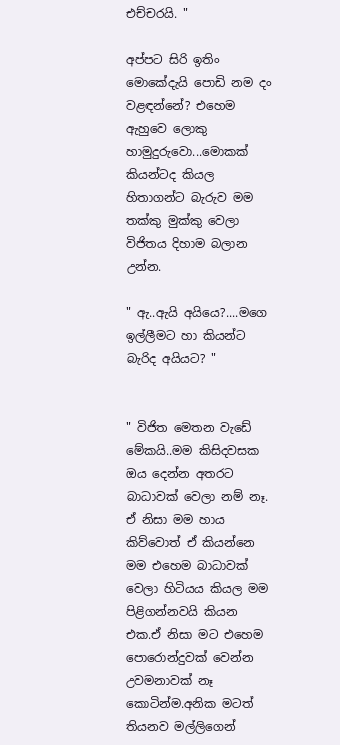එච්චරයි. "

අප්පට සිරි ඉතිං මොකේදැයි පොඩි නම දං වළඳන්නේ? එහෙම ඇහුවෙ ලොකු හාමුදුරුවො...මොකක් කියන්ටද කියල හිතාගන්ට බැරුව මම තක්කු මුක්කු වෙලා විජිතය දිහාම බලාන උන්න.

" ඇ..ඇයි අයියෙ?....මගෙ ඉල්ලීමට හා කියන්ට බැරිද අයියට? "


" විජිත මෙතන වැඩේ මේකයි..මම කිසිදවසක ඔය දෙන්න අතරට බාධාවක් වෙලා නම් නෑ. ඒ නිසා මම හාය කිව්වොත් ඒ කියන්නෙ මම එහෙම බාධාවක් වෙලා හිටියය කියල මම පිළිගන්නවයි කියන එක.ඒ නිසා මට එහෙම පොරොන්දුවක් වෙන්න උවමනාවක් නෑ කොටින්ම.අනික මටත් තියනව මල්ලිගෙන්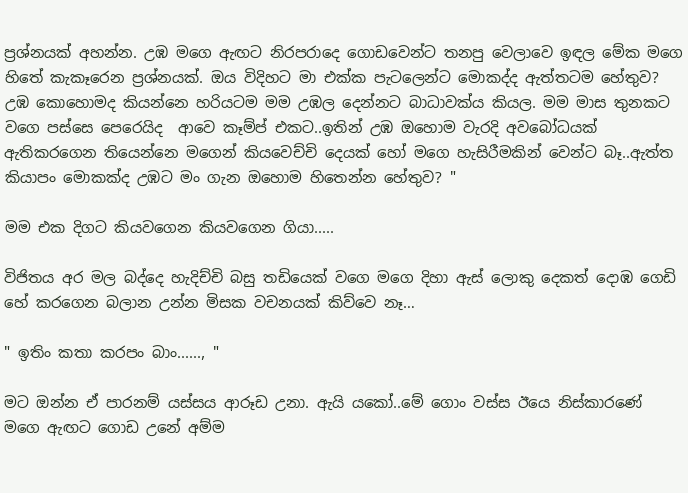ප්‍රශ්නයක් අහන්න. උඹ මගෙ ඇඟට නිරපරාදෙ ගොඩවෙන්ට තනපු වෙලාවෙ ඉඳල මේක මගෙ හිතේ කැකෑරෙන ප්‍රශ්නයක්. ඔය විදිහට මා එක්ක පැටලෙන්ට මොකද්ද ඇත්තටම හේතුව? උඹ කොහොමද කියන්නෙ හරියටම මම උඹල දෙන්නට බාධාවක්ය කියල. මම මාස තුනකට වගෙ පස්සෙ පෙරෙයිද  ආවෙ කෑම්ප් එකට..ඉතින් උඹ ඔහොම වැරදි අවබෝධයක් ඇතිකරගෙන තියෙන්නෙ මගෙන් කියවෙච්චි දෙයක් හෝ මගෙ හැසිරීමකින් වෙන්ට බෑ..ඇත්ත කියාපං මොකක්ද උඹට මං ගැන ඔහොම හිතෙන්න හේතුව? "

මම එක දිගට කියවගෙන කියවගෙන ගියා.....

විජිතය අර මල බද්දෙ හැදිච්චි බසු තඩියෙක් වගෙ මගෙ දිහා ඇස් ලොකු දෙකත් දොඹ ගෙඩි හේ කරගෙන බලාන උන්න මිසක වචනයක් කිව්වෙ නෑ…

" ඉතිං කතා කරපං බාං......, "

මට ඔන්න ඒ පාරනම් යස්සය ආරූඩ උනා. ඇයි යකෝ..මේ ගොං වස්ස ඊයෙ නිස්කාරණේ මගෙ ඇඟට ගොඩ උනේ අම්ම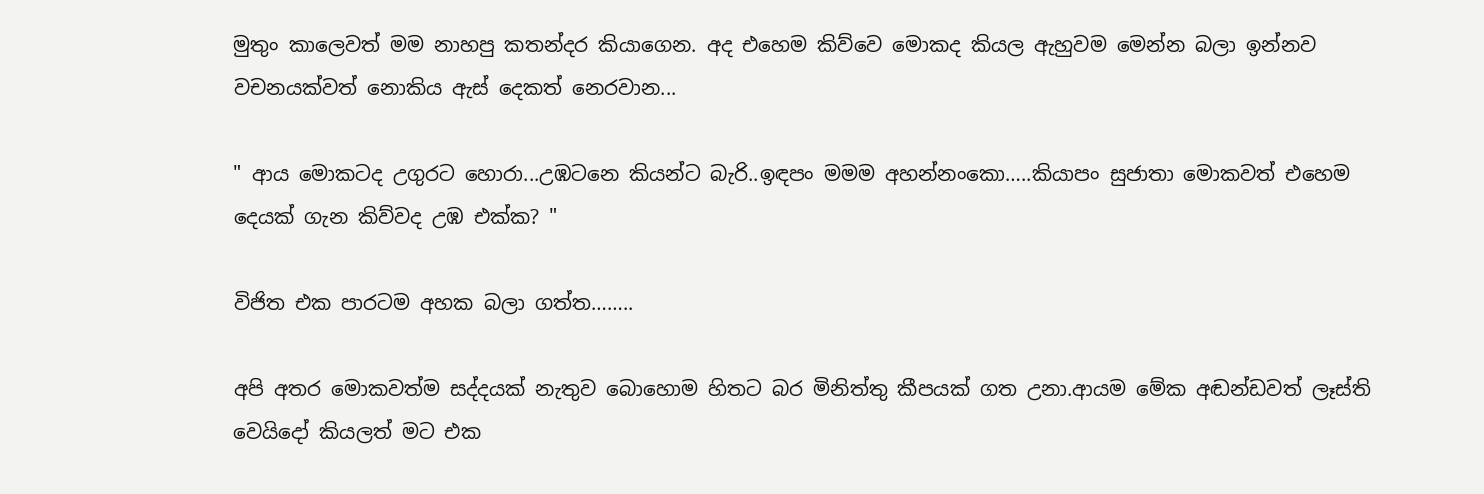මුතුං කාලෙවත් මම නාහපු කතන්දර කියාගෙන. අද එහෙම කිව්වෙ මොකද කියල ඇහුවම මෙන්න බලා ඉන්නව වචනයක්වත් නොකිය ඇස් දෙකත් නෙරවාන...

" ආය මොකටද උගුරට හොරා...උඹටනෙ කියන්ට බැරි..ඉඳපං මමම අහන්නංකො…..කියාපං සුජාතා මොකවත් එහෙම දෙයක් ගැන කිව්වද උඹ එක්ක? "

විජිත එක පාරටම අහක බලා ගත්ත……..

අපි අතර මොකවත්ම සද්දයක් නැතුව බොහොම හිතට බර මිනිත්තු කීපයක් ගත උනා.ආයම මේක අඬන්ඩවත් ලෑස්ති වෙයිදෝ කියලත් මට එක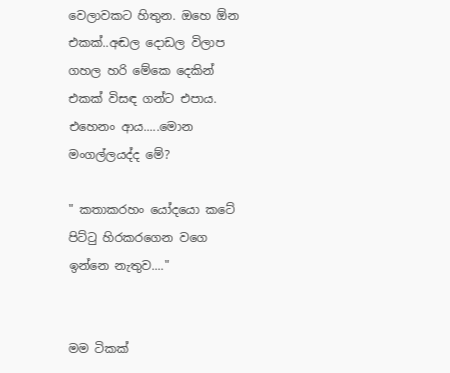වෙලාවකට හිතුන. ඔහෙ ඕන එකක්..අඬල දොඩල විලාප ගහල හරි මේකෙ දෙකින් එකක් විසඳ ගන්ට එපාය. එහෙනං ආය.....මොන මංගල්ලයද්ද මේ?

" කතාකරහං යෝදයො කටේ පිට්ටු හිරකරගෙන වගෙ ඉන්නෙ නැතුව...."


මම ටිකක්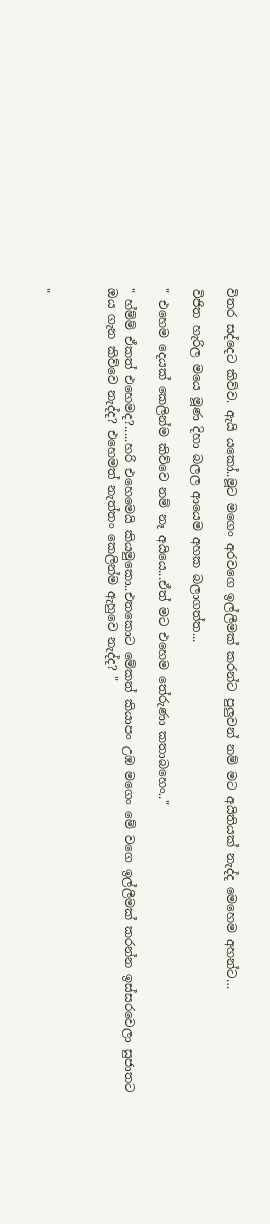විතර සද්දෙට කිව්ව. ඇයි යකෝ..මූට මගෙං අරවගෙ ඉල්ලීමක් කරන්ට පුලුවන් නම් මට අයිතියක් නැද්ද මෙහෙම අහන්ට…

විජිත හැරිල මයෙ මූණ දිහා බලල ආයෙම අහක බලාගත්ත...

" එහෙම දෙයක් කෙලින්ම කිව්වෙ නම් නෑ අයියෙ...ඒත් මට එහෙම තේරුණා කතාබහෙං.."

" හ්ම්ම් ඒකත් එහෙමද?.....හරි එහෙමෙයි කියමුකො..එතකොට මේකත් කියාපං උඹ මගෙං මේ වගෙ ඉල්ලීමක් කරන්න ඉස්සරවෙලා සුජාතට ඔය ගැන කිව්වෙ නැද්ද? එහෙමත් නැත්තං කෙලින්ම ඇහුවෙ නැද්ද? "



"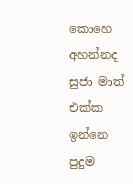කොහෙ අහන්නද සුජා මාත් එක්ක ඉන්නෙ පුදුම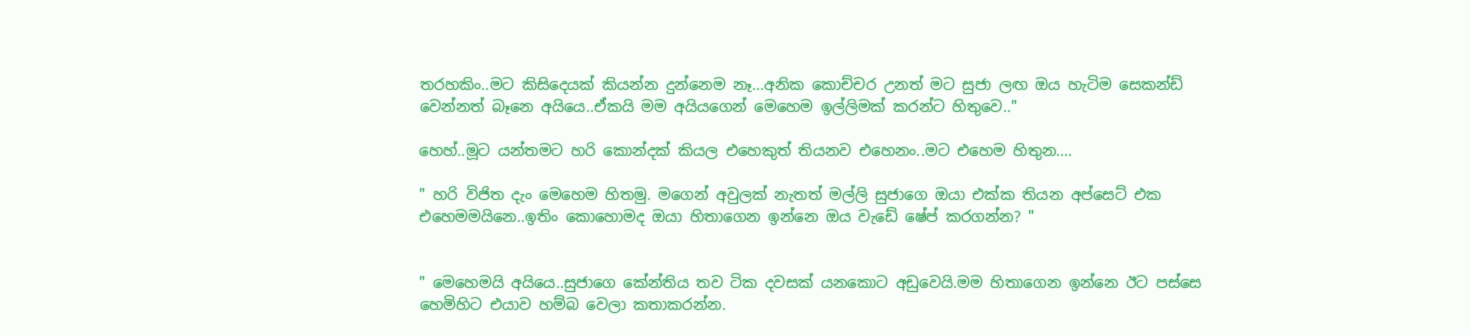තරහකිං..මට කිසිදෙයක් කියන්න දුන්නෙම නෑ...අනික කොච්චර උනත් මට සුජා ලඟ ඔය හැටිම සෙකන්ඩ් වෙන්නත් බෑනෙ අයියෙ..ඒකයි මම අයියගෙන් මෙහෙම ඉල්ලිමක් කරන්ට හිතුවෙ.."

හෙහ්..මූට යන්තමට හරි කොන්දක් කියල එහෙකුත් තියනව එහෙනං..මට එහෙම හිතුන....

" හරි විජිත දැං මෙහෙම හිතමු. මගෙන් අවුලක් නැතත් මල්ලි සුජාගෙ ඔයා එක්ක තියන අප්සෙට් එක එහෙමමයිනෙ..ඉතිං කොහොමද ඔයා හිතාගෙන ඉන්නෙ ඔය වැඩේ ෂේප් කරගන්න? "


" මෙහෙමයි අයියෙ..සුජාගෙ කේන්තිය තව ටික දවසක් යනකොට අඩුවෙයි.මම හිතාගෙන ඉන්නෙ ඊට පස්සෙ හෙමිහිට එයාව හම්බ වෙලා කතාකරන්න.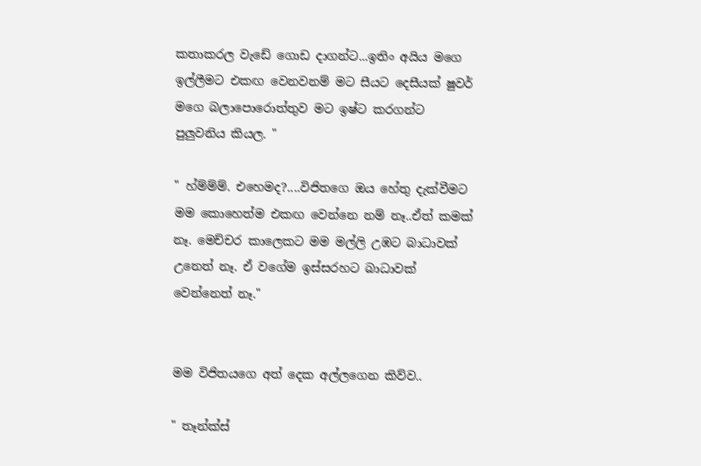කතාකරල වැඩේ ගොඩ දාගන්ට...ඉතිං අයිය මගෙ ඉල්ලීමට එකඟ වෙනවනම් මට සීයට දෙසීයක් ෂුවර් මගෙ බලාපොරොත්තුව මට ඉෂ්ට කරගන්ට පුලුවනිය කියල. "

" හ්ම්ම්ම්. එහෙමද?....විජිතගෙ ඔය හේතු දැක්වීමට මම කොහෙත්ම එකඟ වෙන්නෙ නම් නෑ..ඒත් කමක් නෑ. මෙච්චර කාලෙකට මම මල්ලි උඹට බාධාවක් උනෙත් නෑ. ඒ වගේම ඉස්සරහට බාධාවක් වෙන්නෙත් නෑ."


මම විජිතයගෙ අත් දෙක අල්ලගෙන කිව්ව..

" තෑන්ක්ස්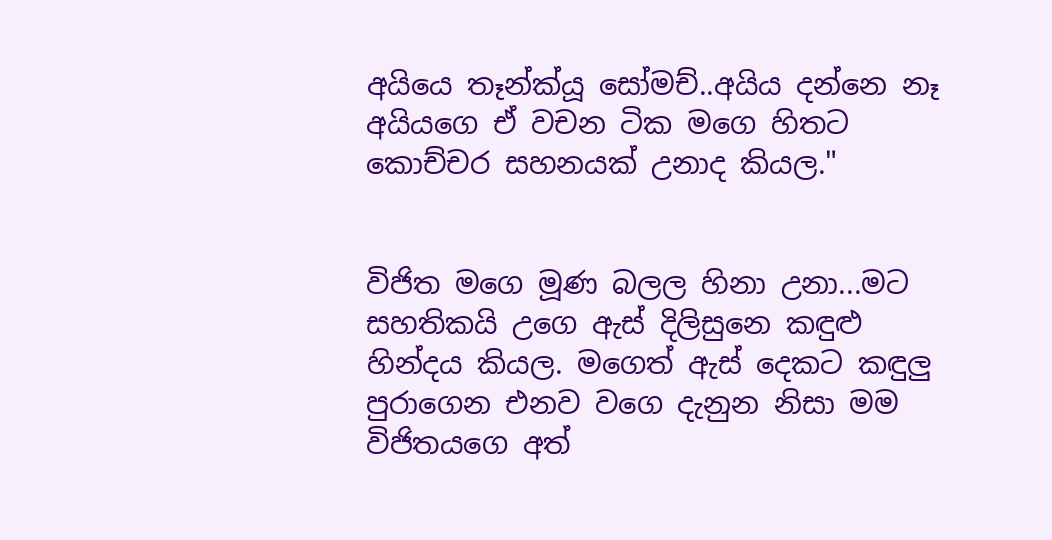අයියෙ තෑන්ක්යූ සෝමච්..අයිය දන්නෙ නෑ අයියගෙ ඒ වචන ටික මගෙ හිතට කොච්චර සහනයක් උනාද කියල."


විජිත මගෙ මූණ බලල හිනා උනා...මට සහතිකයි උගෙ ඇස් දිලිසුනෙ කඳුළු හින්දය කියල. මගෙත් ඇස් දෙකට කඳුලු පුරාගෙන එනව වගෙ දැනුන නිසා මම විජිතයගෙ අත්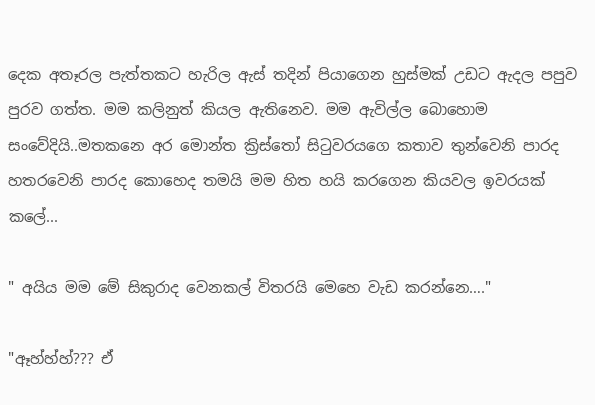දෙක අතෑරල පැත්තකට හැරිල ඇස් තදින් පියාගෙන හුස්මක් උඩට ඇදල පපුව පුරව ගත්ත. මම කලිනුත් කියල ඇතිනෙව. මම ඇවිල්ල බොහොම සංවේදියි..මතකනෙ අර මොන්ත ක්‍රිස්තෝ සිටුවරයගෙ කතාව තුන්වෙනි පාරද හතරවෙනි පාරද කොහෙද තමයි මම හිත හයි කරගෙන කියවල ඉවරයක් කලේ...

" අයිය මම මේ සිකුරාද වෙනකල් විතරයි මෙහෙ වැඩ කරන්නෙ…."

"ඈහ්හ්හ්??? ඒ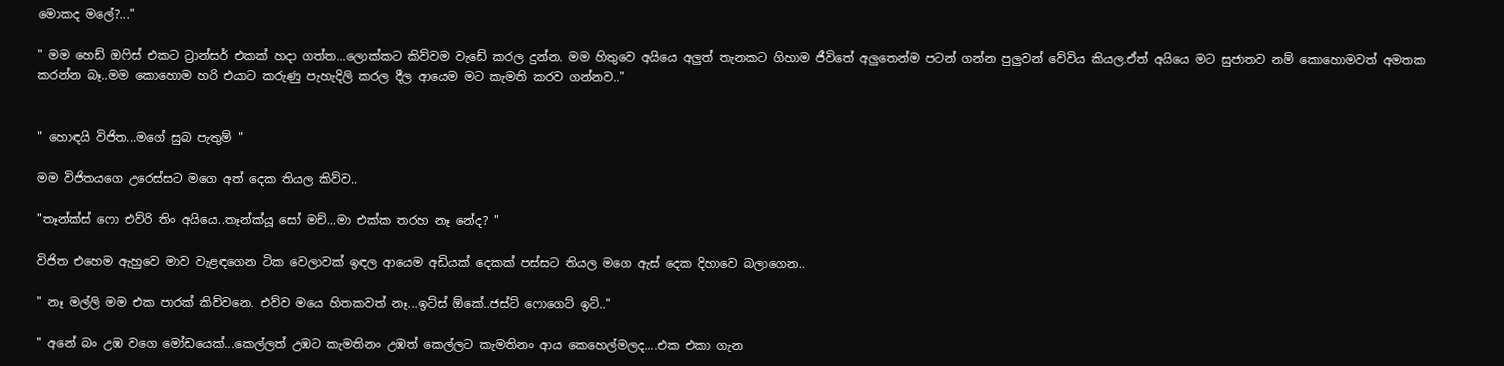මොකද මලේ?..."

" මම හෙඩ් ඔෆිස් එකට ට්‍රාන්සර් එකක් හදා ගත්ත...ලොක්කට කිව්වම වැඩේ කරල දුන්න. මම හිතුවෙ අයියෙ අලුත් තැනකට ගිහාම ජීවිතේ අලුතෙන්ම පටන් ගන්න පුලුවන් වේවිය කියල.ඒත් අයියෙ මට සුජාතව නම් කොහොමවත් අමතක කරන්න බෑ..මම කොහොම හරි එයාට කරුණු පැහැදිලි කරල දීල ආයෙම මට කැමති කරව ගන්නව.."


" හොඳයි විජිත...මගේ සුබ පැතුම් "

මම විජිතයගෙ උරෙස්සට මගෙ අත් දෙක තියල කිව්ව..

"තෑන්ක්ස් ෆො එව්රි තිං අයියෙ..තෑන්ක්යූ සෝ මච්...මා එක්ක තරහ නෑ නේද? "

විජිත එහෙම ඇහුවෙ මාව වැළඳගෙන ටික වෙලාවක් ඉඳල ආයෙම අඩියක් දෙකක් පස්සට තියල මගෙ ඇස් දෙක දිහාවෙ බලාගෙන..

" නෑ මල්ලි මම එක පාරක් කිව්වනෙ. එව්ව මයෙ හිතකවත් නෑ...ඉට්ස් ඕකේ..ජස්ට් ෆොගෙට් ඉට්.."

" අනේ බං උඹ වගෙ මෝඩයෙක්...කෙල්ලත් උඹට කැමතිනං උඹත් කෙල්ලට කැමතිනං ආය කෙහෙල්මලද....එක එකා ගැන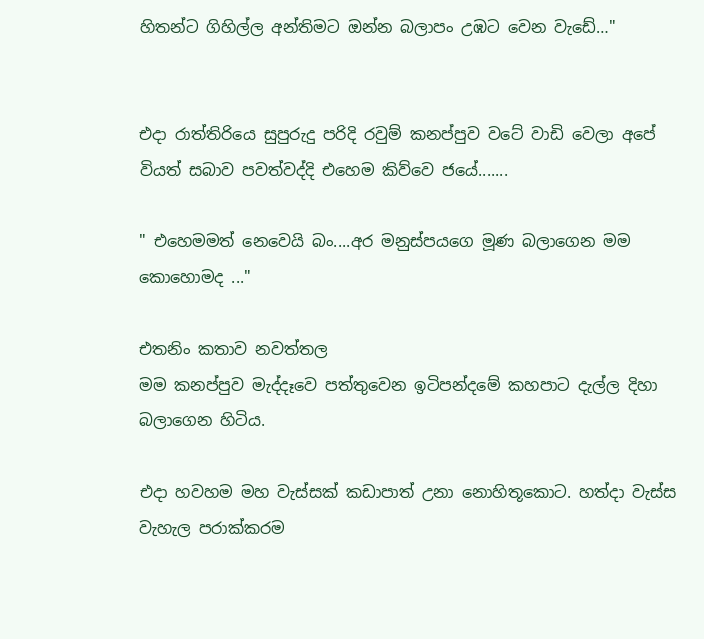හිතන්ට ගිහිල්ල අන්තිමට ඔන්න බලාපං උඹට වෙන වැඩේ…"


එදා රාත්තිරියෙ සුපුරුදු පරිදි රවුම් කනප්පුව වටේ වාඩි වෙලා අපේ වියත් සබාව පවත්වද්දි එහෙම කිව්වෙ ජයේ.......

" එහෙමමත් නෙවෙයි බං....අර මනුස්පයගෙ මූණ බලාගෙන මම කොහොමද ..."

එතනිං කතාව නවත්තල
මම කනප්පුව මැද්දෑවෙ පත්තුවෙන ඉටිපන්දමේ කහපාට දැල්ල දිහා බලාගෙන හිටිය.

එදා හවහම මහ වැස්සක් කඩාපාත් උනා නොහිතූකොට. හත්දා වැස්ස වැහැල පරාක්කරම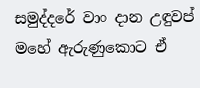සමුද්දරේ වාං දාන උඳුවප් මහේ ඇරුණුකොට ඒ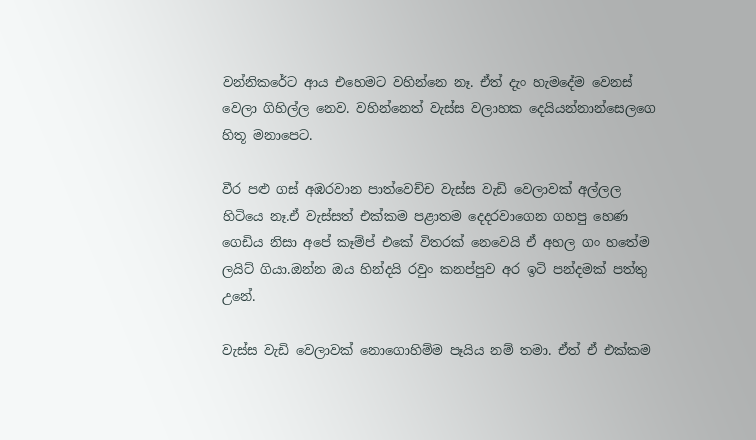වන්නිකරේට ආය එහෙමට වහින්නෙ නෑ. ඒත් දැං හැමදේම වෙනස් වෙලා ගිහිල්ල නෙව. වහින්නෙත් වැස්ස වලාහක දෙයියන්නාන්සෙලගෙ හිතූ මනාපෙට.

වීර පළු ගස් අඹරවාන පාත්වෙච්ච වැස්ස වැඩි වෙලාවක් අල්ලල හිටියෙ නෑ.ඒ වැස්සත් එක්කම පළාතම දෙදරවාගෙන ගහපු හෙණ ගෙඩිය නිසා අපේ කෑම්ප් එකේ විතරක් නෙවෙයි ඒ අහල ගං හතේම ලයිට් ගියා.ඔන්න ඔය හින්දයි රවුං කනප්පුව අර ඉටි පන්දමක් පත්තු උනේ.

වැස්ස වැඩි වෙලාවක් නොගොහිම්ම පෑයිය නම් තමා. ඒත් ඒ එක්කම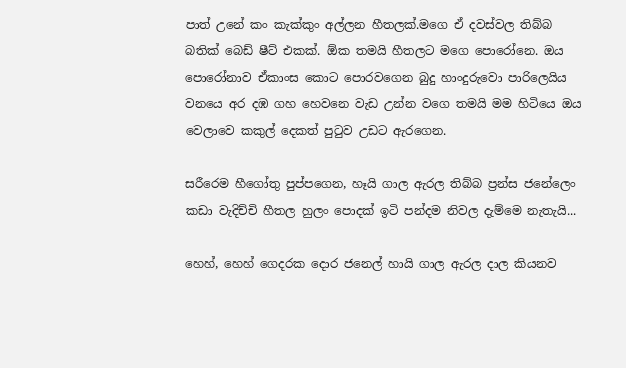පාත් උනේ කං කැක්කුං අල්ලන හීතලක්.මගෙ ඒ දවස්වල තිබ්බ බතික් බෙඩ් ෂීට් එකක්. ඕක තමයි හීතලට මගෙ පොරෝනෙ. ඔය පොරෝනාව ඒකාංස කොට පොරවගෙන බුදු හාංදුරුවො පාරිලෙයිය වනයෙ අර දඹ ගහ හෙවනෙ වැඩ උන්න වගෙ තමයි මම හිටියෙ ඔය වෙලාවෙ කකුල් දෙකත් පුටුව උඩට ඇරගෙන.

සරීරෙම හීගෝතු පුප්පගෙන, හෑයි ගාල ඇරල තිබ්බ ප්‍රන්ස ජනේලෙං කඩා වැදිච්චි හීතල හුලං පොදක් ඉටි පන්දම නිවල දැම්මෙ නැතැයි...

හෙහ්, හෙහ් ගෙදරක දොර ජනෙල් හායි ගාල ඇරල දාල කියනව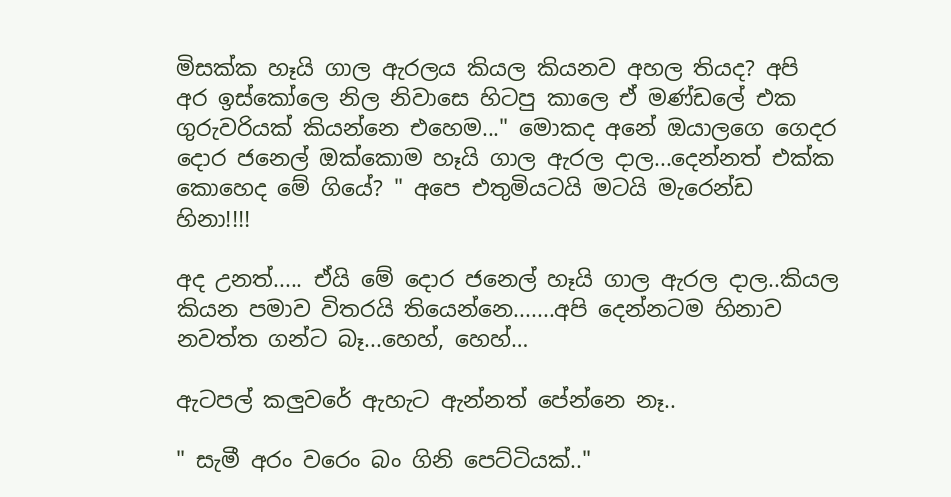මිසක්ක හෑයි ගාල ඇරලය කියල කියනව අහල තියද? අපි අර ඉස්කෝලෙ නිල නිවාසෙ හිටපු කාලෙ ඒ මණ්ඩලේ එක ගුරුවරියක් කියන්නෙ එහෙම..." මොකද අනේ ඔයාලගෙ ගෙදර දොර ජනෙල් ඔක්කොම හෑයි ගාල ඇරල දාල...දෙන්නත් එක්ක කොහෙද මේ ගියේ? " අපෙ එතුමියටයි මටයි මැරෙන්ඩ හිනා!!!!

අද උනත්..... ඒයි මේ දොර ජනෙල් හෑයි ගාල ඇරල දාල..කියල කියන පමාව විතරයි තියෙන්නෙ.......අපි දෙන්නටම හිනාව නවත්ත ගන්ට බෑ...හෙහ්, හෙහ්…

ඇටපල් කලුවරේ ඇහැට ඇන්නත් පේන්නෙ නෑ..

" සැමී අරං වරෙං බං ගිනි පෙට්ටියක්.."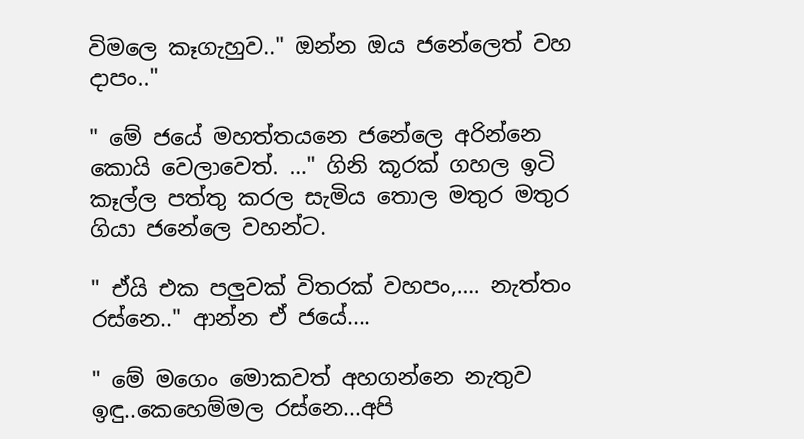විමලෙ කෑගැහුව.." ඔන්න ඔය ජනේලෙත් වහ දාපං.."

" මේ ජයේ මහත්තයනෙ ජනේලෙ අරින්නෙ කොයි වෙලාවෙත්. …" ගිනි කූරක් ගහල ඉටි කෑල්ල පත්තු කරල සැමිය තොල මතුර මතුර ගියා ජනේලෙ වහන්ට.

" ඒයි එක පලුවක් විතරක් වහපං,…. නැත්තං රස්නෙ.." ආන්න ඒ ජයේ....

" මේ මගෙං මොකවත් අහගන්නෙ නැතුව ඉඳු..කෙහෙම්මල රස්නෙ...අපි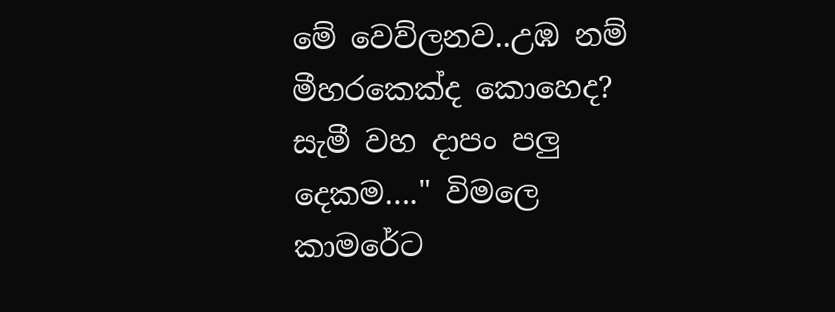මේ වෙව්ලනව..උඹ නම් මීහරකෙක්ද කොහෙද? සැමී වහ දාපං පලු දෙකම…." විමලෙ කාමරේට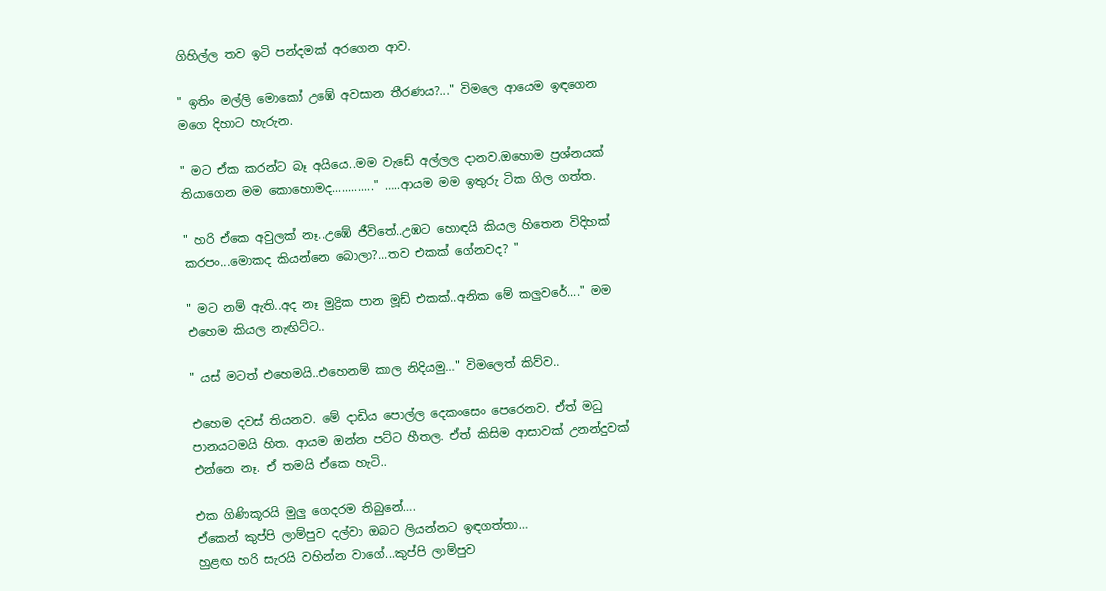ගිහිල්ල තව ඉටි පන්දමක් අරගෙන ආව.

" ඉතිං මල්ලි මොකෝ උඹේ අවසාන තීරණය?..." විමලෙ ආයෙම ඉඳගෙන මගෙ දිහාට හැරුන.

" මට ඒක කරන්ට බෑ අයියෙ..මම වැඩේ අල්ලල දානව.ඔහොම ප්‍රශ්නයක් තියාගෙන මම කොහොමද............." …..ආයම මම ඉතුරු ටික ගිල ගත්ත.

" හරි ඒකෙ අවුලක් නෑ..උඹේ ජීවිතේ..උඹට හොඳයි කියල හිතෙන විදිහක් කරපං...මොකද කියන්නෙ බොලා?...තව එකක් ගේනවද? "

" මට නම් ඇති..අද නෑ මුද්‍රික පාන මූඩ් එකක්..අනික මේ කලුවරේ...." මම එහෙම කියල නැඟිට්ට..

" යස් මටත් එහෙමයි..එහෙනම් කාල නිදියමු…" විමලෙත් කිව්ව..

එහෙම දවස් තියනව. මේ දාඩිය පොල්ල දෙකංසෙං පෙරෙනව. ඒත් මධු පානයටමයි හිත. ආයම ඔන්න පට්ට හීතල. ඒත් කිසිම ආසාවක් උනන්දුවක් එන්නෙ නෑ. ඒ තමයි ඒකෙ හැටි..

එක ගිණිකූරයි මුලු ගෙදරම තිබුනේ….
ඒකෙන් කුප්පි ලාම්පුව දල්වා ඔබට ලියන්නට ඉඳගත්තා…
හුළඟ හරි සැරයි වහින්න වාගේ...කුප්පි ලාම්පුව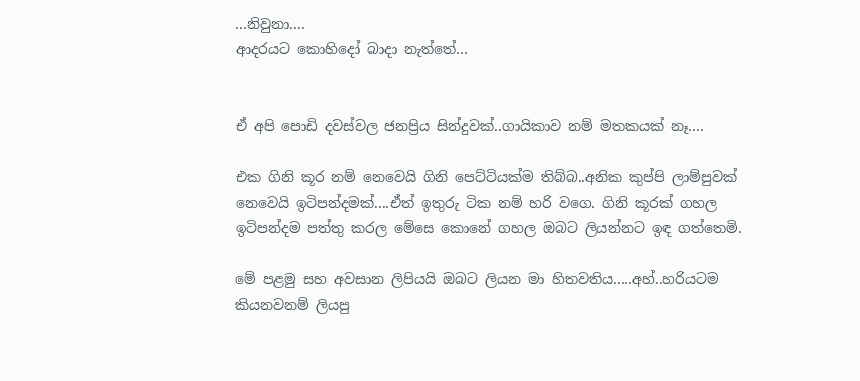...නිවුනා....
ආදරයට කොහිදෝ බාදා නැත්තේ…


ඒ අපි පොඩි දවස්වල ජනප්‍රිය සින්දුවක්..ගායිකාව නම් මතකයක් නෑ....

එක ගිනි කූර නම් නෙවෙයි ගිනි පෙට්ටියක්ම තිබ්බ..අනික කුප්පි ලාම්පුවක් නෙවෙයි ඉටිපන්දමක්....ඒත් ඉතුරු ටික නම් හරි වගෙ. ගිනි කූරක් ගහල ඉටිපන්දම පත්තු කරල මේසෙ කොනේ ගහල ඔබට ලියන්නට ඉඳ ගත්තෙමි.

මේ පළමු සහ අවසාන ලිපියයි ඔබට ලියන මා හිතවතිය.....අහ්..හරියටම කියනවනම් ලියපු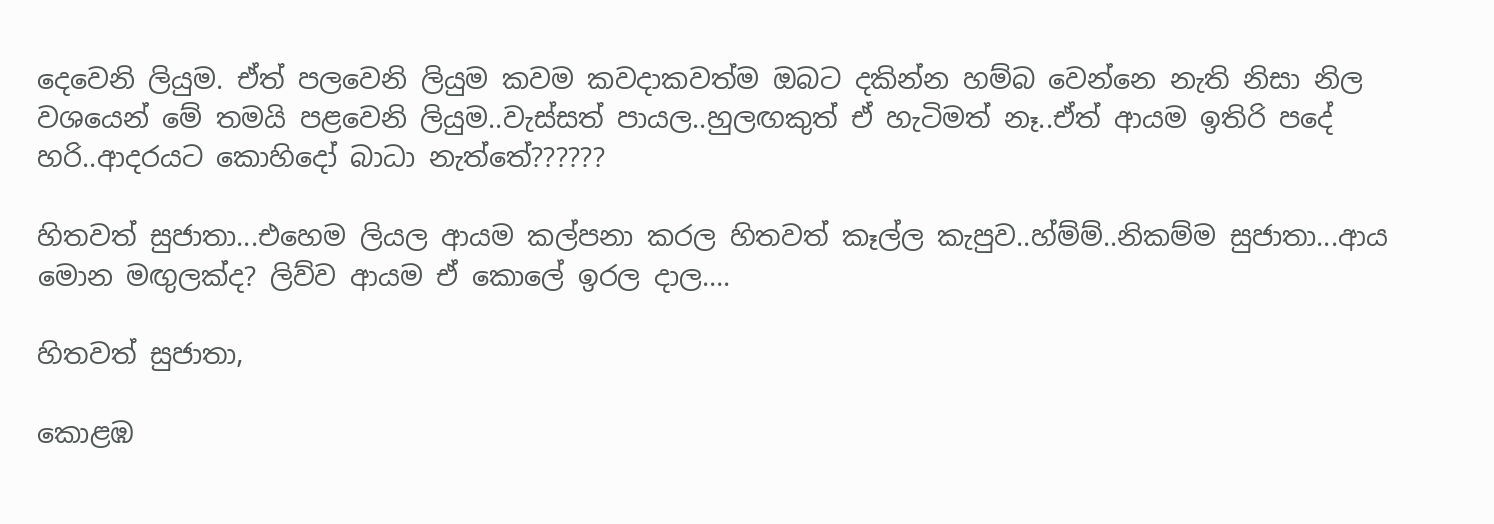දෙවෙනි ලියුම. ඒත් පලවෙනි ලියුම කවම කවදාකවත්ම ඔබට දකින්න හම්බ වෙන්නෙ නැති නිසා නිල වශයෙන් මේ තමයි පළවෙනි ලියුම..වැස්සත් පායල..හුලඟකුත් ඒ හැටිමත් නෑ..ඒත් ආයම ඉතිරි පදේ හරි..ආදරයට කොහිදෝ බාධා නැත්තේ??????

හිතවත් සුජාතා...එහෙම ලියල ආයම කල්පනා කරල හිතවත් කෑල්ල කැපුව..හ්ම්ම්..නිකම්ම සුජාතා...ආය මොන මඟුලක්ද? ලිව්ව ආයම ඒ කොලේ ඉරල දාල….

හිතවත් සුජාතා,

කොළඹ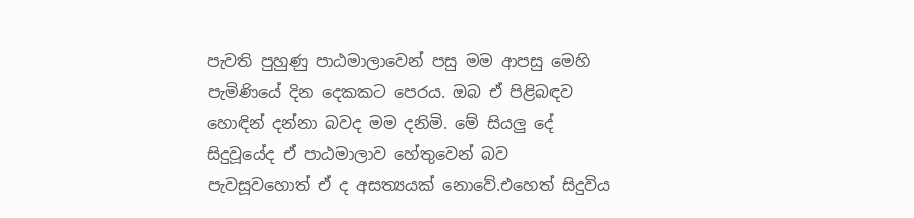පැවති පුහුණු පාඨමාලාවෙන් පසු මම ආපසු මෙහි පැමිණියේ දින දෙකකට පෙරය. ඔබ ඒ පිළිබඳව හොඳින් දන්නා බවද මම දනිමි. මේ සියලු දේ සිදුවූයේද ඒ පාඨමාලාව හේතුවෙන් බව පැවසූවහොත් ඒ ද අසත්‍යයක් නොවේ.එහෙත් සිදුවිය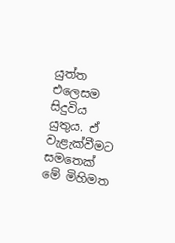යුත්ත එලෙසම සිදුවිය යුතුය. ඒ වැළැක්වීමට සමතෙක් මේ මිහිමත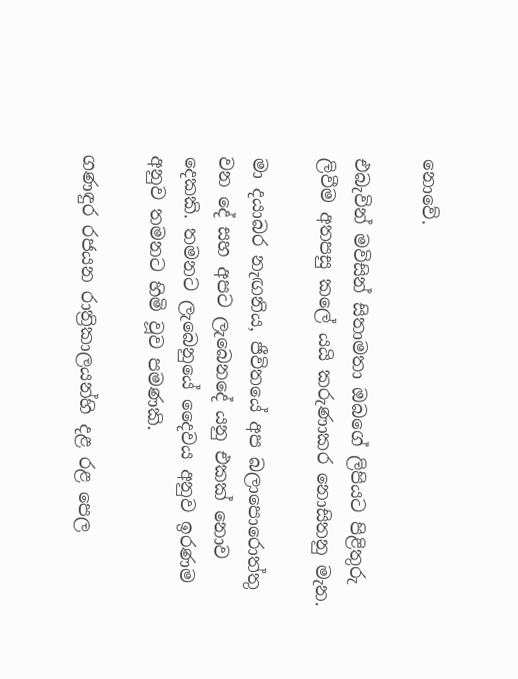නොවේ.

එබැවින් මවිසින් සිතාමතා ඔබගේ ලිපියට පිළිතුරු ලිවීම අතපසු කලේ යයි කරුණාකර නොසිතනු මැන.

මා දයාබර නැඟනිය, ජීවිතයේ අප බලාපොරොත්තු වන දේ සහ අපට ලැබෙනදේ යනු එකක් නොව දෙකකි. තමනට ලැබෙනුයේ දෛවය අනුව ඉරණම අනුව තමනට හිමි වූව පමණකි.

ගණඳුර රජයන රාත්‍රිකාලයන්හි දළ රළ පෙල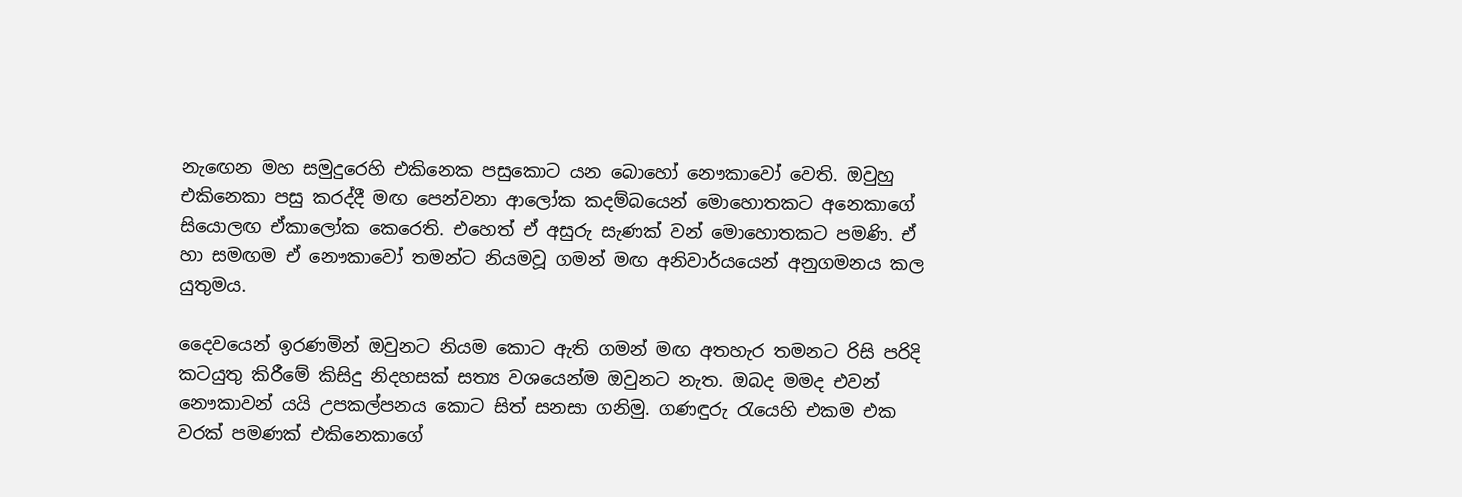නැඟෙන මහ සමුදුරෙහි එකිනෙක පසුකොට යන බොහෝ නෞකාවෝ වෙති. ඔවුහු එකිනෙකා පසු කරද්දී මඟ පෙන්වනා ආලෝක කදම්බයෙන් මොහොතකට අනෙකාගේ සියොලඟ ඒකාලෝක කෙරෙති. එහෙත් ඒ අසුරු සැණක් වන් මොහොතකට පමණි. ඒ හා සමඟම ඒ නෞකාවෝ තමන්ට නියමවූ ගමන් මඟ අනිවාර්යයෙන් අනුගමනය කල යුතුමය.

දෛවයෙන් ඉරණමින් ඔවුනට නියම කොට ඇති ගමන් මඟ අතහැර තමනට රිසි පරිදි කටයුතු කිරීමේ කිසිදු නිදහසක් සත්‍ය වශයෙන්ම ඔවුනට නැත. ඔබද මමද එවන් නෞකාවන් යයි උපකල්පනය කොට සිත් සනසා ගනිමු. ගණඳුරු රැයෙහි එකම එක වරක් පමණක් එකිනෙකාගේ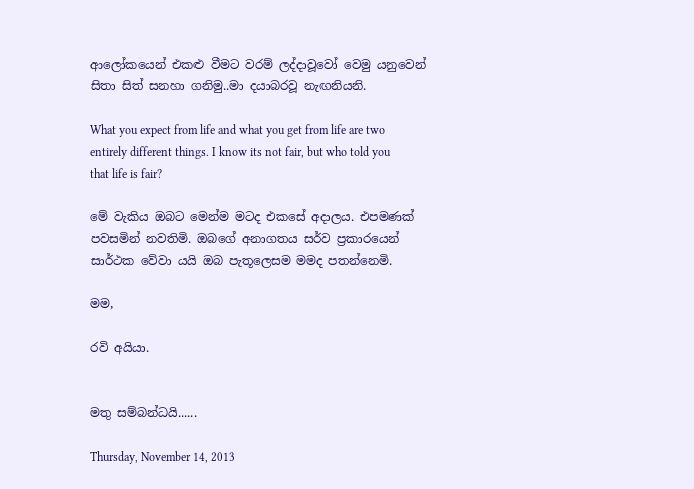ආලෝකයෙන් එකළු වීමට වරම් ලද්දාවූවෝ වෙමු යනුවෙන් සිතා සිත් සනහා ගනිමු..මා දයාබරවූ නැඟනියනි.

What you expect from life and what you get from life are two entirely different things. I know its not fair, but who told you that life is fair?

මේ වැකිය ඔබට මෙන්ම මටද එකසේ අදාලය. එපමණක් පවසමින් නවතිමි. ඔබගේ අනාගතය සර්ව ප්‍රකාරයෙන් සාර්ථක වේවා යයි ඔබ පැතූලෙසම මමද පතන්නෙමි.

මම,

රවි අයියා.


මතු සම්බන්ධයි......

Thursday, November 14, 2013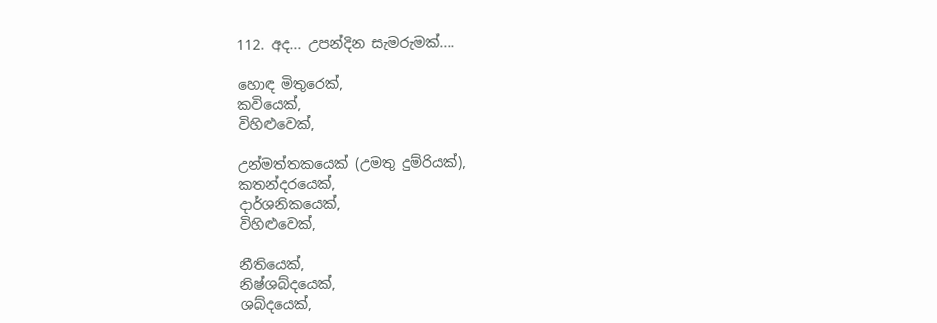112. අද... උපන්දින සැමරුමක්....

හොඳ මිතුරෙක්,
කවියෙක්,
විහිළුවෙක්,

උන්මත්තකයෙක් (උමතු දුම්රියක්),
කතන්දරයෙක්,
දාර්ශනිකයෙක්,
විහිළුවෙක්,

නීතියෙක්,
නිෂ්ශබ්දයෙක්,
ශබ්දයෙක්,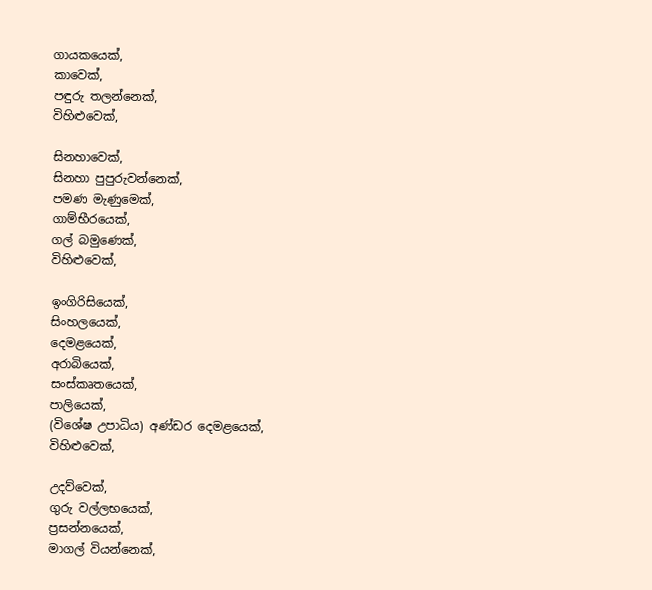ගායකයෙක්,
කාවෙක්,
පඳුරු තලන්නෙක්,
විහිළුවෙක්,

සිනහාවෙක්,
සිනහා පුපුරුවන්නෙක්,
පමණ මැණුමෙක්,
ගාම්භීරයෙක්,
ගල් බමුණෙක්,
විහිළුවෙක්,

ඉංගිරිසියෙක්,
සිංහලයෙක්,
දෙමළයෙක්,
අරාබියෙක්,
සංස්කෘතයෙක්,
පාලියෙක්,
(විශේෂ උපාධිය) අණ්ඩර දෙමළයෙක්,
විහිළුවෙක්,

උදව්වෙක්,
ගුරු වල්ලභයෙක්,
ප්‍රසන්නයෙක්,
මාගල් වියන්නෙක්,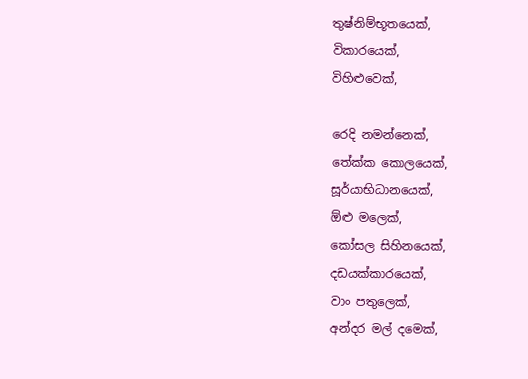තුෂ්නිම්භූතයෙක්,
විකාරයෙක්,
විහිළුවෙක්,

රෙදි නමන්නෙක්,
තේක්ක කොලයෙක්,
සූර්යාභිධානයෙක්,
ඕළු මලෙක්,
කෝසල සිහිනයෙක්,
දඩයක්කාරයෙක්,
වාං පතුලෙක්,
අන්දර මල් දමෙක්,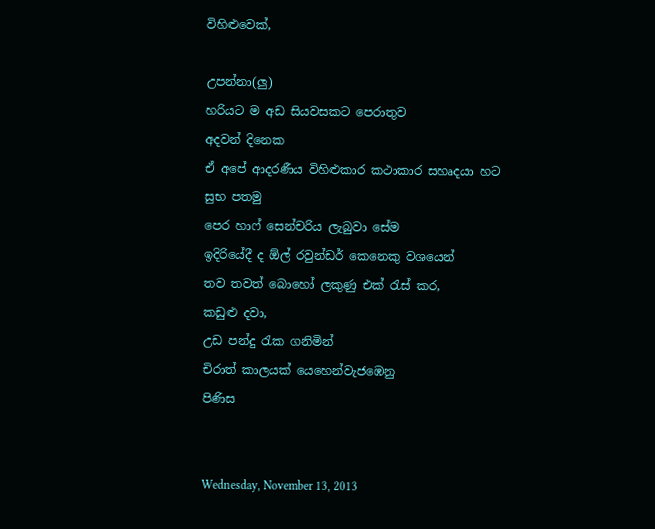විහිළුවෙක්,

උපන්නා(ලු)
හරියට ම අඩ සියවසකට පෙරාතුව
අදවන් දිනෙක
ඒ අපේ ආදරණීය විහිළුකාර කථාකාර සහෘදයා හට
සුභ පතමු
පෙර හාෆ් සෙන්චරිය ලැබුවා සේම
ඉදිරියේදී ද ඕල් රවුන්ඩර් කෙනෙකු වශයෙන්
තව තවත් බොහෝ ලකුණු එක් රැස් කර,
කඩුළු දවා,
උඩ පන්දු රැක ගනිමින්
චිරාත් කාලයක් යෙහෙන්වැජඹෙනු
පිණිස


Wednesday, November 13, 2013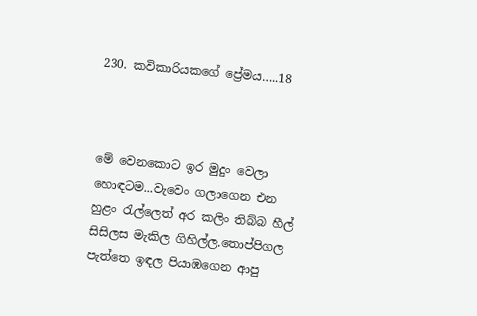230. කවිකාරියකගේ ප්‍රේමය…..18



මේ වෙනකොට ඉර මුදුං වෙලා හොඳටම...වැවෙං ගලාගෙන එන හුළං රැල්ලෙත් අර කලිං තිබ්බ හීල් සිසිලස මැකිල ගිහිල්ල.තොප්පිගල පැත්තෙ ඉඳල පියාඹගෙන ආපු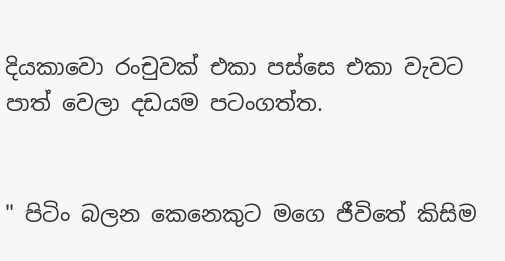දියකාවො රංචුවක් එකා පස්සෙ එකා වැවට පාත් වෙලා දඩයම පටංගත්ත.


" පිටිං බලන කෙනෙකුට මගෙ ජීවිතේ කිසිම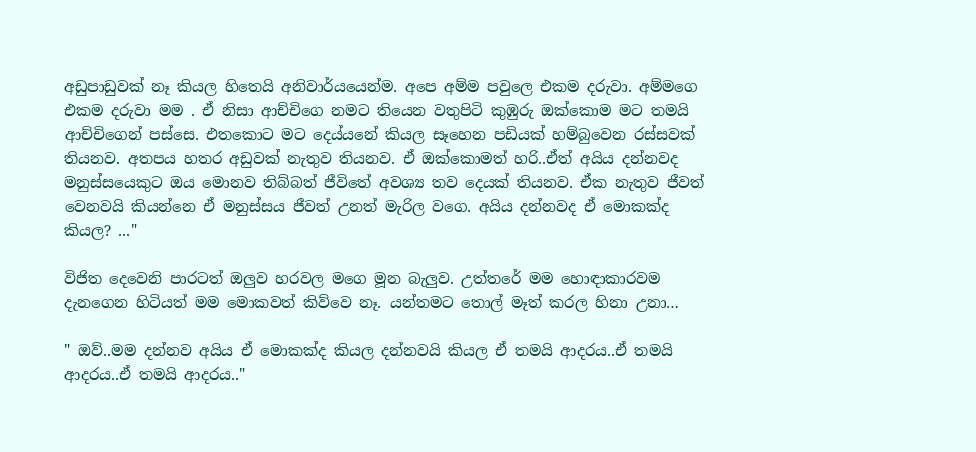අඩුපාඩුවක් නෑ කියල හිතෙයි අනිවාර්යයෙන්ම. අපෙ අම්ම පවුලෙ එකම දරුවා. අම්මගෙ එකම දරුවා මම . ඒ නිසා ආච්චිගෙ නමට තියෙන වතුපිටි කුඹුරු ඔක්කොම මට තමයි ආච්චිගෙන් පස්සෙ. එතකොට මට දෙය්යනේ කියල සෑහෙන පඩියක් හම්බුවෙන රස්සවක් තියනව. අතපය හතර අඩුවක් නැතුව තියනව. ඒ ඔක්කොමත් හරි..ඒත් අයිය දන්නවද මනුස්සයෙකුට ඔය මොනව තිබ්බත් ජීවිතේ අවශ්‍ය තව දෙයක් තියනව. ඒක නැතුව ජීවත් වෙනවයි කියන්නෙ ඒ මනුස්සය ජීවත් උනත් මැරිල වගෙ. අයිය දන්නවද ඒ මොකක්ද කියල? ..."

විජිත දෙවෙනි පාරටත් ඔලුව හරවල මගෙ මූන බැලුව. උත්තරේ මම හොඳාකාරවම දැනගෙන හිටියත් මම මොකවත් කිව්වෙ නෑ. යන්තමට තොල් මෑත් කරල හිනා උනා…

" ඔව්..මම දන්නව අයිය ඒ මොකක්ද කියල දන්නවයි කියල ඒ තමයි ආදරය..ඒ තමයි ආදරය..ඒ තමයි ආදරය.."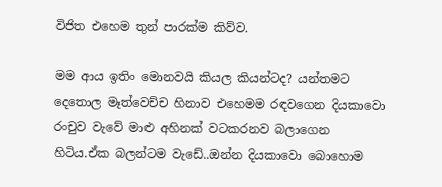විජිත එහෙම තුන් පාරක්ම කිව්ව.

මම ආය ඉතිං මොනවයි කියල කියන්ටද? යන්තමට දෙතොල මෑත්වෙච්ච හිනාව එහෙමම රඳවගෙන දියකාවො රංචුව වැවේ මාළු අහිනක් වටකරනව බලාගෙන හිටිය.ඒක බලන්ටම වැඩේ..ඔන්න දියකාවො බොහොම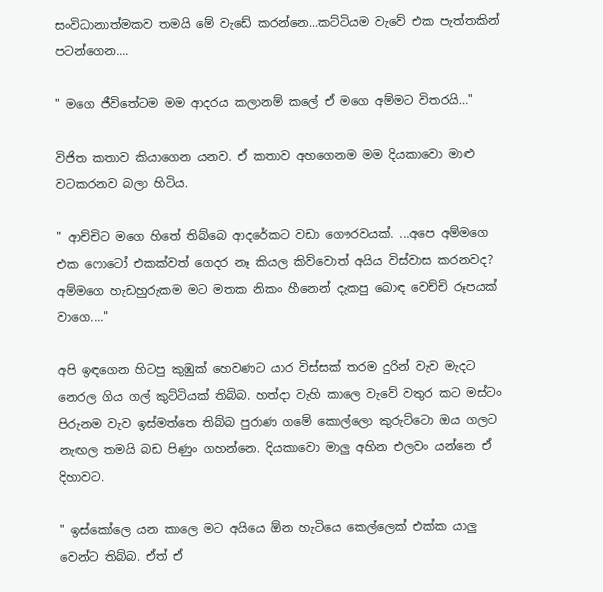සංවිධානාත්මකව තමයි මේ වැඩේ කරන්නෙ...කට්ටියම වැවේ එක පැත්තකින් පටන්ගෙන....

" මගෙ ජීවිතේටම මම ආදරය කලානම් කලේ ඒ මගෙ අම්මට විතරයි…"

විජිත කතාව කියාගෙන යනව. ඒ කතාව අහගෙනම මම දියකාවො මාළු වටකරනව බලා හිටිය.

" ආච්චිට මගෙ හිතේ තිබ්බෙ ආදරේකට වඩා ගෞරවයක්. ...අපෙ අම්මගෙ එක ෆොටෝ එකක්වත් ගෙදර නෑ කියල කිව්වොත් අයිය විස්වාස කරනවද? අම්මගෙ හැඩහුරුකම මට මතක නිකං හීනෙන් දැකපු බොඳ වෙච්චි රූපයක් වාගෙ...."

අපි ඉඳගෙන හිටපු කුඹුක් හෙවණට යාර විස්සක් තරම දුරින් වැව මැදට නෙරල ගිය ගල් කුට්ටියක් තිබ්බ. හත්දා වැහි කාලෙ වැවේ වතුර කට මස්ටං පිරුනම වැව ඉස්මත්තෙ තිබ්බ පුරාණ ගමේ කොල්ලො කුරුට්ටො ඔය ගලට නැඟල තමයි බඩ පිණුං ගහන්නෙ. දියකාවො මාලු අහින එලවං යන්නෙ ඒ දිහාවට.

" ඉස්කෝලෙ යන කාලෙ මට අයියෙ ඕන හැටියෙ කෙල්ලෙක් එක්ක යාලු වෙන්ට තිබ්බ. ඒත් ඒ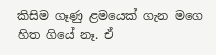කිසිම ගෑණු ළමයෙක් ගැන මගෙ හිත ගියේ නෑ. ඒ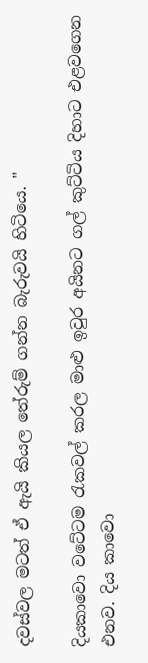දවස්වල මටත් ඒ ඇයි කියල තේරුම් ගන්න බැරුවයි හිටියෙ. "

දියකාවො වටේටම රැකවල් කරල මාළු ඉවුර අයිනට ගල් කුට්ටිය දිහාට එළවගෙන එනව. දිය කාවො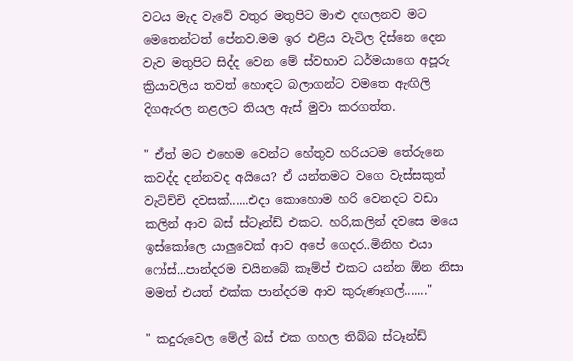වටය මැද වැවේ වතුර මතුපිට මාළු දඟලනව මට මෙතෙන්ටත් පේනව.මම ඉර එළිය වැටිල දිස්නෙ දෙන වැව මතුපිට සිද්ද වෙන මේ ස්වභාව ධර්මයාගෙ අපූරු ක්‍රියාවලිය තවත් හොඳට බලාගන්ට වමතෙ ඇඟිලි දිගඇරල නළලට තියල ඇස් මුවා කරගත්ත.

" ඒත් මට එහෙම වෙන්ට හේතුව හරියටම තේරුනෙ කවද්ද දන්නවද අයියෙ? ඒ යන්තමට වගෙ වැස්සකුත් වැටිච්චි දවසක්......එදා කොහොම හරි වෙනදට වඩා කලින් ආව බස් ස්ටෑන්ඩ් එකට. හරි,කලින් දවසෙ මයෙ ඉස්කෝලෙ යාලුවෙක් ආව අපේ ගෙදර..මිනිහ එයා ෆෝස්...පාන්දරම චයිනබේ කෑම්ප් එකට යන්න ඕන නිසා මමත් එයත් එක්ක පාන්දරම ආව කුරුණෑගල්......."

" කදුරුවෙල මේල් බස් එක ගහල තිබ්බ ස්ටෑන්ඩ්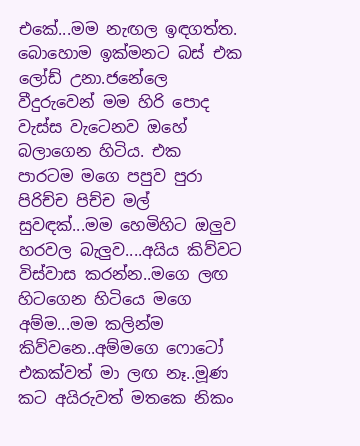එකේ...මම නැඟල ඉඳගත්ත. බොහොම ඉක්මනට බස් එක ලෝඩ් උනා.ජනේලෙ වීදුරුවෙන් මම හිරි පොද වැස්ස වැටෙනව ඔහේ බලාගෙන හිටිය. එක පාරටම මගෙ පපුව පුරා පිරිච්ච පිච්ච මල් සුවඳක්...මම හෙමිහිට ඔලුව හරවල බැලුව....අයිය කිව්වට විස්වාස කරන්න..මගෙ ලඟ හිටගෙන හිටියෙ මගෙ අම්ම...මම කලින්ම කිව්වනෙ..අම්මගෙ ෆොටෝ එකක්වත් මා ලඟ නෑ..මූණ කට අයිරුවත් මතකෙ නිකං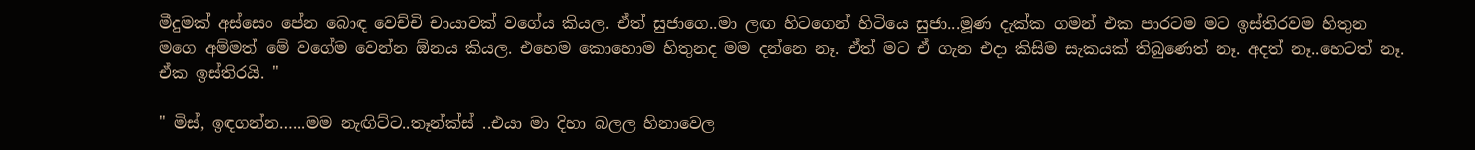මීදුමක් අස්සෙං පේන බොඳ වෙච්චි චායාවක් වගේය කියල. ඒත් සුජාගෙ..මා ලඟ හිටගෙන් හිටියෙ සුජා...මූණ දැක්ක ගමන් එක පාරටම මට ඉස්තිරවම හිතුන මගෙ අම්මත් මේ වගේම වෙන්න ඕනය කියල. එහෙම කොහොම හිතුනද මම දන්නෙ නෑ. ඒත් මට ඒ ගැන එදා කිසිම සැකයක් තිබුණෙත් නෑ. අදත් නෑ..හෙටත් නෑ. ඒක ඉස්තිරයි. "

" මිස්, ඉඳගන්න…...මම නැඟිට්ට..තෑන්ක්ස් ..එයා මා දිහා බලල හිනාවෙල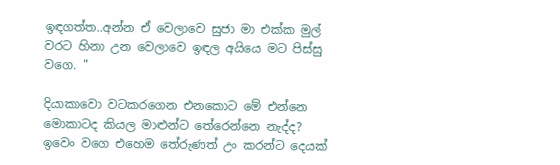ඉඳගත්ත..අන්න ඒ වෙලාවෙ සුජා මා එක්ක මුල් වරට හිනා උන වෙලාවෙ ඉඳල අයියෙ මට පිස්සු වගෙ. "

දියාකාවො වටකරගෙන එනකොට මේ එන්නෙ මොකාටද කියල මාළුන්ට තේරෙන්නෙ නැද්ද? ඉවෙං වගෙ එහෙම තේරුණත් උං කරන්ට දෙයක්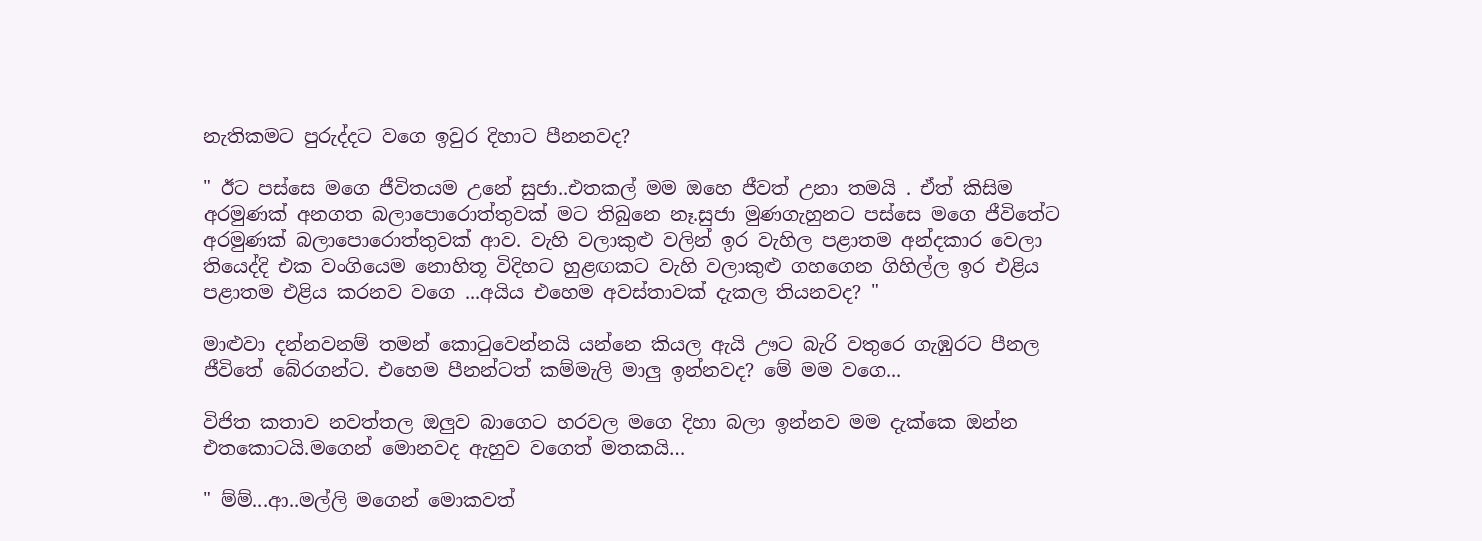නැතිකමට පුරුද්දට වගෙ ඉවුර දිහාට පීනනවද?

" ඊට පස්සෙ මගෙ ජීවිතයම උනේ සුජා..එතකල් මම ඔහෙ ජීවත් උනා තමයි . ඒත් කිසිම අරමුණක් අනගත බලාපොරොත්තුවක් මට තිබුනෙ නෑ.සුජා මුණගැහුනට පස්සෙ මගෙ ජීවිතේට අරමුණක් බලාපොරොත්තුවක් ආව. වැහි වලාකුළු වලින් ඉර වැහිල පළාතම අන්දකාර වෙලා තියෙද්දි එක වංගියෙම නොහිතූ විදිහට හුළඟකට වැහි වලාකුළු ගහගෙන ගිහිල්ල ඉර එළිය පළාතම එළිය කරනව වගෙ ...අයිය එහෙම අවස්තාවක් දැකල තියනවද? "

මාළුවා දන්නවනම් තමන් කොටුවෙන්නයි යන්නෙ කියල ඇයි ඌට බැරි වතුරෙ ගැඹුරට පීනල ජීවිතේ බේරගන්ට. එහෙම පීනන්ටත් කම්මැලි මාලු ඉන්නවද? මේ මම වගෙ...

විජිත කතාව නවත්තල ඔලුව බාගෙට හරවල මගෙ දිහා බලා ඉන්නව මම දැක්කෙ ඔන්න එතකොටයි.මගෙන් මොනවද ඇහුව වගෙත් මතකයි…

" ම්ම්...ආ..මල්ලි මගෙන් මොකවත්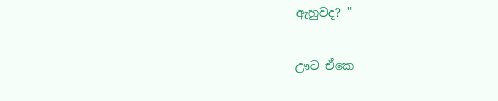ඇහුවද? "

ඌට ඒකෙ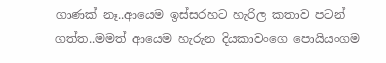ගාණක් නෑ..ආයෙම ඉස්සරහට හැරිල කතාව පටන් ගත්ත..මමත් ආයෙම හැරුන දියකාවංගෙ පොයියංගම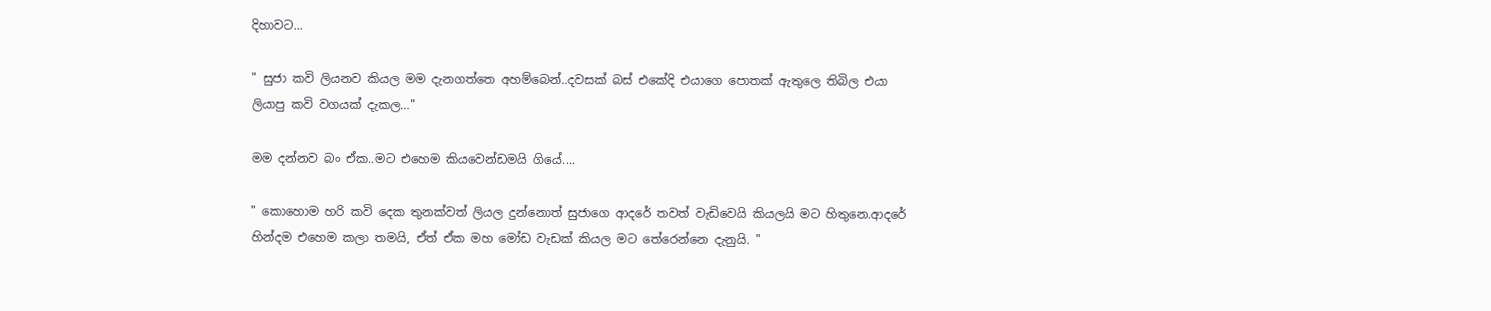දිහාවට...

" සුජා කවි ලියනව කියල මම දැනගත්තෙ අහම්බෙන්..දවසක් බස් එකේදි එයාගෙ පොතක් ඇතුලෙ තිබිල එයා ලියාපු කවි වගයක් දැකල…"

මම දන්නව බං ඒක..මට එහෙම කියවෙන්ඩමයි ගියේ....

" කොහොම හරි කවි දෙක තුනක්වත් ලියල දුන්නොත් සුජාගෙ ආදරේ තවත් වැඩිවෙයි කියලයි මට හිතුනෙ.ආදරේ හින්දම එහෙම කලා තමයි, ඒත් ඒක මහ මෝඩ වැඩක් කියල මට තේරෙන්නෙ දැනුයි. "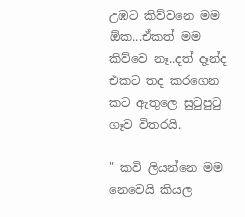උඹට කිව්වනෙ මම ඕක...ඒකත් මම කිව්වෙ නෑ..දත් දෑන්ද එකට තද කරගෙන කට ඇතුලෙ සුටුපුටු ගෑව විතරයි.

" කවි ලියන්නෙ මම නෙවෙයි කියල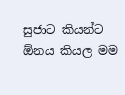සුජාට කියන්ට ඕනය කියල මම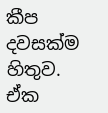කීප දවසක්ම හිතුව. ඒක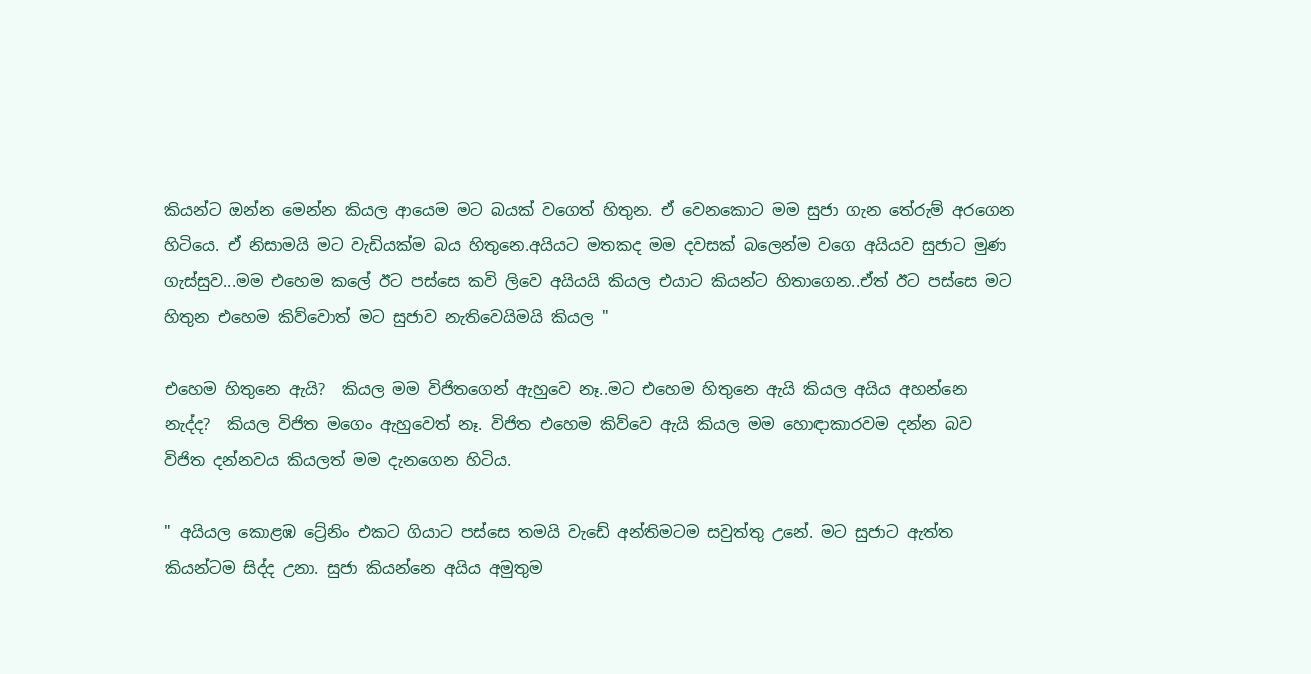කියන්ට ඔන්න මෙන්න කියල ආයෙම මට බයක් වගෙත් හිතුන. ඒ වෙනකොට මම සුජා ගැන තේරුම් අරගෙන හිටියෙ. ඒ නිසාමයි මට වැඩියක්ම බය හිතුනෙ.අයියට මතකද මම දවසක් බලෙන්ම වගෙ අයියව සුජාට මුණ ගැස්සුව...මම එහෙම කලේ ඊට පස්සෙ කවි ලිවෙ අයියයි කියල එයාට කියන්ට හිතාගෙන..ඒත් ඊට පස්සෙ මට හිතුන එහෙම කිව්වොත් මට සුජාව නැතිවෙයිමයි කියල "

එහෙම හිතුනෙ ඇයි?  කියල මම විජිතගෙන් ඇහුවෙ නෑ..මට එහෙම හිතුනෙ ඇයි කියල අයිය අහන්නෙ නැද්ද?  කියල විජිත මගෙං ඇහුවෙත් නෑ. විජිත එහෙම කිව්වෙ ඇයි කියල මම හොඳාකාරවම දන්න බව විජිත දන්නවය කියලත් මම දැනගෙන හිටිය.

" අයියල කොළඹ ට්‍රේනිං එකට ගියාට පස්සෙ තමයි වැඩේ අන්තිමටම සවුත්තු උනේ. මට සුජාට ඇත්ත කියන්ටම සිද්ද උනා. සුජා කියන්නෙ අයිය අමුතුම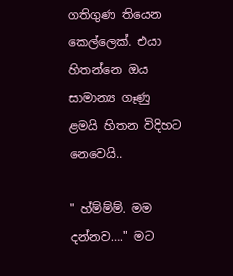ගතිගුණ තියෙන කෙල්ලෙක්. එයා හිතන්නෙ ඔය සාමාන්‍ය ගෑණු ළමයි හිතන විදිහට නෙවෙයි..

" හ්ම්ම්ම්. මම දන්නව…." මට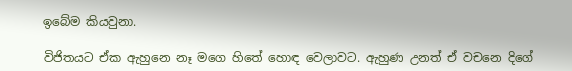ඉබේම කියවුනා.

විජිතයට ඒක ඇහුනෙ නෑ මගෙ හිතේ හොඳ වෙලාවට. ඇහුණ උනත් ඒ වචනෙ දිගේ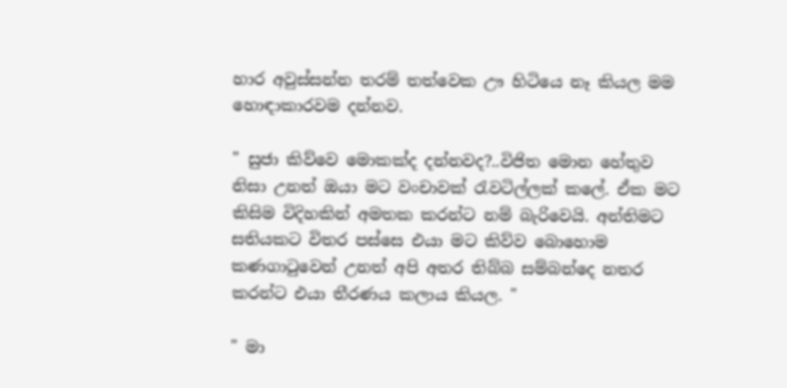හාර අවුස්සන්න තරම් තත්වෙක ඌ හිටියෙ නෑ කියල මම හොඳාකාරවම දන්නව.

" සුජා කිව්වෙ මොකක්ද දන්නවද?..විජිත මොන හේතුව නිසා උනත් ඔයා මට වංචාවක් රැවටිල්ලක් කලේ. ඒක මට කිසිම විදිහකින් අමතක කරන්ට නම් බැරිවෙයි. අන්තිමට සතියකට විතර පස්සෙ එයා මට කිව්ව බොහොම කණගාටුවෙන් උනත් අපි අතර තිබ්බ සම්බන්දෙ නතර කරන්ට එයා තීරණය කලාය කියල. "

" මා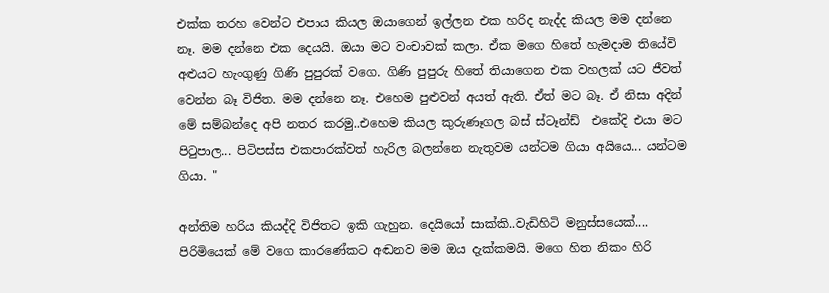එක්ක තරහ වෙන්ට එපාය කියල ඔයාගෙන් ඉල්ලන එක හරිද නැද්ද කියල මම දන්නෙ නෑ. මම දන්නෙ එක දෙයයි. ඔයා මට වංචාවක් කලා. ඒක මගෙ හිතේ හැමදාම තියේවි අළුයට හැංගුණු ගිණි පුපුරක් වගෙ. ගිණි පුපුරු හිතේ තියාගෙන එක වහලක් යට ජීවත් වෙන්න බෑ විජිත. මම දන්නෙ නෑ. එහෙම පුළුවන් අයත් ඇති. ඒත් මට බෑ. ඒ නිසා අදින් මේ සම්බන්දෙ අපි නතර කරමු..එහෙම කියල කුරුණෑගල බස් ස්ටෑන්ඩ්  එකේදි එයා මට පිටුපාල... පිටිපස්ස එකපාරක්වත් හැරිල බලන්නෙ නැතුවම යන්ටම ගියා අයියෙ... යන්ටම ගියා. "

අන්තිම හරිය කියද්දි විජිතට ඉකි ගැහුන. දෙයියෝ සාක්කි..වැඩිහිටි මනුස්සයෙක්.... පිරිමියෙක් මේ වගෙ කාරණේකට අඬනව මම ඔය දැක්කමයි. මගෙ හිත නිකං හිරි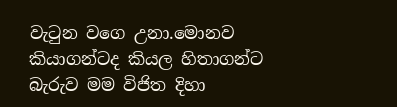වැටුන වගෙ උනා.මොනව කියාගන්ටද කියල හිතාගන්ට බැරුව මම විජිත දිහා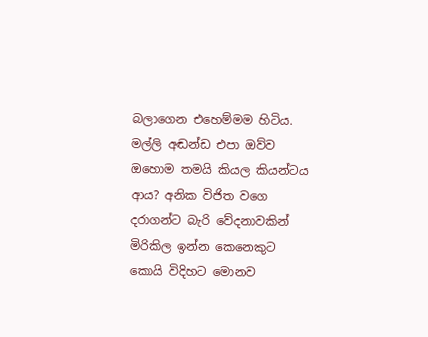බලාගෙන එහෙම්මම හිටිය. මල්ලි අඬන්ඩ එපා ඔව්ව ඔහොම තමයි කියල කියන්ටය ආය? අනික විජිත වගෙ දරාගන්ට බැරි වේදනාවකින් මිරිකිල ඉන්න කෙනෙකුට කොයි විදිහට මොනව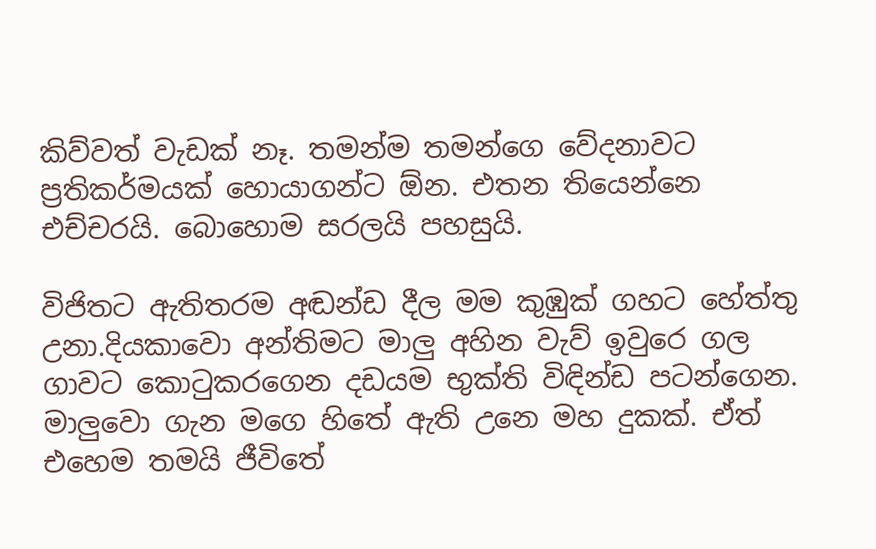කිව්වත් වැඩක් නෑ. තමන්ම තමන්ගෙ වේදනාවට ප්‍රතිකර්මයක් හොයාගන්ට ඕන. එතන තියෙන්නෙ එච්චරයි. බොහොම සරලයි පහසුයි.

විජිතට ඇතිතරම අඬන්ඩ දීල මම කුඹුක් ගහට හේත්තු උනා.දියකාවො අන්තිමට මාලු අහින වැව් ඉවුරෙ ගල ගාවට කොටුකරගෙන දඩයම භුක්ති විඳින්ඩ පටන්ගෙන. මාලුවො ගැන මගෙ හිතේ ඇති උනෙ මහ දුකක්. ඒත් එහෙම තමයි ජීවිතේ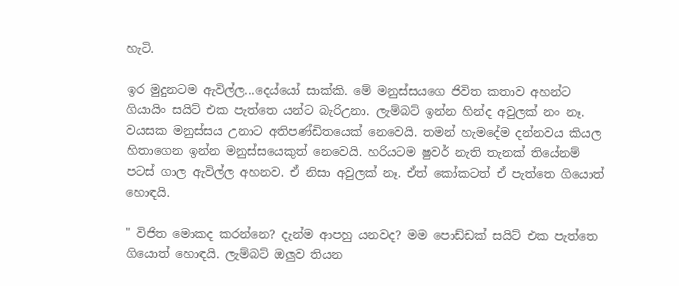හැටි.

ඉර මුදුනටම ඇවිල්ල...දෙය්යෝ සාක්කි. මේ මනුස්සයගෙ ජිවිත කතාව අහන්ට ගියායිං සයිට් එක පැත්තෙ යන්ට බැරිඋනා. ලැම්බට් ඉන්න හින්ද අවුලක් නං නෑ. වයසක මනුස්සය උනාට අතිපණ්ඩිතයෙක් නෙවෙයි. තමන් හැමදේම දන්නවය කියල හිතාගෙන ඉන්න මනුස්සයෙකුත් නෙවෙයි. හරියටම ෂුවර් නැති තැනක් තියේනම් පටස් ගාල ඇවිල්ල අහනව. ඒ නිසා අවුලක් නෑ. ඒත් කෝකටත් ඒ පැත්තෙ ගියොත් හොඳයි.

" විජිත මොකද කරන්නෙ? දැන්ම ආපහු යනවද? මම පොඩ්ඩක් සයිට් එක පැත්තෙ ගියොත් හොඳයි. ලැම්බට් ඔලුව තියන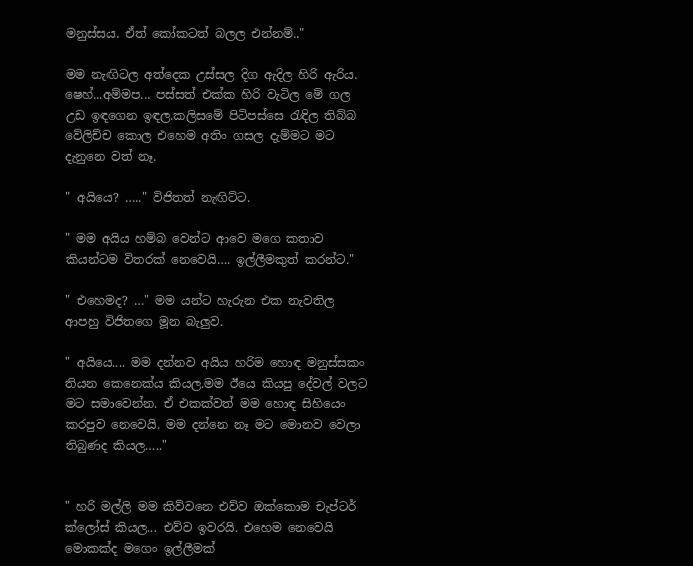මනුස්සය. ඒත් කෝකටත් බලල එන්නම්.."

මම නැඟිටල අත්දෙක උස්සල දිග ඇදිල හිරි ඇරිය. ෂෙහ්...අම්මප... පස්සත් එක්ක හිරි වැටිල මේ ගල උඩ ඉඳගෙන ඉඳල.කලිසමේ පිටිපස්සෙ රැඳිල තිබ්බ වේලිච්ච කොල එහෙම අතිං ගසල දැම්මට මට දැනුනෙ වත් නෑ.

" අයියෙ? ….." විජිතත් නැඟිට්ට.

" මම අයිය හම්බ වෙන්ට ආවෙ මගෙ කතාව කියන්ටම විතරක් නෙවෙයි…. ඉල්ලීමකුත් කරන්ට."

" එහෙමද? …" මම යන්ට හැරුන එක නැවතිල ආපහු විජිතගෙ මූන බැලුව.

" අයියෙ.... මම දන්නව අයිය හරිම හොඳ මනුස්සකං තියන කෙනෙක්ය කියල.මම ඊයෙ කියපු දේවල් වලට මට සමාවෙන්න. ඒ එකක්වත් මම හොඳ සිහියෙං කරපුව නෙවෙයි. මම දන්නෙ නෑ මට මොනව වෙලා තිබුණද කියල….."


" හරි මල්ලි මම කිව්වනෙ එව්ව ඔක්කොම චැප්ටර් ක්ලෝස් කියල... එව්ව ඉවරයි. එහෙම නෙවෙයි මොකක්ද මගෙං ඉල්ලීමක්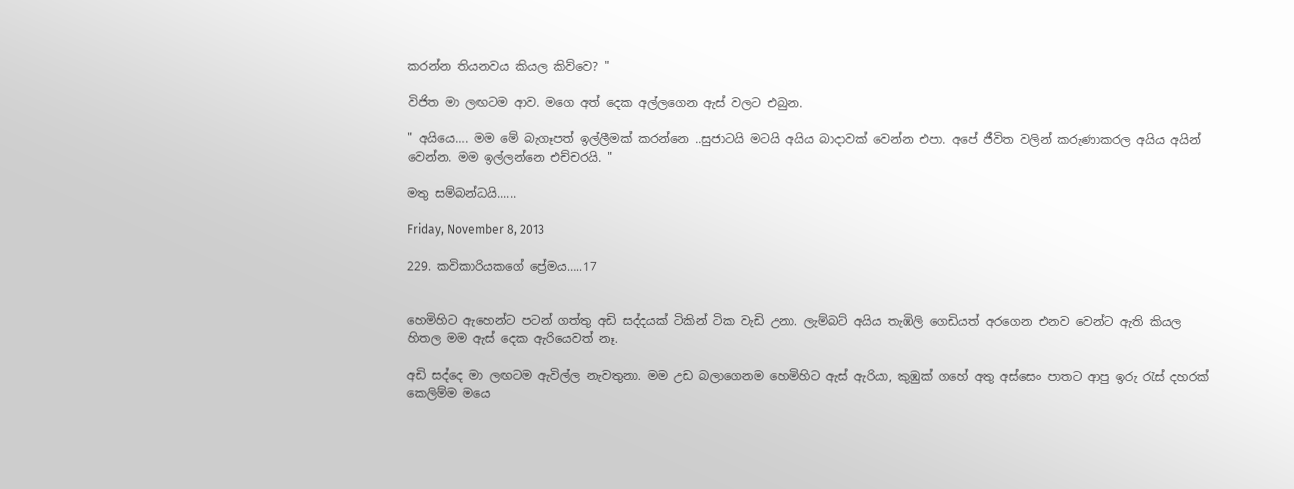කරන්න තියනවය කියල කිව්වෙ? "

විජිත මා ලඟටම ආව. මගෙ අත් දෙක අල්ලගෙන ඇස් වලට එබුන.

" අයියෙ…. මම මේ බැගෑපත් ඉල්ලීමක් කරන්නෙ ..සුජාටයි මටයි අයිය බාදාවක් වෙන්න එපා. අපේ ජීවිත වලින් කරුණාකරල අයිය අයින් වෙන්න. මම ඉල්ලන්නෙ එච්චරයි. "

මතු සම්බන්ධයි......

Friday, November 8, 2013

229. කවිකාරියකගේ ප්‍රේමය…..17


හෙමිහිට ඇහෙන්ට පටන් ගත්තු අඩි සද්දයක් ටිකින් ටික වැඩි උනා. ලැම්බට් අයිය තැඹිලි ගෙඩියත් අරගෙන එනව වෙන්ට ඇති කියල හිතල මම ඇස් දෙක ඇරියෙවත් නෑ.

අඩි සද්දෙ මා ලඟටම ඇවිල්ල නැවතුනා. මම උඩ බලාගෙනම හෙමිහිට ඇස් ඇරියා, කුඹුක් ගහේ අතු අස්සෙං පාතට ආපු ඉරු රැස් දහරක් කෙලිම්ම මයෙ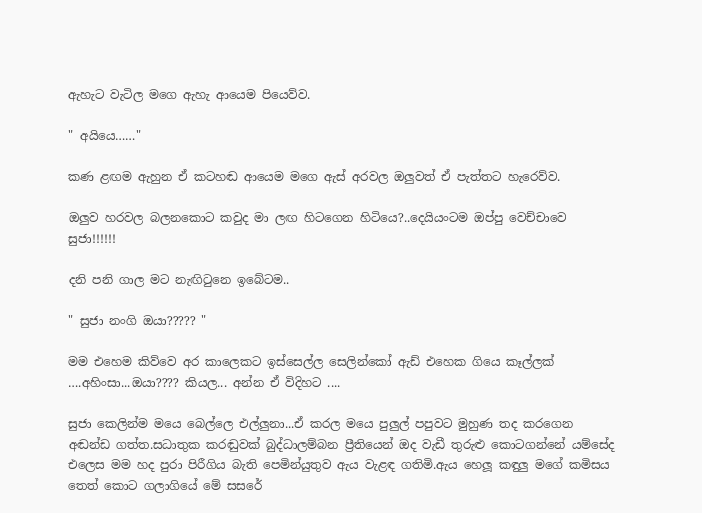ඇහැට වැටිල මගෙ ඇහැ ආයෙම පියෙව්ව.

" අයියෙ……"

කණ ළඟම ඇහුන ඒ කටහඬ ආයෙම මගෙ ඇස් අරවල ඔලුවත් ඒ පැත්තට හැරෙව්ව.

ඔලුව හරවල බලනකොට කවුද මා ලඟ හිටගෙන හිටියෙ?..දෙයියංටම ඔප්පු වෙච්චාවෙ සුජා!!!!!!

දනි පනි ගාල මට නැඟිටුනෙ ඉබේටම..

" සුජා නංගි ඔයා????? "

මම එහෙම කිව්වෙ අර කාලෙකට ඉස්සෙල්ල සෙලින්කෝ ඇඩ් එහෙක ගියෙ කෑල්ලක් ….අහිංසා...ඔයා???? කියල... අන්න ඒ විදිහට ....

සුජා කෙලින්ම මයෙ බෙල්ලෙ එල්ලුනා...ඒ කරල මයෙ පුලුල් පපුවට මුහුණ තද කරගෙන අඬන්ඩ ගත්ත.සධාතුක කරඬුවක් බුද්ධාලම්බන ප්‍රීතියෙන් ඔද වැඩී තුරුළු කොටගන්නේ යම්සේද එලෙස මම හද පුරා පිරීගිය බැති පෙමින්යුතුව ඇය වැළඳ ගතිමි.ඇය හෙලූ කඳුලු මගේ කමිසය තෙත් කොට ගලාගියේ මේ සසරේ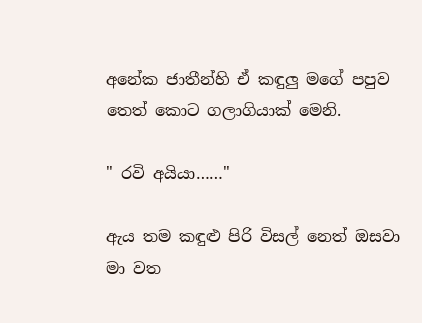අනේක ජාතීන්හි ඒ කඳුලු මගේ පපුව තෙත් කොට ගලාගියාක් මෙනි.

" රවි අයියා……"

ඇය තම කඳුළු පිරි විසල් නෙත් ඔසවා මා වත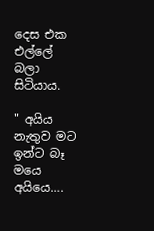දෙස එක එල්ලේ බලා සිටියාය.

" අයිය නැතුව මට ඉන්ට බෑ මයෙ අයියෙ….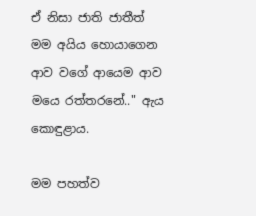ඒ නිසා ජාති ජාතීත් මම අයිය හොයාගෙන ආව වගේ ආයෙම ආව මයෙ රත්තරනේ.." ඇය කොඳුළාය.

මම පහත්ව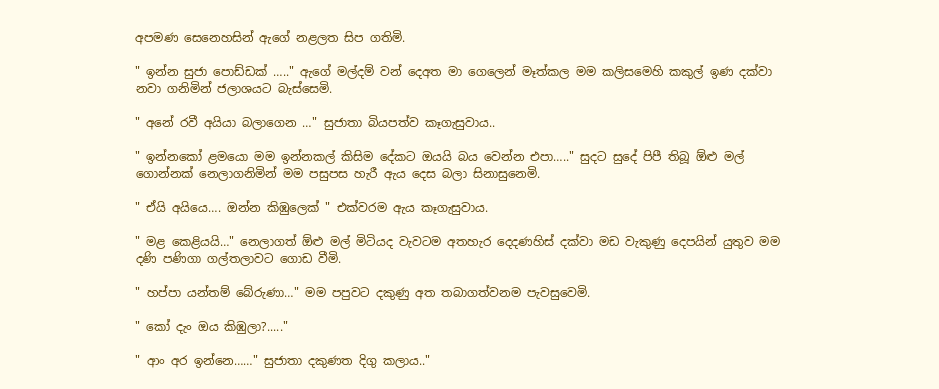අපමණ සෙනෙහසින් ඇගේ නළලත සිප ගතිමි.

" ඉන්න සුජා පොඩ්ඩක් ….." ඇගේ මල්දම් වන් දෙඅත මා ගෙලෙන් මෑත්කල මම කලිසමෙහි කකුල් ඉණ දක්වා නවා ගනිමින් ජලාශයට බැස්සෙමි.

" අනේ රවී අයියා බලාගෙන …" සුජාතා බියපත්ව කෑගැසුවාය..

" ඉන්නකෝ ළමයො මම ඉන්නකල් කිසිම දේකට ඔයයි බය වෙන්න එපා….." සුදට සුදේ පිපී තිබූ ඕළු මල් ගොන්නක් නෙලාගනිමින් මම පසුපස හැරී ඇය දෙස බලා සිනාසුනෙමි.

" ඒයි අයියෙ…. ඔන්න කිඹුලෙක් " එක්වරම ඇය කෑගැසුවාය.

" මළ කෙළියයි…" නෙලාගත් ඕළු මල් මිටියද වැවටම අතහැර දෙදණහිස් දක්වා මඩ වැකුණු දෙපයින් යුතුව මම දණි පණිගා ගල්තලාවට ගොඩ වීමි.

" හප්පා යන්තම් බේරුණා…" මම පපුවට දකුණු අත තබාගත්වනම පැවසුවෙමි.

" කෝ දැං ඔය කිඹුලා?....."

" ආං අර ඉන්නෙ……" සුජාතා දකුණත දිගු කලාය.."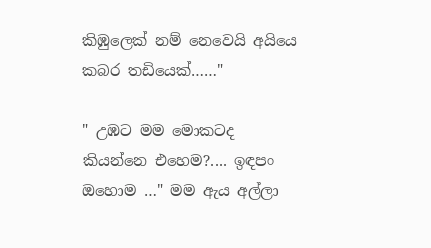කිඹුලෙක් නම් නෙවෙයි අයියෙ කබර තඩියෙක්……"

" උඹට මම මොකටද කියන්නෙ එහෙම?.... ඉඳපං ඔහොම …" මම ඇය අල්ලා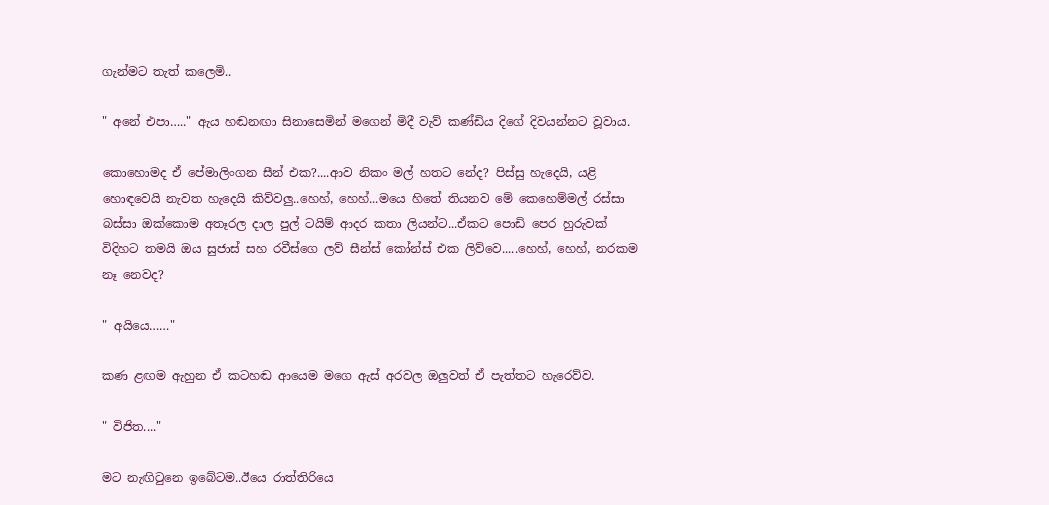ගැන්මට තැත් කලෙමි..

" අනේ එපා….." ඇය හඬනඟා සිනාසෙමින් මගෙන් මිදී වැව් කණ්ඩිය දිගේ දිවයන්නට වූවාය.

කොහොමද ඒ පේමාලිංගන සීන් එක?....ආව නිකං මල් හතට නේද? පිස්සු හැදෙයි, යළි හොඳවෙයි නැවත හැදෙයි කිව්වලු..හෙහ්, හෙහ්...මයෙ හිතේ තියනව මේ කෙහෙම්මල් රස්සා බස්සා ඔක්කොම අතෑරල දාල පුල් ටයිම් ආදර කතා ලියන්ට...ඒකට පොඩි පෙර හුරුවක් විදිහට තමයි ඔය සුජාස් සහ රවීස්ගෙ ලව් සීන්ස් කෝන්ස් එක ලිව්වෙ.....හෙහ්, හෙහ්, නරකම නෑ නෙවද?

" අයියෙ……"

කණ ළඟම ඇහුන ඒ කටහඬ ආයෙම මගෙ ඇස් අරවල ඔලුවත් ඒ පැත්තට හැරෙව්ව.

" විජිත...."

මට නැඟිටුනෙ ඉබේටම..ඊයෙ රාත්තිරියෙ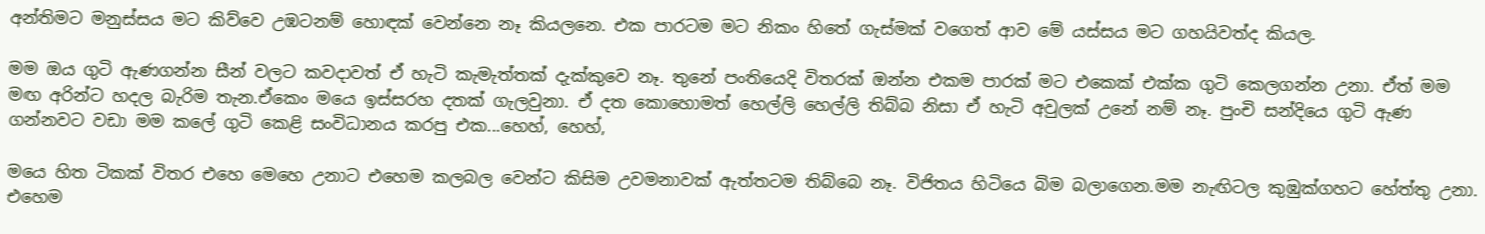අන්තිමට මනුස්සය මට කිව්වෙ උඹටනම් හොඳක් වෙන්නෙ නෑ කියලනෙ. එක පාරටම මට නිකං හිතේ ගැස්මක් වගෙත් ආව මේ යස්සය මට ගහයිවත්ද කියල.

මම ඔය ගුටි ඇණගන්න සීන් වලට කවදාවත් ඒ හැටි කැමැත්තක් දැක්කුවෙ නෑ. තුනේ පංතියෙදි විතරක් ඔන්න එකම පාරක් මට එකෙක් එක්ක ගුටි කෙලගන්න උනා. ඒත් මම මඟ අරින්ට හදල බැරිම තැන.ඒකෙං මයෙ ඉස්සරහ දතක් ගැලවුනා. ඒ දත කොහොමත් හෙල්ලි හෙල්ලි තිබ්බ නිසා ඒ හැටි අවුලක් උනේ නම් නෑ. පුංචි සන්දියෙ ගුටි ඇණ ගන්නවට වඩා මම කලේ ගුටි කෙළි සංවිධානය කරපු එක...හෙහ්, හෙහ්,

මයෙ හිත ටිකක් විතර එහෙ මෙහෙ උනාට එහෙම කලබල වෙන්ට කිසිම උවමනාවක් ඇත්තටම තිබ්බෙ නෑ. විජිතය හිටියෙ බිම බලාගෙන.මම නැඟිටල කුඹුක්ගහට හේත්තු උනා. එහෙම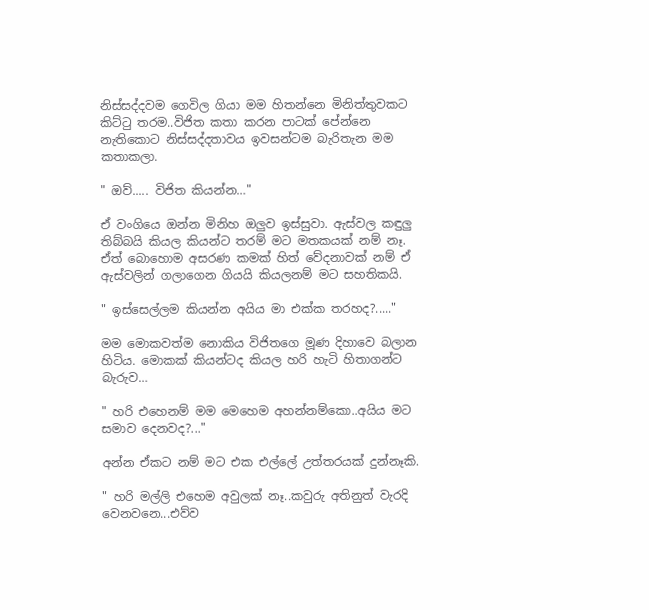නිස්සද්දවම ගෙවිල ගියා මම හිතන්නෙ මිනිත්තුවකට කිට්ටු තරම..විජිත කතා කරන පාටක් පේන්නෙ නැතිකොට නිස්සද්දතාවය ඉවසන්ටම බැරිතැන මම කතාකලා.

" ඔව්..... විජිත කියන්න…"

ඒ වංගියෙ ඔන්න මිනිහ ඔලුව ඉස්සුවා. ඇස්වල කඳුලු තිබ්බයි කියල කියන්ට තරම් මට මතකයක් නම් නෑ. ඒත් බොහොම අසරණ කමක් හිත් වේදනාවක් නම් ඒ ඇස්වලින් ගලාගෙන ගියයි කියලනම් මට සහතිකයි.

" ඉස්සෙල්ලම කියන්න අයිය මා එක්ක තරහද?....."

මම මොකවත්ම නොකිය විජිතගෙ මූණ දිහාවෙ බලාන හිටිය. මොකක් කියන්ටද කියල හරි හැටි හිතාගන්ට බැරුව…

" හරි එහෙනම් මම මෙහෙම අහන්නම්කො..අයිය මට සමාව දෙනවද?..."

අන්න ඒකට නම් මට එක එල්ලේ උත්තරයක් දුන්නෑකි.

" හරි මල්ලි එහෙම අවුලක් නෑ..කවුරු අතිනුත් වැරදි වෙනවනෙ...එව්ව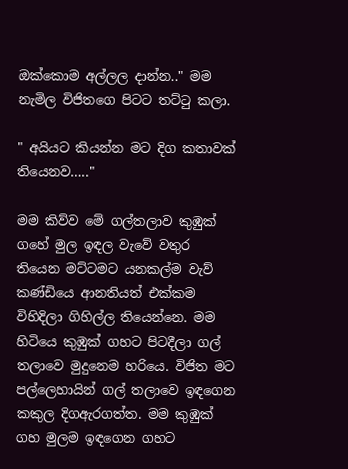ඔක්කොම අල්ලල දාන්න.." මම නැමිල විජිතගෙ පිටට තට්ටු කලා.

" අයියට කියන්න මට දිග කතාවක් තියෙනව….."

මම කිව්ව මේ ගල්තලාව කුඹුක් ගහේ මුල ඉඳල වැවේ වතුර තියෙන මට්ටමට යනකල්ම වැව් කණ්ඩියෙ ආනතියත් එක්කම විහිදිලා ගිහිල්ල තියෙන්නෙ. මම හිටියෙ කුඹුක් ගහට පිටදීලා ගල් තලාවෙ මුදුනෙම හරියෙ. විජිත මට පල්ලෙහායින් ගල් තලාවෙ ඉඳගෙන කකුල දිගඇරගත්ත. මම කුඹුක් ගහ මුලම ඉඳගෙන ගහට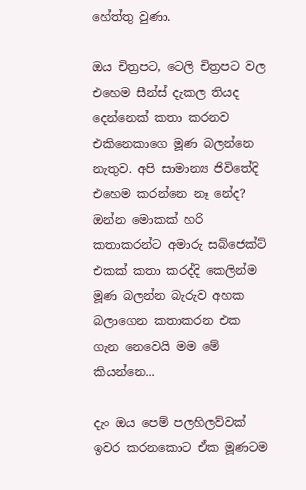හේත්තු වුණා.

ඔය චිත්‍රපට, ටෙලි චිත්‍රපට වල එහෙම සීන්ස් දැකල තියද දෙන්නෙක් කතා කරනව එකිනෙකාගෙ මූණ බලන්නෙ නැතුව. අපි සාමාන්‍ය ජිවිතේදි එහෙම කරන්නෙ නෑ නේද? ඔන්න මොකක් හරි කතාකරන්ට අමාරු සබ්ජෙක්ට් එකක් කතා කරද්දි කෙලින්ම මූණ බලන්න බැරුව අහක බලාගෙන කතාකරන එක ගැන නෙවෙයි මම මේ කියන්නෙ...

දැං ඔය පෙම් පලහිලව්වක් ඉවර කරනකොට ඒක මූණටම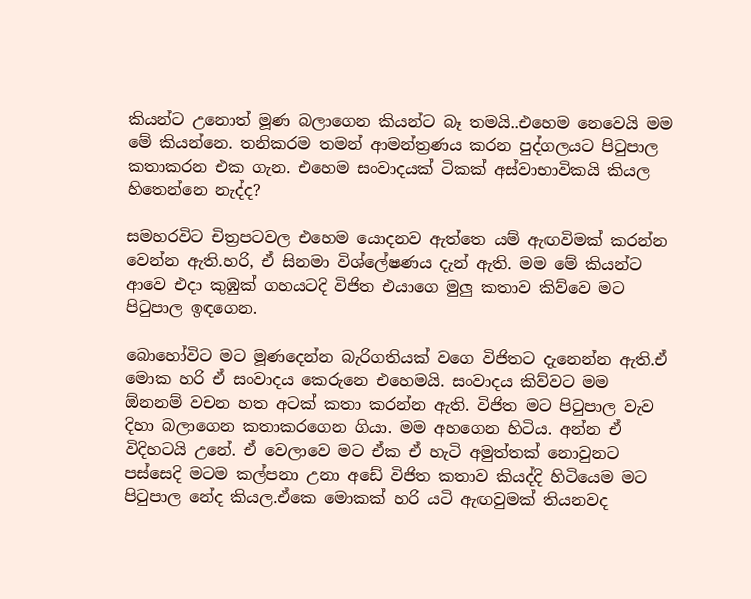කියන්ට උනොත් මූණ බලාගෙන කියන්ට බෑ තමයි..එහෙම නෙවෙයි මම මේ කියන්නෙ. තනිකරම තමන් ආමන්ත්‍රණය කරන පුද්ගලයට පිටුපාල කතාකරන එක ගැන. එහෙම සංවාදයක් ටිකක් අස්වාභාවිකයි කියල හිතෙන්නෙ නැද්ද?

සමහරවිට චිත්‍රපටවල එහෙම යොදනව ඇත්තෙ යම් ඇඟවිමක් කරන්න වෙන්න ඇති.හරි, ඒ සිනමා විශ්ලේෂණය දැන් ඇති. මම මේ කියන්ට ආවෙ එදා කුඹුක් ගහයටදි විජිත එයාගෙ මුලු කතාව කිව්වෙ මට පිටුපාල ඉඳගෙන.

බොහෝවිට මට මූණදෙන්න බැරිගතියක් වගෙ විජිතට දැනෙන්න ඇති.ඒ මොක හරි ඒ සංවාදය කෙරුනෙ එහෙමයි. සංවාදය කිව්වට මම ඕනනම් වචන හත අටක් කතා කරන්න ඇති. විජිත මට පිටුපාල වැව දිහා බලාගෙන කතාකරගෙන ගියා. මම අහගෙන හිටිය. අන්න ඒ විදිහටයි උනේ. ඒ වෙලාවෙ මට ඒක ඒ හැටි අමුත්තක් නොවුනට පස්සෙදි මටම කල්පනා උනා අඩේ විජිත කතාව කියද්දි හිටියෙම මට පිටුපාල නේද කියල.ඒකෙ මොකක් හරි යටි ඇඟවුමක් තියනවද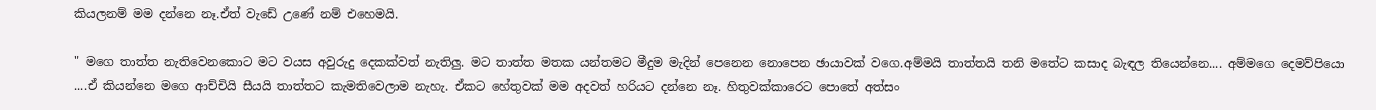කියලනම් මම දන්නෙ නෑ.ඒත් වැඩේ උණේ නම් එහෙමයි.

" මගෙ තාත්ත නැතිවෙනකොට මට වයස අවුරුදු දෙකක්වත් නැතිලු. මට තාත්ත මතක යන්තමට මීදුම මැදින් පෙනෙන නොපෙන ඡායාවක් වගෙ.අම්මයි තාත්තයි තනි මතේට කසාද බැඳල තියෙන්නෙ.... අම්මගෙ දෙමව්පියො ....ඒ කියන්නෙ මගෙ ආච්චියි සීයයි තාත්තට කැමතිවෙලාම නැහැ. ඒකට හේතුවක් මම අදවත් හරියට දන්නෙ නෑ. හිතුවක්කාරෙට පොතේ අත්සං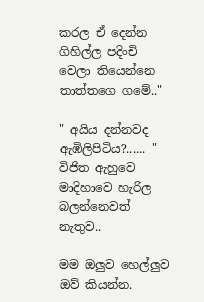කරල ඒ දෙන්න ගිහිල්ල පදිංචි වෙලා තියෙන්නෙ තාත්තගෙ ගමේ.."

" අයිය දන්නවද ඇඹිලිපිටිය?...... " විජිත ඇහුවෙ මාදිහාවෙ හැරිල බලන්නෙවත් නැතුව..

මම ඔලුව හෙල්ලුව ඔව් කියන්න.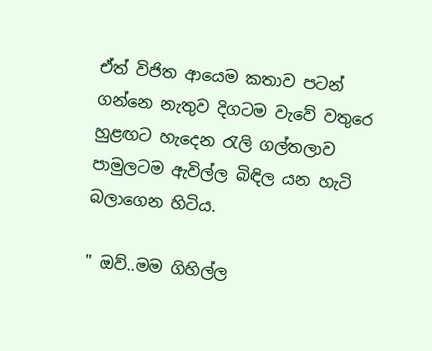ඒත් විජිත ආයෙම කතාව පටන් ගන්නෙ නැතුව දිගටම වැවේ වතුරෙ හුළඟට හැදෙන රැලි ගල්තලාව පාමුලටම ඇවිල්ල බිඳිල යන හැටි බලාගෙන හිටිය.

" ඔව්..මම ගිහිල්ල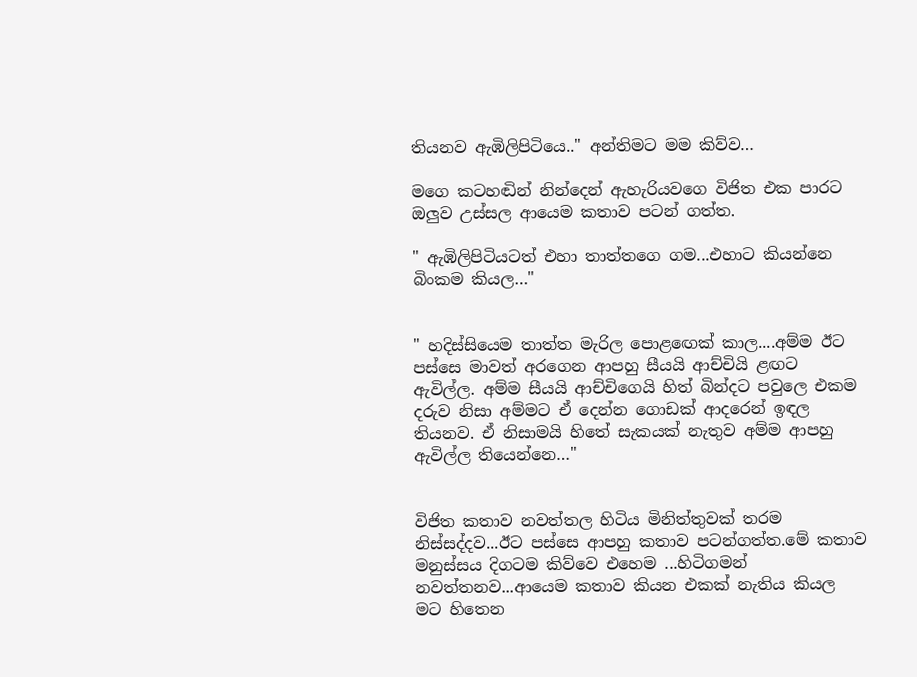තියනව ඇඹිලිපිටියෙ.." අන්තිමට මම කිව්ව…

මගෙ කටහඬින් නින්දෙන් ඇහැරියවගෙ විජිත එක පාරට ඔලුව උස්සල ආයෙම කතාව පටන් ගත්ත.

" ඇඹිලිපිටියටත් එහා තාත්තගෙ ගම...එහාට කියන්නෙ බිංකම කියල…"


" හදිස්සියෙම තාත්ත මැරිල පොළඟෙක් කාල....අම්ම ඊට පස්සෙ මාවත් අරගෙන ආපහු සීයයි ආච්චියි ළඟට ඇවිල්ල. අම්ම සීයයි ආච්චිගෙයි හිත් බින්දට පවුලෙ එකම දරුව නිසා අම්මට ඒ දෙන්න ගොඩක් ආදරෙන් ඉඳල තියනව. ඒ නිසාමයි හිතේ සැකයක් නැතුව අම්ම ආපහු ඇවිල්ල තියෙන්නෙ…"


විජිත කතාව නවත්තල හිටිය මිනිත්තුවක් තරම නිස්සද්දව...ඊට පස්සෙ ආපහු කතාව පටන්ගත්ත.මේ කතාව මනුස්සය දිගටම කිව්වෙ එහෙම ...හිටිගමන් නවත්තනව...ආයෙම කතාව කියන එකක් නැතිය කියල මට හිතෙන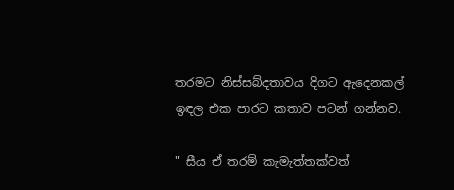තරමට නිස්සබ්දතාවය දිගට ඇදෙනකල් ඉඳල එක පාරට කතාව පටන් ගන්නව.

" සීය ඒ තරම් කැමැත්තක්වත්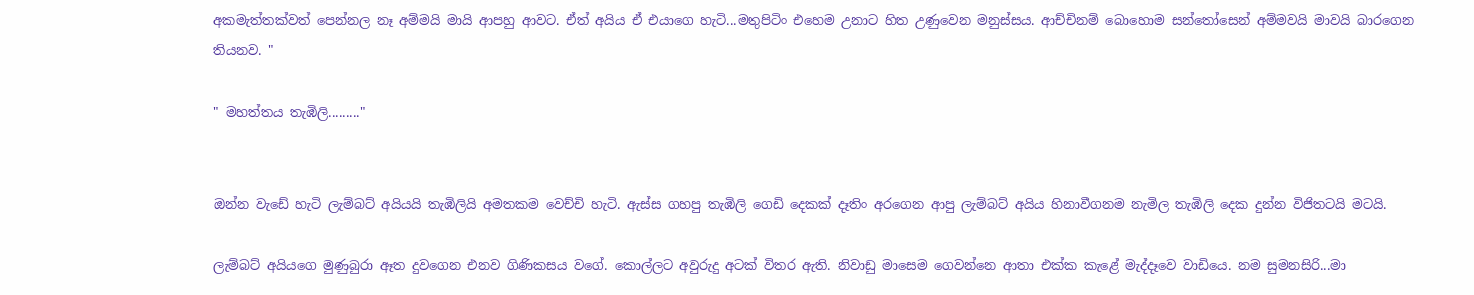අකමැත්තක්වත් පෙන්නල නෑ අම්මයි මායි ආපහු ආවට. ඒත් අයිය ඒ එයාගෙ හැටි...මතුපිටිං එහෙම උනාට හිත උණුවෙන මනුස්සය. ආච්චිනම් බොහොම සන්තෝසෙන් අම්මවයි මාවයි බාරගෙන තියනව. "

" මහත්තය තැඹිලි........."


ඔන්න වැඩේ හැටි ලැම්බට් අයියයි තැඹිලියි අමතකම වෙච්චි හැටි. ඇස්ස ගහපු තැඹිලි ගෙඩි දෙකක් දෑතිං අරගෙන ආපු ලැම්බට් අයිය හිනාවීගනම නැමිල තැඹිලි දෙක දුන්න විජිතටයි මටයි.

ලැම්බට් අයියගෙ මුණුබුරා ඈත දුවගෙන එනව ගිණිකසය වගේ. කොල්ලට අවුරුදු අටක් විතර ඇති. නිවාඩු මාසෙම ගෙවන්නෙ ආතා එක්ක කැළේ මැද්දෑවෙ වාඩියෙ. නම සුමනසිරි...මා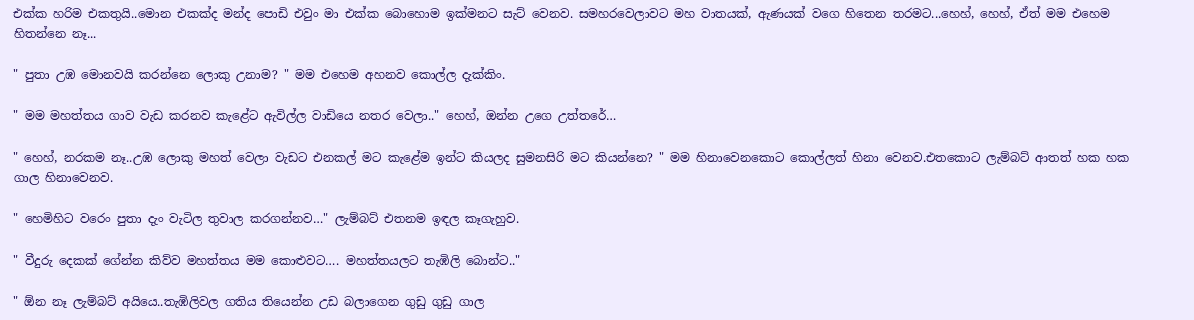එක්ක හරිම එකතුයි..මොන එකක්ද මන්ද පොඩි එවුං මා එක්ක බොහොම ඉක්මනට සැට් වෙනව. සමහරවෙලාවට මහ වාතයක්, ඇණයක් වගෙ හිතෙන තරමට...හෙහ්, හෙහ්, ඒත් මම එහෙම හිතන්නෙ නෑ...

" පුතා උඹ මොනවයි කරන්නෙ ලොකු උනාම? " මම එහෙම අහනව කොල්ල දැක්කිං.

" මම මහත්තය ගාව වැඩ කරනව කැළේට ඇවිල්ල වාඩියෙ නතර වෙලා.." හෙහ්, ඔන්න උගෙ උත්තරේ…

" හෙහ්, නරකම නෑ..උඹ ලොකු මහත් වෙලා වැඩට එනකල් මට කැළේම ඉන්ට කියලද සුමනසිරි මට කියන්නෙ? " මම හිනාවෙනකොට කොල්ලත් හිනා වෙනව.එතකොට ලැම්බට් ආතත් හක හක ගාල හිනාවෙනව.

" හෙමිහිට වරෙං පුතා දැං වැටිල තුවාල කරගන්නව…" ලැම්බට් එතනම ඉඳල කෑගැහුව.

" වීදුරු දෙකක් ගේන්න කිව්ව මහත්තය මම කොළුවට…. මහත්තයලට තැඹිලි බොන්ට.."

" ඕන නෑ ලැම්බට් අයියෙ..තැඹිලිවල ගතිය තියෙන්න උඩ බලාගෙන ගුඩු ගුඩු ගාල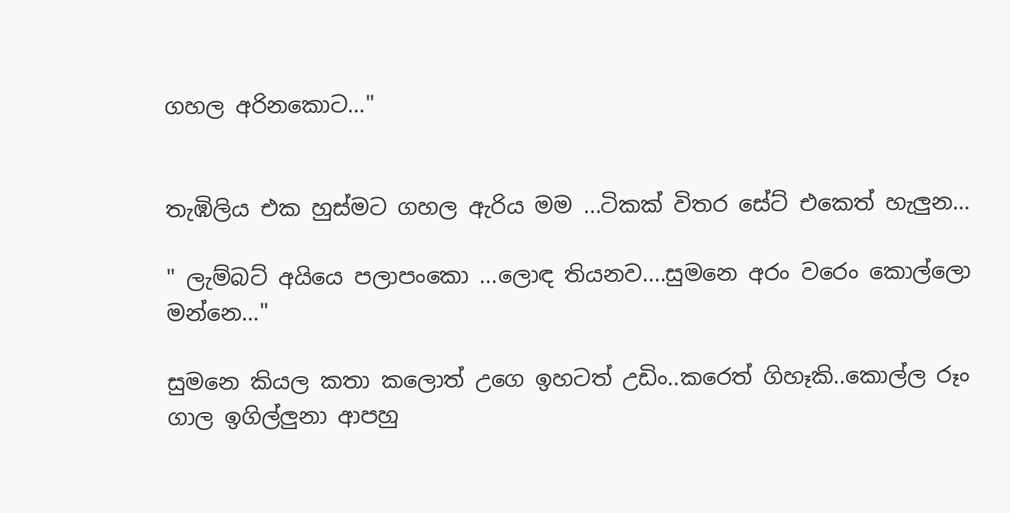ගහල අරිනකොට…"


තැඹිලිය එක හුස්මට ගහල ඇරිය මම ...ටිකක් විතර සේට් එකෙත් හැලුන…

" ලැම්බට් අයියෙ පලාපංකො ...ලොඳ තියනව....සුමනෙ අරං වරෙං කොල්ලො මන්නෙ…"

සුමනෙ කියල කතා කලොත් උගෙ ඉහටත් උඩිං..කරෙත් ගිහෑකි..කොල්ල රූං ගාල ඉගිල්ලුනා ආපහු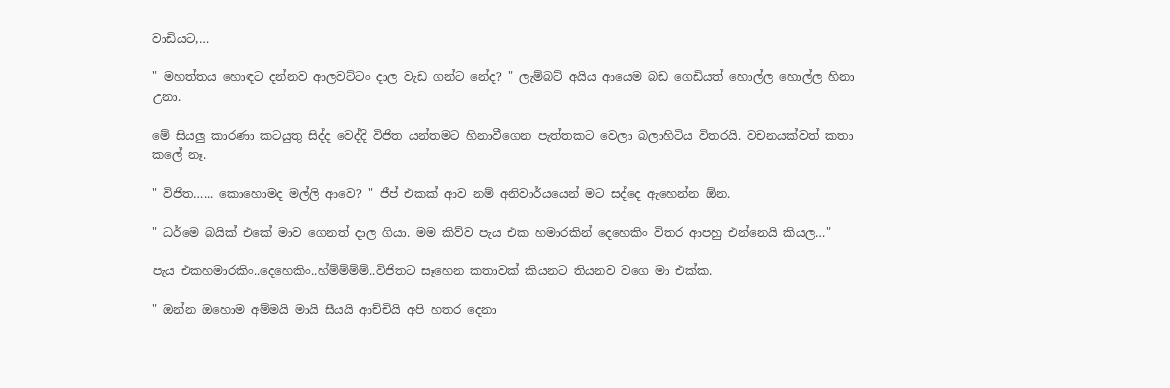වාඩියට,…

" මහත්තය හොඳට දන්නව ආලවට්ටං දාල වැඩ ගන්ට නේද? " ලැම්බට් අයිය ආයෙම බඩ ගෙඩියත් හොල්ල හොල්ල හිනා උනා.

මේ සියලු කාරණා කටයුතු සිද්ද වෙද්දි විජිත යන්තමට හිනාවීගෙන පැත්තකට වෙලා බලාහිටිය විතරයි. වචනයක්වත් කතා කලේ නෑ.

" විජිත…... කොහොමද මල්ලි ආවෙ? " ජීප් එකක් ආව නම් අනිවාර්යයෙන් මට සද්දෙ ඇහෙන්න ඕන.

" ධර්මෙ බයික් එකේ මාව ගෙනත් දාල ගියා. මම කිව්ව පැය එක හමාරකින් දෙහෙකිං විතර ආපහු එන්නෙයි කියල…"

පැය එකහමාරකිං..දෙහෙකිං..හ්ම්ම්ම්ම්..විජිතට සෑහෙන කතාවක් කියනට තියනව වගෙ මා එක්ක.

" ඔන්න ඔහොම අම්මයි මායි සීයයි ආච්චියි අපි හතර දෙනා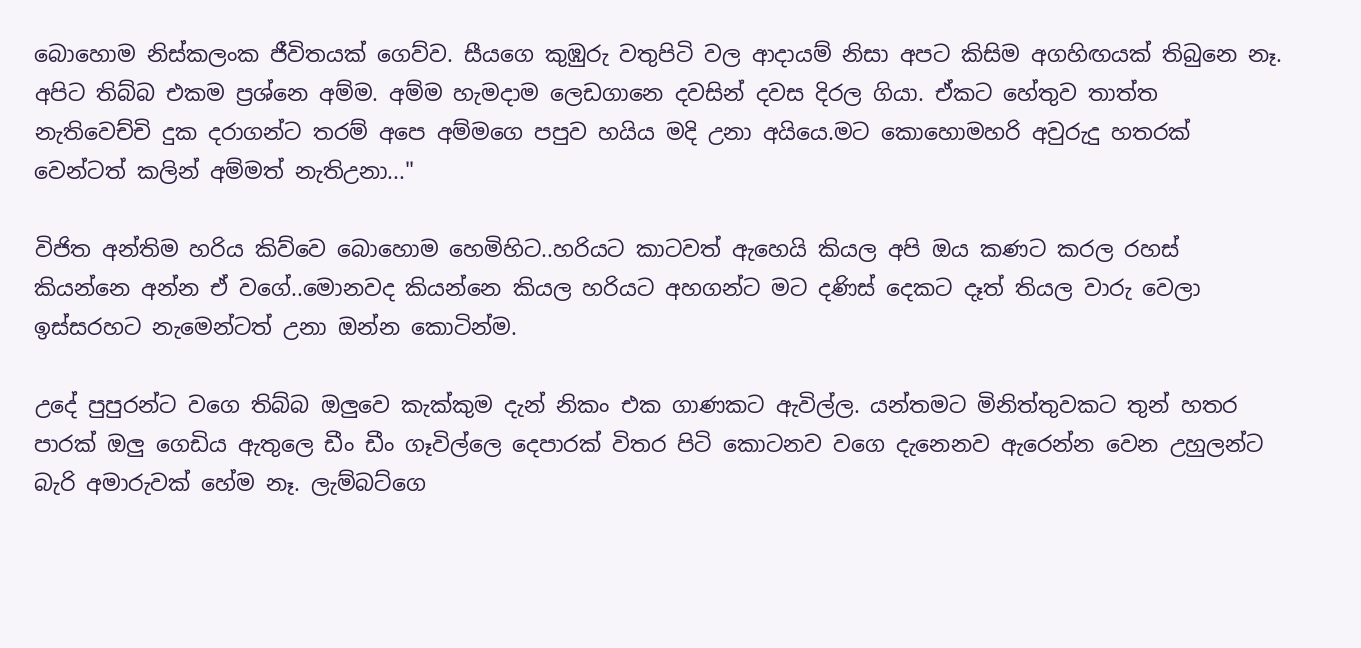බොහොම නිස්කලංක ජීවිතයක් ගෙව්ව. සීයගෙ කුඹුරු වතුපිටි වල ආදායම් නිසා අපට කිසිම අගහිඟයක් තිබුනෙ නෑ. අපිට තිබ්බ එකම ප්‍රශ්නෙ අම්ම. අම්ම හැමදාම ලෙඩගානෙ දවසින් දවස දිරල ගියා. ඒකට හේතුව තාත්ත නැතිවෙච්චි දුක දරාගන්ට තරම් අපෙ අම්මගෙ පපුව හයිය මදි උනා අයියෙ.මට කොහොමහරි අවුරුදු හතරක් වෙන්ටත් කලින් අම්මත් නැතිඋනා..."

විජිත අන්තිම හරිය කිව්වෙ බොහොම හෙමිහිට..හරියට කාටවත් ඇහෙයි කියල අපි ඔය කණට කරල රහස් කියන්නෙ අන්න ඒ වගේ..මොනවද කියන්නෙ කියල හරියට අහගන්ට මට දණිස් දෙකට දෑත් තියල වාරු වෙලා ඉස්සරහට නැමෙන්ටත් උනා ඔන්න කොටින්ම.

උදේ පුපුරන්ට වගෙ තිබ්බ ඔලුවෙ කැක්කුම දැන් නිකං එක ගාණකට ඇවිල්ල. යන්තමට මිනිත්තුවකට තුන් හතර පාරක් ඔලු ගෙඩිය ඇතුලෙ ඩීං ඩීං ගෑවිල්ලෙ දෙපාරක් විතර පිටි කොටනව වගෙ දැනෙනව ඇරෙන්න වෙන උහුලන්ට බැරි අමාරුවක් හේම නෑ. ලැම්බට්ගෙ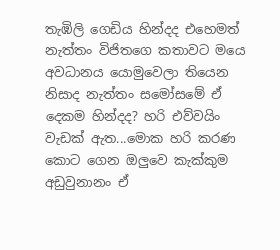තැඹිලි ගෙඩිය හින්දද එහෙමත් නැත්තං විජිතගෙ කතාවට මයෙ අවධානය යොමුවෙලා තියෙන නිසාද නැත්තං සමෝසමේ ඒ දෙකම හින්දද? හරි එව්වයිං වැඩක් ඇත...මොක හරි කරණ කොට ගෙන ඔලුවෙ කැක්කුම අඩුවුනානං ඒ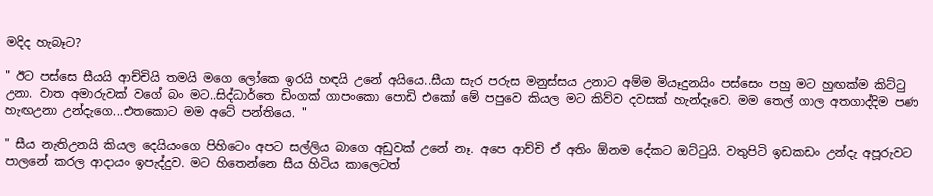මදිද හැබෑට?

" ඊට පස්සෙ සීයයි ආච්චියි තමයි මගෙ ලෝකෙ ඉරයි හඳයි උනේ අයියෙ..සීයා සැර පරුස මනුස්සය උනාට අම්ම මියෑදුනයිං පස්සෙං පහු මට හුඟක්ම කිට්ටු උනා. වාත අමාරුවක් වගේ බං මට..සිද්ධාර්තෙ ඩිංගක් ගාපංකො පොඩි එකෝ මේ පපුවෙ කියල මට කිව්ව දවසක් හැන්දෑවෙ. මම තෙල් ගාල අතගාද්දිම පණ හැඟඋනා උන්දැගෙ...එතකොට මම අටේ පන්තියෙ. "

" සීය නැතිඋනයි කියල දෙයියංගෙ පිහිටෙං අපට සල්ලිය බාගෙ අඩුවක් උනේ නෑ. අපෙ ආච්චි ඒ අතිං ඕනම දේකට ඔට්ටුයි. වතුපිටි ඉඩකඩං උන්දැ අපූරුවට පාලනේ කරල ආදායං ඉපැද්දුව. මට හිතෙන්නෙ සීය හිටිය කාලෙටත්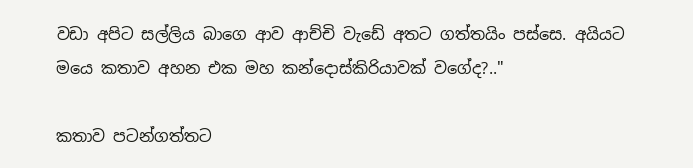වඩා අපිට සල්ලිය බාගෙ ආව ආච්චි වැඩේ අතට ගත්තයිං පස්සෙ. අයියට මයෙ කතාව අහන එක මහ කන්දොස්කිරියාවක් වගේද?.."

කතාව පටන්ගත්තට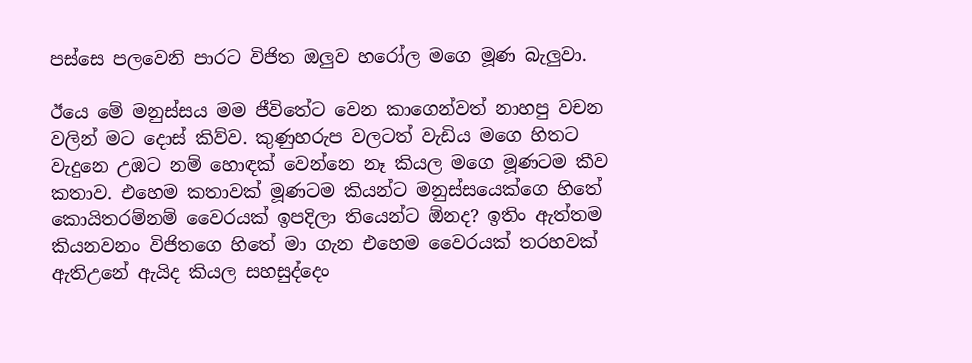පස්සෙ පලවෙනි පාරට විජිත ඔලුව හරෝල මගෙ මූණ බැලුවා.

ඊයෙ මේ මනුස්සය මම ජීවිතේට වෙන කාගෙන්වත් නාහපු වචන වලින් මට දොස් කිව්ව. කුණුහරුප වලටත් වැඩිය මගෙ හිතට වැදුනෙ උඹට නම් හොඳක් වෙන්නෙ නෑ කියල මගෙ මූණටම කීව කතාව. එහෙම කතාවක් මූණටම කියන්ට මනුස්සයෙක්ගෙ හිතේ කොයිතරම්නම් වෛරයක් ඉපදිලා තියෙන්ට ඕනද? ඉතිං ඇත්තම කියනවනං විජිතගෙ හිතේ මා ගැන එහෙම වෛරයක් තරහවක් ඇතිඋනේ ඇයිද කියල සහසුද්දෙං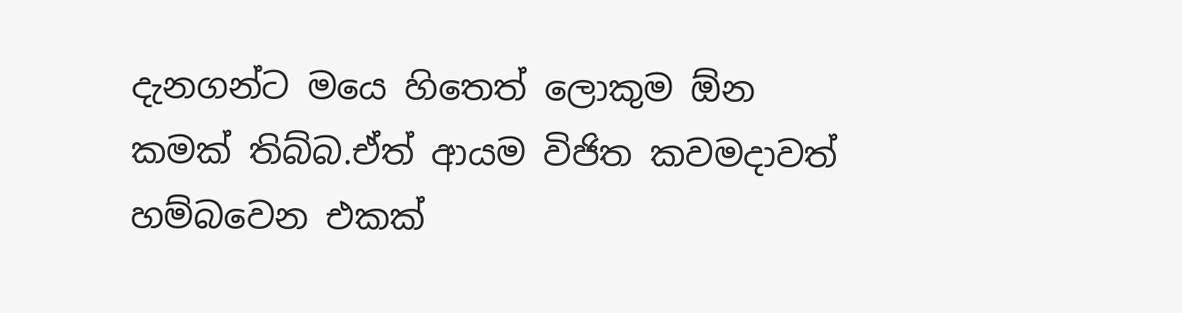දැනගන්ට මයෙ හිතෙත් ලොකුම ඕන කමක් තිබ්බ.ඒත් ආයම විජිත කවමදාවත් හම්බවෙන එකක්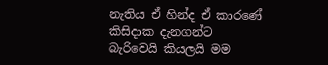නැතිය ඒ හින්ද ඒ කාරණේ කිසිදාක දැනගන්ට බැරිවෙයි කියලයි මම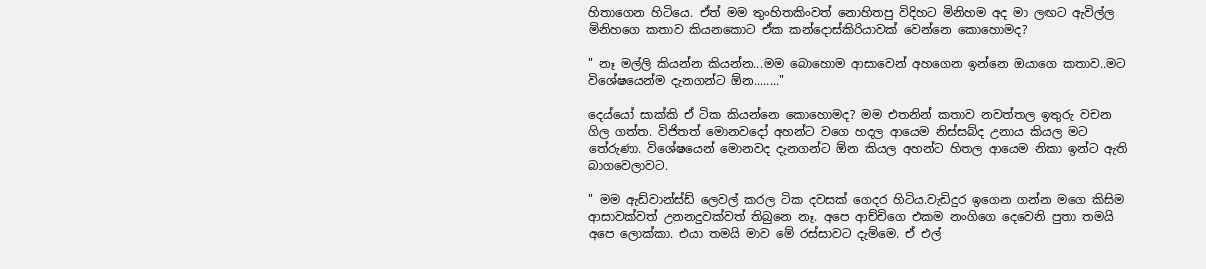හිතාගෙන හිටියෙ. ඒත් මම තුංහිතකිංවත් නොහිතපු විදිහට මිනිහම අද මා ලඟට ඇවිල්ල මිනිහගෙ කතාව කියනකොට ඒක කන්දොස්කිරියාවක් වෙන්නෙ කොහොමද?

" නෑ මල්ලි කියන්න කියන්න...මම බොහොම ආසාවෙන් අහගෙන ඉන්නෙ ඔයාගෙ කතාව..මට විශේෂයෙන්ම දැනගන්ට ඕන........"

දෙය්යෝ සාක්කි ඒ ටික කියන්නෙ කොහොමද? මම එතනින් කතාව නවත්තල ඉතුරු වචන ගිල ගත්ත. විජිතත් මොනවදෝ අහන්ට වගෙ හදල ආයෙම නිස්සබ්ද උනාය කියල මට තේරුණා. විශේෂයෙන් මොනවද දැනගන්ට ඕන කියල අහන්ට හිතල ආයෙම නිකා ඉන්ට ඇති බාගවෙලාවට.

" මම ඇඩ්වාන්ස්ඩ් ලෙවල් කරල ටික දවසක් ගෙදර හිටිය.වැඩිදුර ඉගෙන ගන්න මගෙ කිසිම ආසාවක්වත් උනනදුවක්වත් තිබුනෙ නෑ. අපෙ ආච්චිගෙ එකම නංගිගෙ දෙවෙනි පුතා තමයි අපෙ ලොක්කා. එයා තමයි මාව මේ රස්සාවට දැම්මෙ. ඒ එල්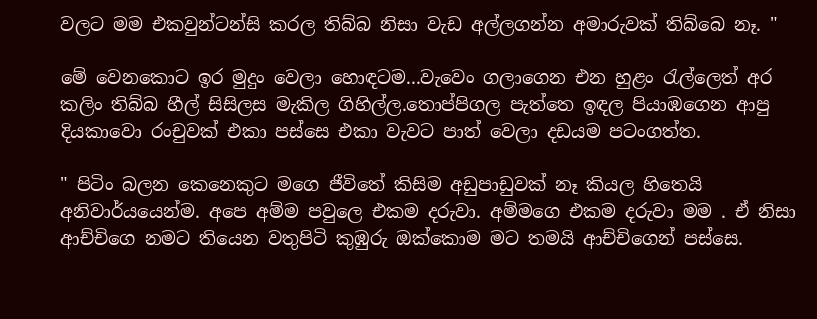වලට මම එකවුන්ටන්සි කරල තිබ්බ නිසා වැඩ අල්ලගන්න අමාරුවක් තිබ්බෙ නෑ. "

මේ වෙනකොට ඉර මුදුං වෙලා හොඳටම...වැවෙං ගලාගෙන එන හුළං රැල්ලෙත් අර කලිං තිබ්බ හීල් සිසිලස මැකිල ගිහිල්ල.තොප්පිගල පැත්තෙ ඉඳල පියාඹගෙන ආපු දියකාවො රංචුවක් එකා පස්සෙ එකා වැවට පාත් වෙලා දඩයම පටංගත්ත.

" පිටිං බලන කෙනෙකුට මගෙ ජීවිතේ කිසිම අඩුපාඩුවක් නෑ කියල හිතෙයි අනිවාර්යයෙන්ම. අපෙ අම්ම පවුලෙ එකම දරුවා. අම්මගෙ එකම දරුවා මම . ඒ නිසා ආච්චිගෙ නමට තියෙන වතුපිටි කුඹුරු ඔක්කොම මට තමයි ආච්චිගෙන් පස්සෙ.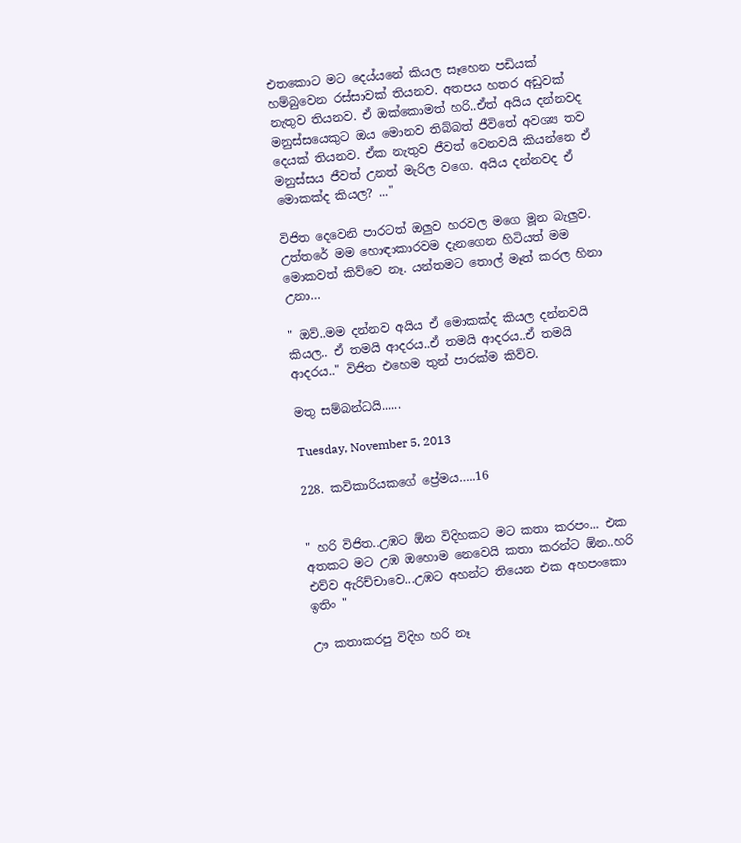එතකොට මට දෙය්යනේ කියල සෑහෙන පඩියක් හම්බුවෙන රස්සාවක් තියනව. අතපය හතර අඩුවක් නැතුව තියනව. ඒ ඔක්කොමත් හරි..ඒත් අයිය දන්නවද මනුස්සයෙකුට ඔය මොනව තිබ්බත් ජීවිතේ අවශ්‍ය තව දෙයක් තියනව. ඒක නැතුව ජීවත් වෙනවයි කියන්නෙ ඒ මනුස්සය ජීවත් උනත් මැරිල වගෙ. අයිය දන්නවද ඒ මොකක්ද කියල? ..."

විජිත දෙවෙනි පාරටත් ඔලුව හරවල මගෙ මූන බැලුව. උත්තරේ මම හොඳාකාරවම දැනගෙන හිටියත් මම මොකවත් කිව්වෙ නෑ. යන්තමට තොල් මෑත් කරල හිනා උනා…

" ඔව්..මම දන්නව අයිය ඒ මොකක්ද කියල දන්නවයි කියල.. ඒ තමයි ආදරය..ඒ තමයි ආදරය..ඒ තමයි ආදරය.." විජිත එහෙම තුන් පාරක්ම කිව්ව.

මතු සම්බන්ධයි......

Tuesday, November 5, 2013

228. කවිකාරියකගේ ප්‍රේමය…..16


" හරි විජිත..උඹට ඕන විදිහකට මට කතා කරපං... එක අතකට මට උඹ ඔහොම නෙවෙයි කතා කරන්ට ඕන..හරි එව්ව ඇරිච්චාවෙ...උඹට අහන්ට තියෙන එක අහපංකො ඉතිං "

ඌ කතාකරපු විදිහ හරි නෑ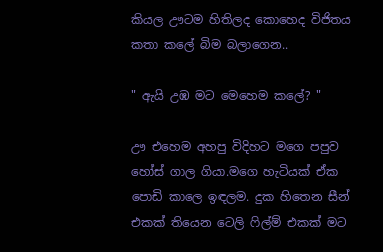කියල ඌටම හිතිලද කොහෙද විජිතය කතා කලේ බිම බලාගෙන..

" ඇයි උඹ මට මෙහෙම කලේ? "

ඌ එහෙම අහපු විදිහට මගෙ පපුව හෝස් ගාල ගියා.මගෙ හැටියක් ඒක පොඩි කාලෙ ඉඳලම. දුක හිතෙන සීන් එකක් තියෙන ටෙලි ෆිල්ම් එකක් මට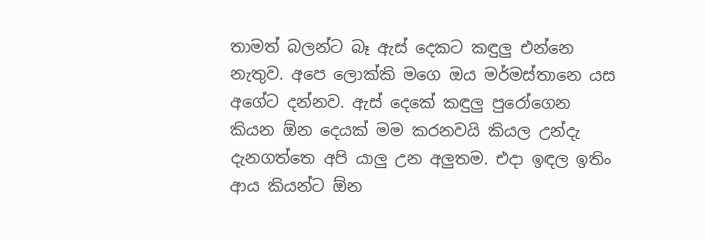තාමත් බලන්ට බෑ ඇස් දෙකට කඳුලු එන්නෙ නැතුව. අපෙ ලොක්කි මගෙ ඔය මර්මස්තානෙ යස අගේට දන්නව. ඇස් දෙකේ කඳුලු පුරෝගෙන කියන ඕන දෙයක් මම කරනවයි කියල උන්දැ දැනගත්තෙ අපි යාලු උන අලුතම. එදා ඉඳල ඉතිං ආය කියන්ට ඕන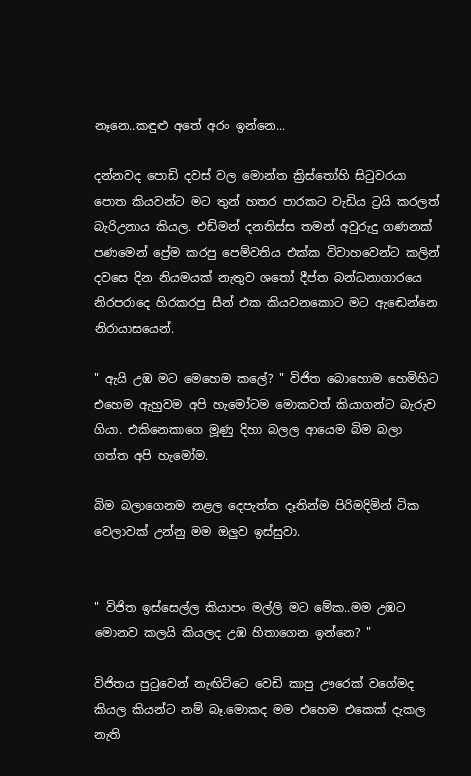නෑනෙ..කඳුළු අතේ අරං ඉන්නෙ...

දන්නවද පොඩි දවස් වල මොන්ත ක්‍රිස්තෝහි සිටුවරයා පොත කියවන්ට මට තුන් හතර පාරකට වැඩිය ට්‍රයි කරලත් බැරිඋනාය කියල. එඩ්මන් දනතිස්ස තමන් අවුරුදු ගණනක් පණමෙන් ප්‍රේම කරපු පෙම්වතිය එක්ක විවාහවෙන්ට කලින් දවසෙ දින නියමයක් නැතුව ශතෝ දීප්ත බන්ධනාගාරයෙ නිරපරාදෙ හිරකරපු සීන් එක කියවනකොට මට ඇඬෙන්නෙ නිරායාසයෙන්.

" ඇයි උඹ මට මෙහෙම කලේ? " විජිත බොහොම හෙමිහිට එහෙම ඇහුවම අපි හැමෝටම මොකවත් කියාගන්ට බැරුව ගියා. එකිනෙකාගෙ මූණු දිහා බලල ආයෙම බිම බලා ගත්ත අපි හැමෝම.

බිම බලාගෙනම නළල දෙපැත්ත දෑතින්ම පිරිමදිමින් ටික වෙලාවක් උන්නු මම ඔලුව ඉස්සුවා.


" විජිත ඉස්සෙල්ල කියාපං මල්ලි මට මේක..මම උඹට මොනව කලයි කියලද උඹ හිතාගෙන ඉන්නෙ? "

විජිතය පුටුවෙන් නැඟිට්ටෙ වෙඩි කාපු ඌරෙක් වගේමද කියල කියන්ට නම් බෑ.මොකද මම එහෙම එකෙක් දැකල නැති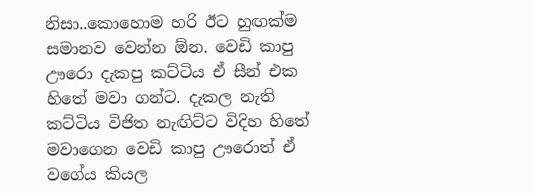නිසා..කොහොම හරි ඊට හුඟක්ම සමානව වෙන්න ඕන. වෙඩි කාපු ඌරො දැකපු කට්ටිය ඒ සීන් එක හිතේ මවා ගන්ට. දැකල නැති කට්ටිය විජිත නැඟිට්ට විදිහ හිතේ මවාගෙන වෙඩි කාපු ඌරොත් ඒ වගේය කියල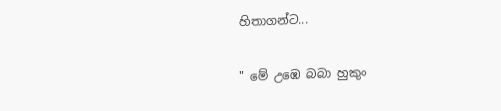හිතාගන්ට...

" මේ උඹෙ බබා හුකුං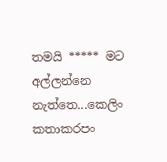තමයි ***** මට අල්ලන්නෙ නැත්තෙ...කෙලිං කතාකරපං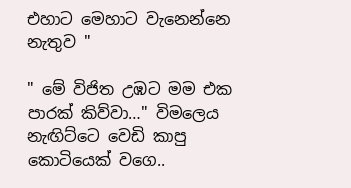එහාට මෙහාට වැනෙන්නෙ නැතුව "

" මේ විජිත උඹට මම එක පාරක් කිව්වා…" විමලෙය නැඟිට්ටෙ වෙඩි කාපු කොටියෙක් වගෙ..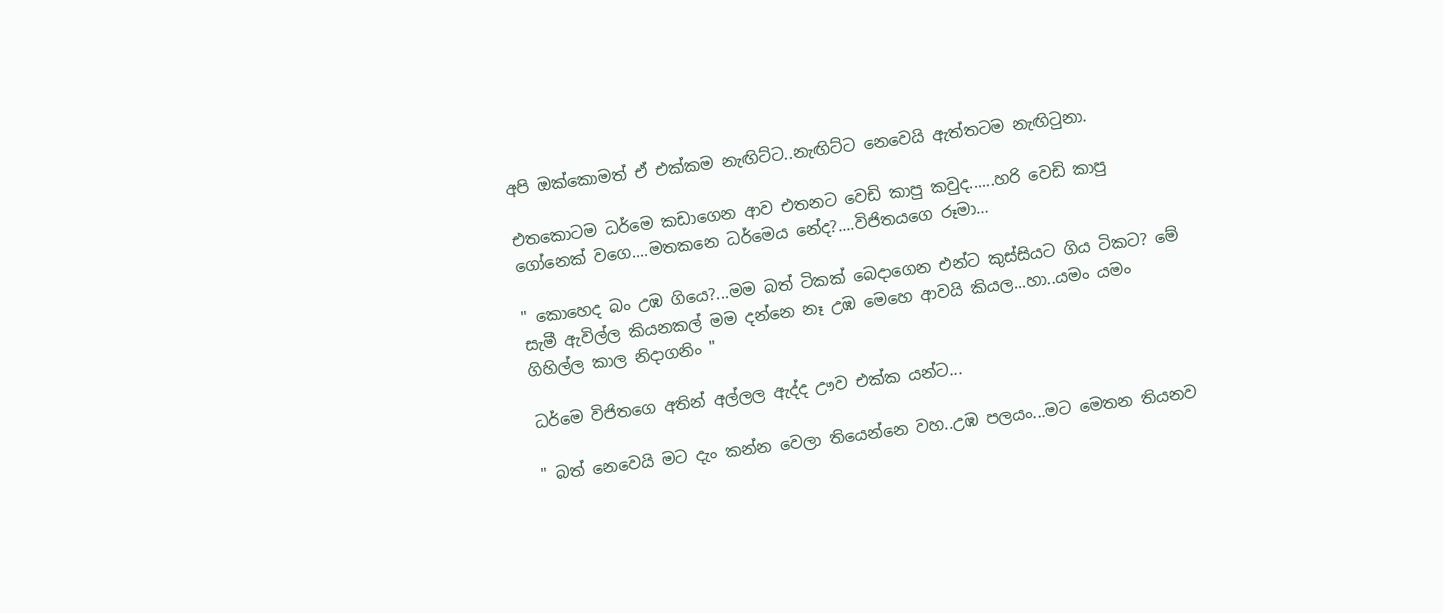අපි ඔක්කොමත් ඒ එක්කම නැඟිට්ට..නැඟිට්ට නෙවෙයි ඇත්තටම නැඟිටුනා.

එතකොටම ධර්මෙ කඩාගෙන ආව එතනට වෙඩි කාපු කවුද......හරි වෙඩි කාපු ගෝනෙක් වගෙ....මතකනෙ ධර්මෙය නේද?....විජිතයගෙ රූමා…

" කොහෙද බං උඹ ගියෙ?...මම බත් ටිකක් බෙදාගෙන එන්ට කුස්සියට ගිය ටිකට? මේ සැමී ඇවිල්ල කියනකල් මම දන්නෙ නෑ උඹ මෙහෙ ආවයි කියල...හා..යමං යමං ගිහිල්ල කාල නිදාගනිං "

ධර්මෙ විජිතගෙ අතින් අල්ලල ඇද්ද ඌව එක්ක යන්ට...

" බත් නෙවෙයි මට දැං කන්න වෙලා තියෙන්නෙ වහ..උඹ පලයං...මට මෙතන තියනව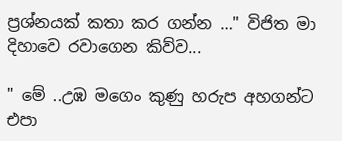ප්‍රශ්නයක් කතා කර ගන්න …" විජිත මා දිහාවෙ රවාගෙන කිව්ව...

" මේ ..උඹ මගෙං කුණු හරුප අහගන්ට එපා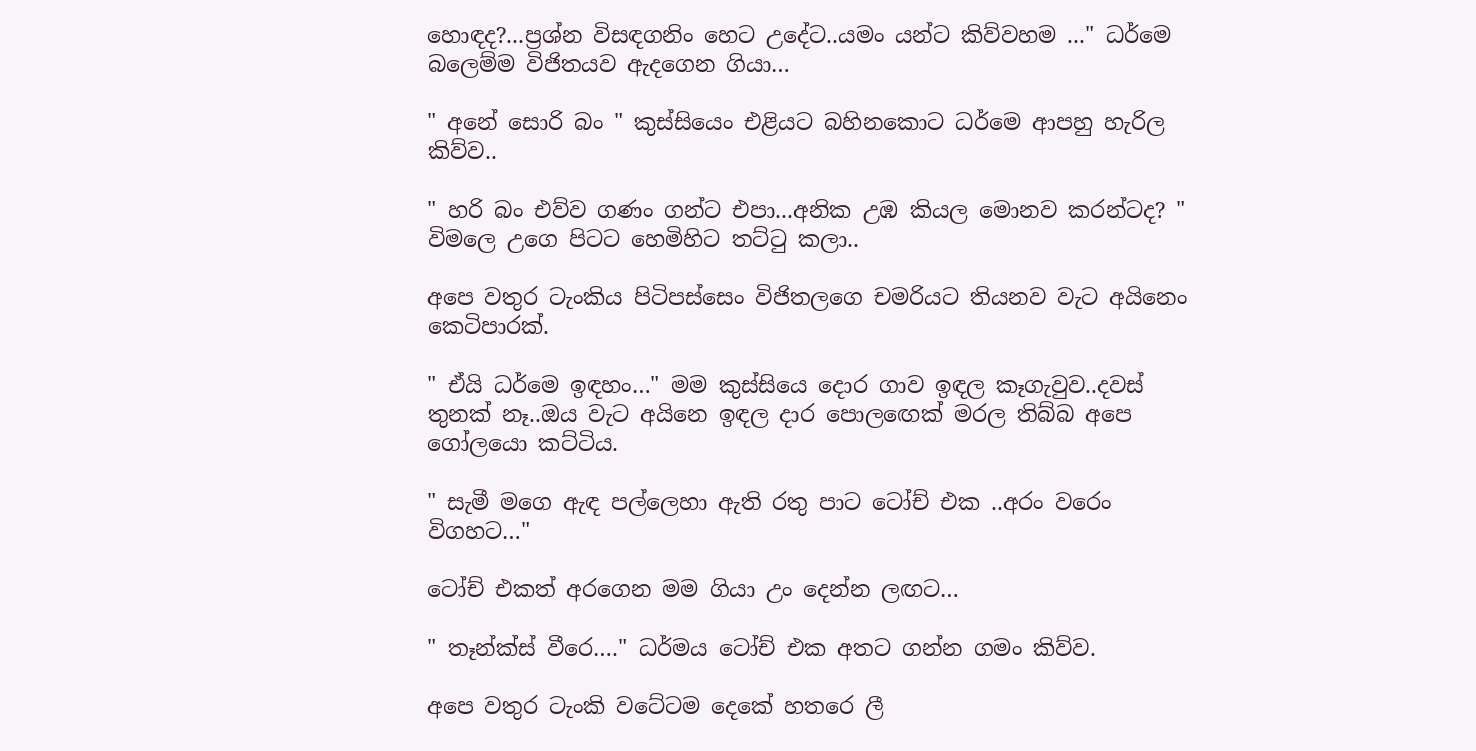හොඳද?...ප්‍රශ්න විසඳගනිං හෙට උදේට..යමං යන්ට කිව්වහම ..." ධර්මෙ බලෙම්ම විජිතයව ඇදගෙන ගියා…

" අනේ සොරි බං " කුස්සියෙං එළියට බහිනකොට ධර්මෙ ආපහු හැරිල කිව්ව..

" හරි බං එව්ව ගණං ගන්ට එපා...අනික උඹ කියල මොනව කරන්ටද? " විමලෙ උගෙ පිටට හෙමිහිට තට්ටු කලා..

අපෙ වතුර ටැංකිය පිටිපස්සෙං විජිතලගෙ චමරියට තියනව වැට අයිනෙං කෙටිපාරක්.

" ඒයි ධර්මෙ ඉඳහං…" මම කුස්සියෙ දොර ගාව ඉඳල කෑගැවුව..දවස් තුනක් නෑ..ඔය වැට අයිනෙ ඉඳල දාර පොලඟෙක් මරල තිබ්බ අපෙ ගෝලයො කට්ටිය.

" සැමී මගෙ ඇඳ පල්ලෙහා ඇති රතු පාට ටෝච් එක ..අරං වරෙං විගහට…"

ටෝච් එකත් අරගෙන මම ගියා උං දෙන්න ලඟට…

" තෑන්ක්ස් වීරෙ…." ධර්මය ටෝච් එක අතට ගන්න ගමං කිව්ව.

අපෙ වතුර ටැංකි වටේටම දෙකේ හතරෙ ලී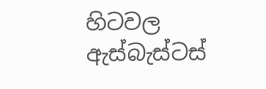හිටවල ඇස්බැස්ටස්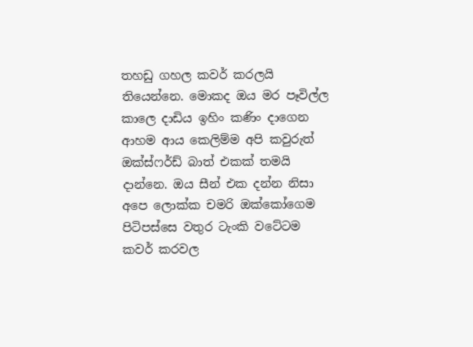තහඩු ගහල කවර් කරලයි තියෙන්නෙ. මොකද ඔය මර පෑවිල්ල කාලෙ දාඩිය ඉහිං කණිං දාගෙන ආහම ආය කෙලිම්ම අපි කවුරුත් ඔක්ස්ෆර්ඩ් බාත් එකක් තමයි දාන්නෙ. ඔය සීන් එක දන්න නිසා අපෙ ලොක්ක චමරි ඔක්කෝගෙම පිටිපස්සෙ වතුර ටැංකි වටේටම කවර් කරවල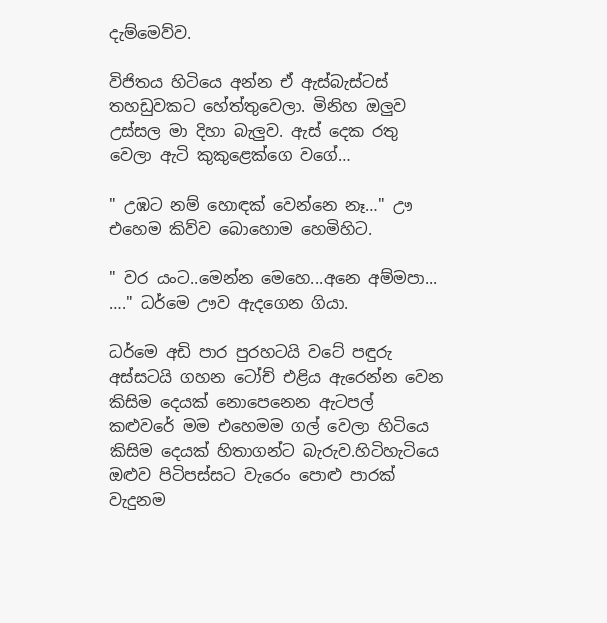දැම්මෙව්ව.

විජිතය හිටියෙ අන්න ඒ ඇස්බැස්ටස් තහඩුවකට හේත්තුවෙලා. මිනිහ ඔලුව උස්සල මා දිහා බැලුව. ඇස් දෙක රතු වෙලා ඇටි කුකුළෙක්ගෙ වගේ…

" උඹට නම් හොඳක් වෙන්නෙ නෑ…" ඌ එහෙම කිව්ව බොහොම හෙමිහිට.

" වර යංට..මෙන්න මෙහෙ...අනෙ අම්මපා... …." ධර්මෙ ඌව ඇදගෙන ගියා.

ධර්මෙ අඩි පාර පුරහටයි වටේ පඳුරු අස්සටයි ගහන ටෝච් එළිය ඇරෙන්න වෙන කිසිම දෙයක් නොපෙනෙන ඇටපල් කළුවරේ මම එහෙමම ගල් වෙලා හිටියෙ කිසිම දෙයක් හිතාගන්ට බැරුව.හිටිහැටියෙ ඔළුව පිටිපස්සට වැරෙං පොළු පාරක් වැදුනම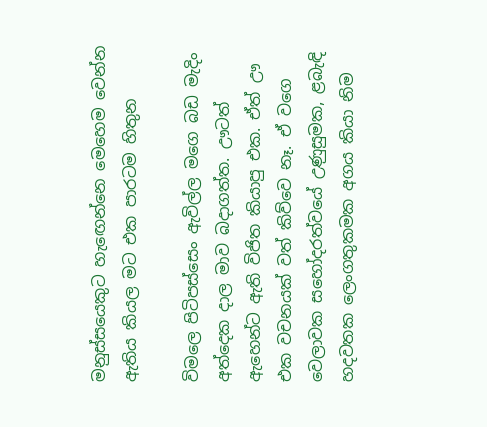මනුස්සයෙකුට හැඟෙන්නෙ මෙහෙම වෙන්න ඇතිය කියල මට එක පාරටම හිතුන

විමලෙ පිටිපස්සෙං ඇවිල්ල මගෙ බඩ මැදිං අත්දෙක දාල මාව බදාගත්ත. ඌටත් ඇහෙන්ට ඇති විජිත කියාපු එක. ඒත් ඌ එක වචනයක් වත් කිව්වෙ නෑ. ඒ වගෙ වෙලාවක සහෝදරත්වයේ උණුසුමක, ළබැඳි හදවතක ලෙංගතුකමක අගය කියා නිම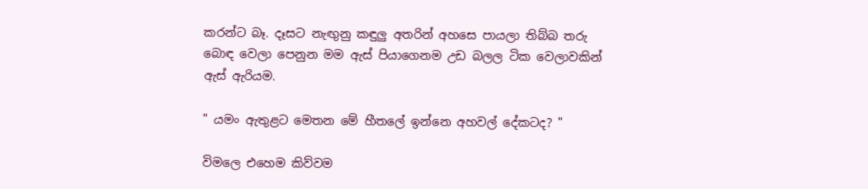කරන්ට බෑ. දෑසට නැඟුනු කඳුලු අතරින් අහසෙ පායලා තිබ්බ තරු බොඳ වෙලා පෙනුන මම ඇස් පියාගෙනම උඩ බලල ටික වෙලාවකින් ඇස් ඇරියම.

" යමං ඇතුළට මෙතන මේ හීතලේ ඉන්නෙ අහවල් දේකටද? "

විමලෙ එහෙම කිව්වම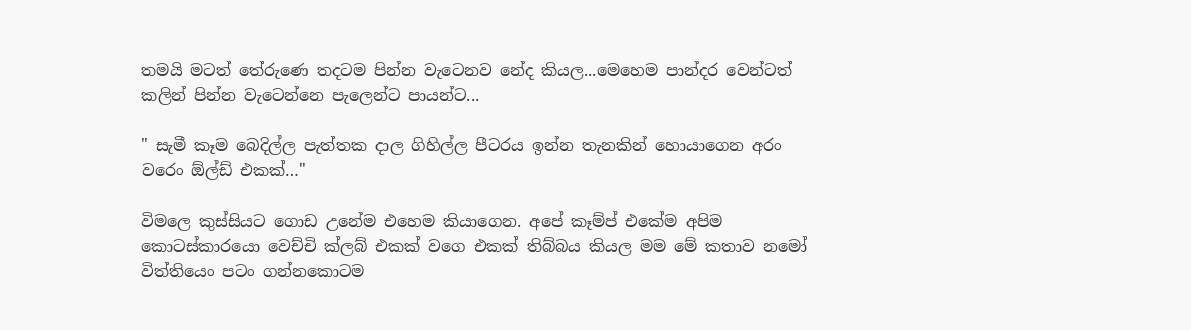තමයි මටත් තේරුණෙ තදටම පින්න වැටෙනව නේද කියල...මෙහෙම පාන්දර වෙන්ටත් කලින් පින්න වැටෙන්නෙ පැලෙන්ට පායන්ට...

" සැමී කෑම බෙදිල්ල පැත්තක දාල ගිහිල්ල පීටරය ඉන්න තැනකින් හොයාගෙන අරං වරෙං ඕල්ඩ් එකක්…"

විමලෙ කුස්සියට ගොඩ උනේම එහෙම කියාගෙන. අපේ කෑම්ප් එකේම අපිම කොටස්කාරයො වෙච්චි ක්ලබ් එකක් වගෙ එකක් තිබ්බය කියල මම මේ කතාව නමෝ විත්තියෙං පටං ගන්නකොටම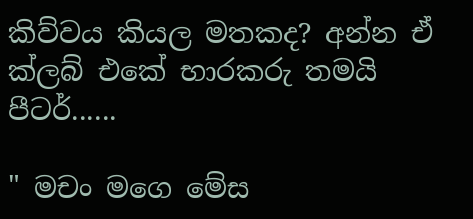කිව්වය කියල මතකද? අන්න ඒ ක්ලබ් එකේ භාරකරු තමයි පීටර්......

" මචං මගෙ මේස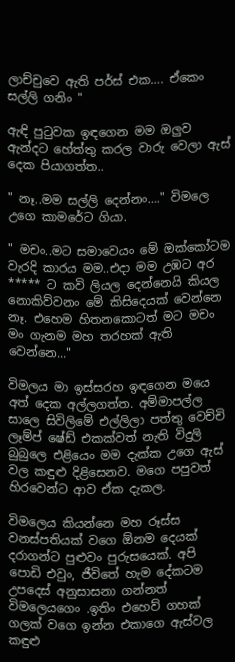ලාච්චුවෙ ඇති පර්ස් එක…. ඒකෙං සල්ලි ගනිං "

ඇඳි පුටුවක ඉඳගෙන මම ඔලුව ඇන්දට හේත්තු කරල වාරු වෙලා ඇස් දෙක පියාගත්ත..

" නෑ..මම සල්ලි දෙන්නං…." විමලෙ උගෙ කාමරේට ගියා.

" මචං..මට සමාවෙයං මේ ඔක්කෝටම වැරදි කාරය මම..එදා මම උඹට අර ***** ට කවි ලියල දෙන්නෙයි කියල නොකිව්වනං මේ කිසිදෙයක් වෙන්නෙ නෑ. එහෙම හිතනකොටත් මට මචං මං ගැනම මහ තරහක් ඇති වෙන්නෙ..."

විමලය මා ඉස්සරහ ඉඳගෙන මයෙ අත් දෙක අල්ලගත්ත. අම්මාපල්ල සාලෙ සිවිලිමේ එල්ලිලා පත්තු වෙච්චි ලෑම්ප් ෂේඩ් එකක්වත් නැති විදුලි බුබුලෙ එළියෙං මම දැක්ක උගෙ ඇස් වල කඳුළු දිළිසෙනව. මගෙ පපුවත් හිරවෙන්ට ආව ඒක දැකල.

විමලෙය කියන්නෙ මහ රූස්ස වනස්පතියක් වගෙ ඕනම දෙයක් දරාගන්ට පුළුවං පුරුසයෙක්. අපි පොඩි එවුං, ජීවිතේ හැම දේකටම උපදෙස් අනුසාසනා ගන්නත් විමලෙයගෙං .ඉතිං එහෙව් ගහක් ගලක් වගෙ ඉන්න එකාගෙ ඇස්වල කඳුළු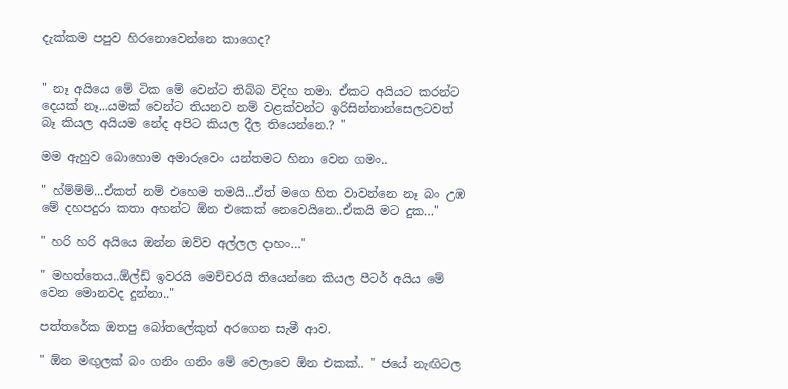දැක්කම පපුව හිරනොවෙන්නෙ කාගෙද?


" නෑ අයියෙ මේ ටික මේ වෙන්ට තිබ්බ විදිහ තමා. ඒකට අයියට කරන්ට දෙයක් නෑ...යමක් වෙන්ට තියනව නම් වළක්වන්ට ඉරිසින්නාන්සෙලටවත් බෑ කියල අයියම නේද අපිට කියල දීල තියෙන්නෙ.? "

මම ඇහුව බොහොම අමාරුවෙං යන්තමට හිනා වෙන ගමං..

" හ්ම්ම්ම්...ඒකත් නම් එහෙම තමයි...ඒත් මගෙ හිත වාවන්නෙ නෑ බං උඹ මේ දහපදුරා කතා අහන්ට ඕන එකෙක් නෙවෙයිනෙ..ඒකයි මට දුක…"

" හරි හරි අයියෙ ඔන්න ඔව්ව අල්ලල දාහං…"

" මහත්තෙය..ඕල්ඩ් ඉවරයි මෙච්චරයි තියෙන්නෙ කියල පීටර් අයිය මේ වෙන මොනවද දුන්නා.."

පත්තරේක ඔතපු බෝතලේකුත් අරගෙන සැමී ආව.

" ඕන මඟුලක් බං ගනිං ගනිං මේ වෙලාවෙ ඕන එකක්.. " ජයේ නැඟිටල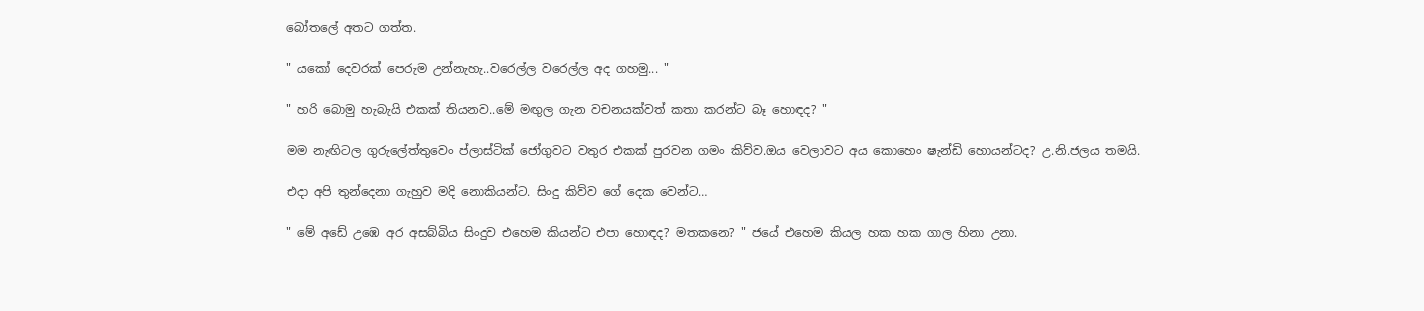බෝතලේ අතට ගත්ත.

" යකෝ දෙවරක් පෙරුම උන්නැහැ..වරෙල්ල වරෙල්ල අද ගහමු... "

" හරි බොමු හැබැයි එකක් තියනව..මේ මඟුල ගැන වචනයක්වත් කතා කරන්ට බෑ හොඳද? "

මම නැඟිටල ගුරුලේත්තුවෙං ප්ලාස්ටික් ජෝගුවට වතුර එකක් පුරවන ගමං කිව්ව.ඔය වෙලාවට අය කොහෙං ෂැන්ඩි හොයන්ටද? උ.නි.ජලය තමයි.

එදා අපි තුන්දෙනා ගැහුව මදි නොකියන්ට. සිංදු කිව්ව ගේ දෙක වෙන්ට…

" මේ අඩේ උඹෙ අර අසබ්බිය සිංදුව එහෙම කියන්ට එපා හොඳද? මතකනෙ? " ජයේ එහෙම කියල හක හක ගාල හිනා උනා.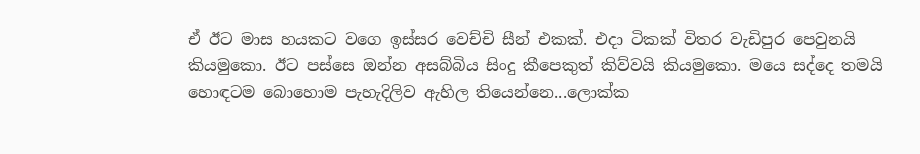ඒ ඊට මාස හයකට වගෙ ඉස්සර වෙච්චි සීන් එකක්. එදා ටිකක් විතර වැඩිපුර පෙවුනයි කියමුකො. ඊට පස්සෙ ඔන්න අසබ්බිය සිංදු කීපෙකුත් කිව්වයි කියමුකො. මයෙ සද්දෙ තමයි හොඳටම බොහොම පැහැදිලිව ඇහිල තියෙන්නෙ...ලොක්ක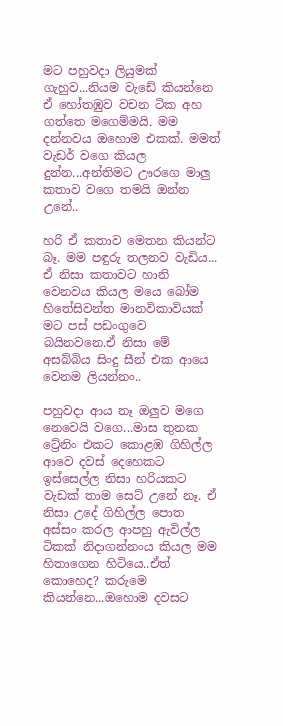මට පහුවදා ලියුමක් ගැහුව...නියම වැඩේ කියන්නෙ ඒ හෝතඹුව වචන ටික අහ ගත්තෙ මගෙම්මයි. මම දන්නවය ඔහොම එකක්. මමත් වැඩර් වගෙ කියල දුන්න...අන්තිමට ඌරගෙ මාලු කතාව වගෙ තමයි ඔන්න උනේ..

හරි ඒ කතාව මෙතන කියන්ට බෑ. මම පඳුරු තලනව වැඩිය... ඒ නිසා කතාවට හානි වෙනවය කියල මයෙ බෝම හිතේසිවන්ත මානවිකාවියක් මට පස් පඩංගුවෙ බයිනවනෙ.ඒ නිසා මේ අසබ්බිය සිංදු සීන් එක ආයෙ වෙනම ලියන්නං..

පහුවදා ආය නෑ ඔලුව මගෙ නෙවෙයි වගෙ...මාස තුනක ට්‍රේනිං එකට කොළඹ ගිහිල්ල ආවෙ දවස් දෙහෙකට ඉස්සෙල්ල නිසා හරියකට වැඩක් තාම සෙට් උනේ නෑ. ඒ නිසා උදේ ගිහිල්ල පොත අස්සං කරල ආපහු ඇවිල්ල ටිකක් නිදාගන්නංය කියල මම හිතාගෙන හිටියෙ..ඒත් කොහෙද? කරුමෙ කියන්නෙ...ඔහොම දවසට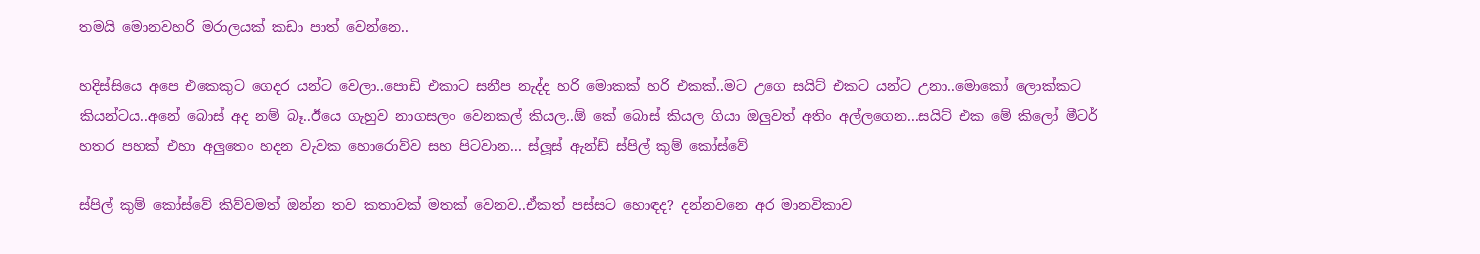තමයි මොනවහරි මරාලයක් කඩා පාත් වෙන්නෙ..

හදිස්සියෙ අපෙ එකෙකුට ගෙදර යන්ට වෙලා..පොඩි එකාට සනීප නැද්ද හරි මොකක් හරි එකක්..මට උගෙ සයිට් එකට යන්ට උනා..මොකෝ ලොක්කට කියන්ටය..අනේ බොස් අද නම් බෑ..ඊයෙ ගැහුව නාගසලං වෙනකල් කියල..ඕ කේ බොස් කියල ගියා ඔලුවත් අතිං අල්ලගෙන...සයිට් එක මේ කිලෝ මීටර් හතර පහක් එහා අලුතෙං හදන වැවක හොරොව්ව සහ පිටවාන... ස්ලූස් ඇන්ඩ් ස්පිල් කුම් කෝස්වේ

ස්පිල් කුම් කෝස්වේ කිව්වමත් ඔන්න තව කතාවක් මතක් වෙනව..ඒකත් පස්සට හොඳද? දන්නවනෙ අර මානවිකාව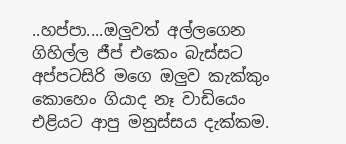..හප්පා....ඔලුවත් අල්ලගෙන ගිහිල්ල ජීප් එකෙං බැස්සට අප්පටසිරි මගෙ ඔලුව කැක්කුං කොහෙං ගියාද නෑ වාඩියෙං එළියට ආපු මනුස්සය දැක්කම.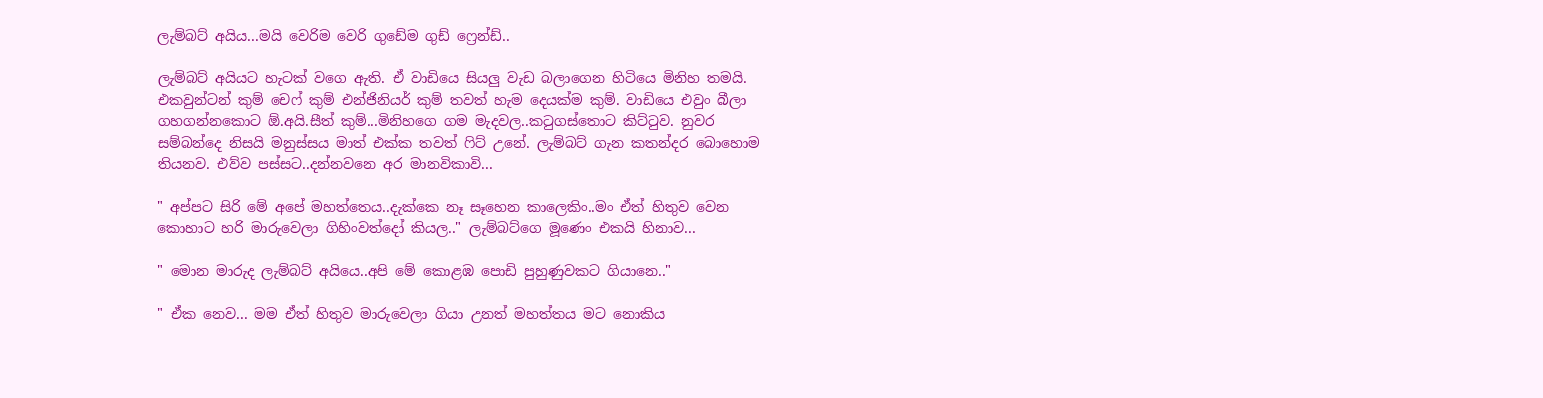ලැම්බට් අයිය...මයි වෙරිම වෙරි ගුඩේම ගුඩ් ෆ්‍රෙන්ඩ්..

ලැම්බට් අයියට හැටක් වගෙ ඇති. ඒ වාඩියෙ සියලු වැඩ බලාගෙන හිටියෙ මිනිහ තමයි. එකවුන්ටන් කුම් චෙෆ් කුම් එන්ජිනියර් කුම් තවත් හැම දෙයක්ම කුම්. වාඩියෙ එවුං බීලා ගහගන්නකොට ඕ.අයි.සීත් කුම්...මිනිහගෙ ගම මැදවල..කටුගස්තොට කිට්ටුව. නුවර සම්බන්දෙ නිසයි මනුස්සය මාත් එක්ක තවත් ෆිට් උනේ. ලැම්බට් ගැන කතන්දර බොහොම තියනව. එව්ව පස්සට..දන්නවනෙ අර මානවිකාවි...

" අප්පට සිරි මේ අපේ මහත්තෙය..දැක්කෙ නෑ සෑහෙන කාලෙකිං..මං ඒත් හිතුව වෙන කොහාට හරි මාරුවෙලා ගිහිංවත්දෝ කියල.." ලැම්බට්ගෙ මූණෙං එකයි හිනාව...

" මොන මාරුද ලැම්බට් අයියෙ..අපි මේ කොළඹ පොඩි පුහුණුවකට ගියානෙ.."

" ඒක නෙව... මම ඒත් හිතුව මාරුවෙලා ගියා උනත් මහත්තය මට නොකිය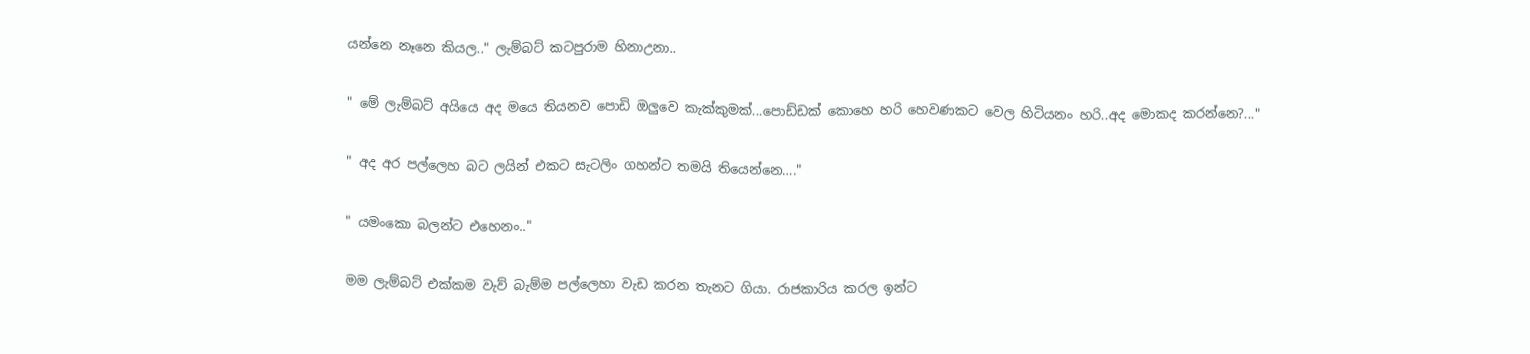යන්නෙ නෑනෙ කියල.." ලැම්බට් කටපුරාම හිනාඋනා..

" මේ ලැම්බට් අයියෙ අද මයෙ තියනව පොඩි ඔලුවෙ කැක්කුමක්...පොඩ්ඩක් කොහෙ හරි හෙවණකට වෙල හිටියනං හරි..අද මොකද කරන්නෙ?..."

" අද අර පල්ලෙහ බට ලයින් එකට සැටලිං ගහන්ට තමයි තියෙන්නෙ…."

" යමංකො බලන්ට එහෙනං.."

මම ලැම්බට් එක්කම වැව් බැම්ම පල්ලෙහා වැඩ කරන තැනට ගියා. රාජකාරිය කරල ඉන්ට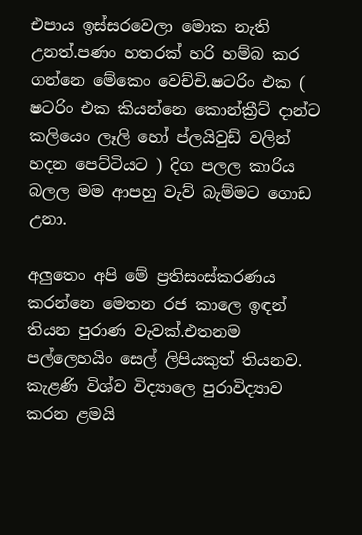එපාය ඉස්සරවෙලා මොක නැති උනත්.පණං හතරක් හරි හම්බ කර ගන්නෙ මේකෙං වෙච්චි.ෂටරිං එක ( ෂටරිං එක කියන්නෙ කොන්ක්‍රීට් දාන්ට කලියෙං ලෑලි හෝ ප්ලයිවුඩ් වලින් හදන පෙට්ටියට ) දිග පලල කාරිය බලල මම ආපහු වැව් බැම්මට ගොඩ උනා.

අලුතෙං අපි මේ ප්‍රතිසංස්කරණය කරන්නෙ මෙතන රජ කාලෙ ඉඳන් තියන පුරාණ වැවක්.එතනම පල්ලෙහයිං සෙල් ලිපියකුත් තියනව. කැළණි විශ්ව විද්‍යාලෙ පුරාවිද්‍යාව කරන ළමයි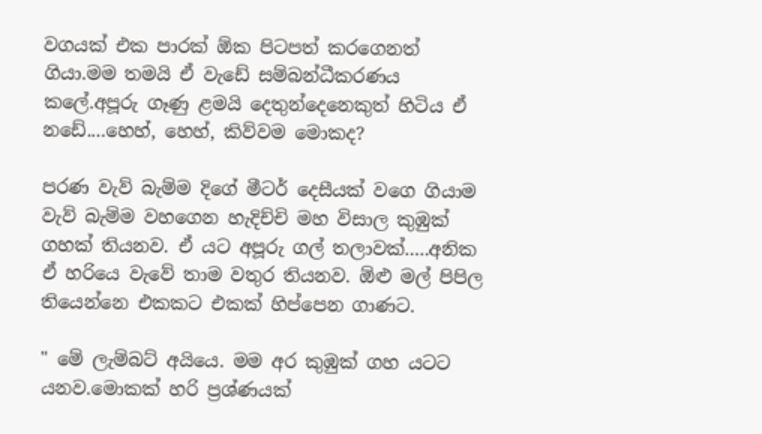වගයක් එක පාරක් ඕක පිටපත් කරගෙනත් ගියා.මම තමයි ඒ වැඩේ සම්බන්ධීකරණය කලේ.අපූරු ගෑණු ළමයි දෙතුන්දෙනෙකුත් හිටිය ඒ නඩේ....හෙහ්, හෙහ්, කිව්වම මොකද?

පරණ වැව් බැම්ම දිගේ මීටර් දෙසීයක් වගෙ ගියාම වැව් බැම්ම වහගෙන හැදිච්චි මහ විසාල කුඹුක් ගහක් තියනව. ඒ යට අපූරු ගල් තලාවක්.....අනික ඒ හරියෙ වැවේ තාම වතුර තියනව. ඕළු මල් පිපිල තියෙන්නෙ එකකට එකක් හිප්පෙන ගාණට.

" මේ ලැම්බට් අයියෙ. මම අර කුඹුක් ගහ යටට යනව.මොකක් හරි ප්‍රශ්ණයක්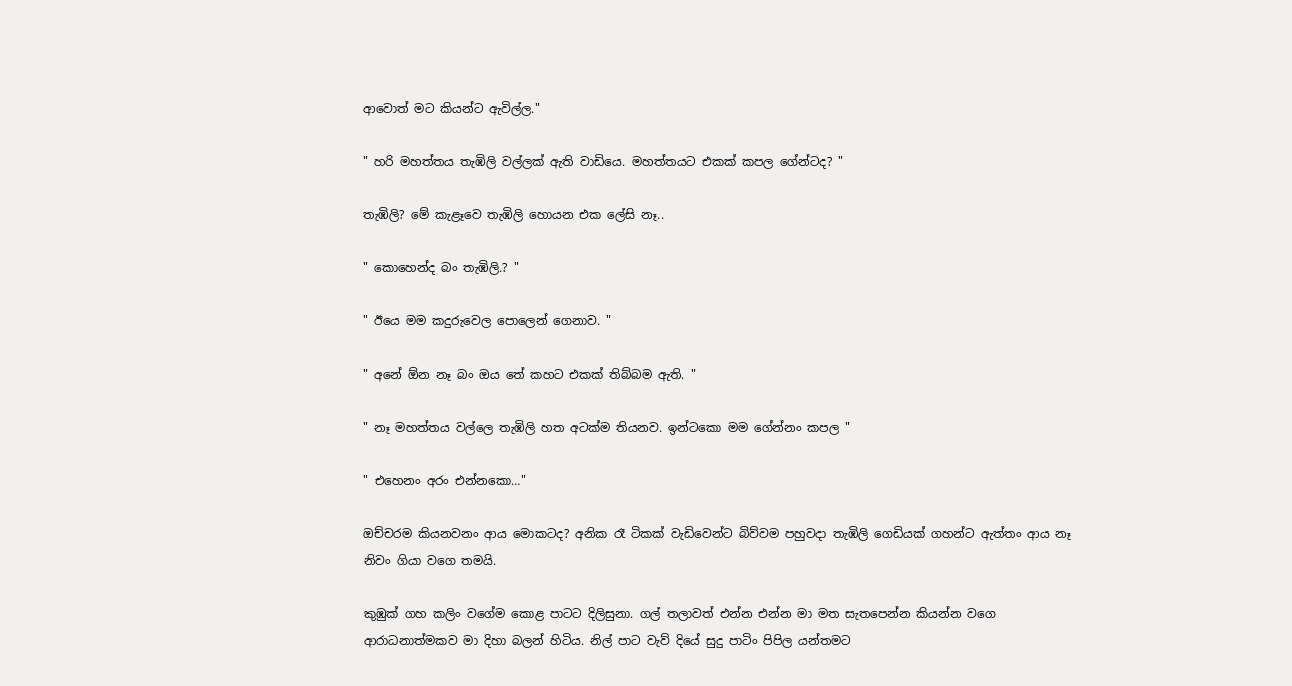ආවොත් මට කියන්ට ඇවිල්ල."

" හරි මහත්තය තැඹිලි වල්ලක් ඇති වාඩියෙ. මහත්තයට එකක් කපල ගේන්ටද? "

තැඹිලි? මේ කැළෑවෙ තැඹිලි හොයන එක ලේසි නෑ..

" කොහෙන්ද බං තැඹිලි.? "

" ඊයෙ මම කදුරුවෙල පොලෙන් ගෙනාව. "

" අනේ ඕන නෑ බං ඔය තේ කහට එකක් තිබ්බම ඇති. "

" නෑ මහත්තය වල්ලෙ තැඹිලි හත අටක්ම තියනව. ඉන්ටකො මම ගේන්නං කපල "

" එහෙනං අරං එන්නකො…"

ඔච්චරම කියනවනං ආය මොකටද? අනික රෑ ටිකක් වැඩිවෙන්ට බිව්වම පහුවදා තැඹිලි ගෙඩියක් ගහන්ට ඇත්තං ආය නෑ නිවං ගියා වගෙ තමයි.

කුඹුක් ගහ කලිං වගේම කොළ පාටට දිලිසුනා. ගල් තලාවත් එන්න එන්න මා මත සැතපෙන්න කියන්න වගෙ ආරාධනාත්මකව මා දිහා බලන් හිටිය. නිල් පාට වැව් දියේ සුදු පාටිං පිපිල යන්තමට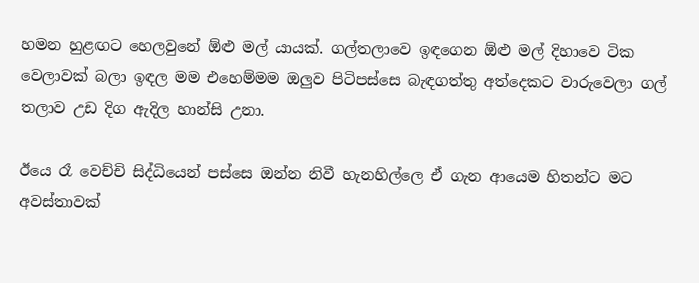හමන හුළඟට හෙලවුනේ ඕළු මල් යායක්. ගල්තලාවෙ ඉඳගෙන ඕළු මල් දිහාවෙ ටික වෙලාවක් බලා ඉඳල මම එහෙම්මම ඔලුව පිටිපස්සෙ බැඳගත්තු අත්දෙකට වාරුවෙලා ගල් තලාව උඩ දිග ඇදිල හාන්සි උනා.

ඊයෙ රෑ වෙච්චි සිද්ධියෙන් පස්සෙ ඔන්න නිවී හැනහිල්ලෙ ඒ ගැන ආයෙම හිතන්ට මට අවස්තාවක්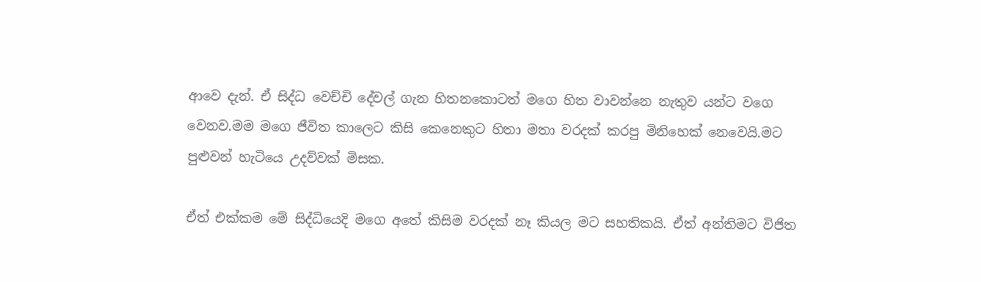ආවෙ දැන්. ඒ සිද්ධ වෙච්චි දේවල් ගැන හිතනකොටත් මගෙ හිත වාවන්නෙ නැතුව යන්ට වගෙ වෙනව.මම මගෙ ජීවිත කාලෙට කිසි කෙනෙකුට හිතා මතා වරදක් කරපු මිනිහෙක් නෙවෙයි.මට පුළුවන් හැටියෙ උදව්වක් මිසක.

ඒත් එක්කම මේ සිද්ධියෙදි මගෙ අතේ කිසිම වරදක් නෑ කියල මට සහතිකයි. ඒත් අන්තිමට විජිත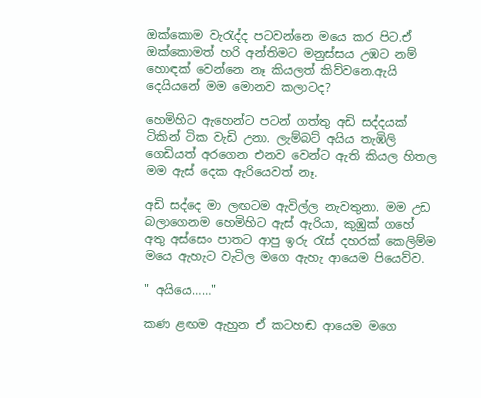ඔක්කොම වැරැද්ද පටවන්නෙ මයෙ කර පිට.ඒ ඔක්කොමත් හරි අන්තිමට මනුස්සය උඹට නම් හොඳක් වෙන්නෙ නෑ කියලත් කිව්වනෙ.ඇයි දෙයියනේ මම මොනව කලාටද?

හෙමිහිට ඇහෙන්ට පටන් ගත්තු අඩි සද්දයක් ටිකින් ටික වැඩි උනා. ලැම්බට් අයිය තැඹිලි ගෙඩියත් අරගෙන එනව වෙන්ට ඇති කියල හිතල මම ඇස් දෙක ඇරියෙවත් නෑ.

අඩි සද්දෙ මා ලඟටම ඇවිල්ල නැවතුනා. මම උඩ බලාගෙනම හෙමිහිට ඇස් ඇරියා, කුඹුක් ගහේ අතු අස්සෙං පාතට ආපු ඉරු රැස් දහරක් කෙලිම්ම මයෙ ඇහැට වැටිල මගෙ ඇහැ ආයෙම පියෙව්ව.

" අයියෙ……"

කණ ළඟම ඇහුන ඒ කටහඬ ආයෙම මගෙ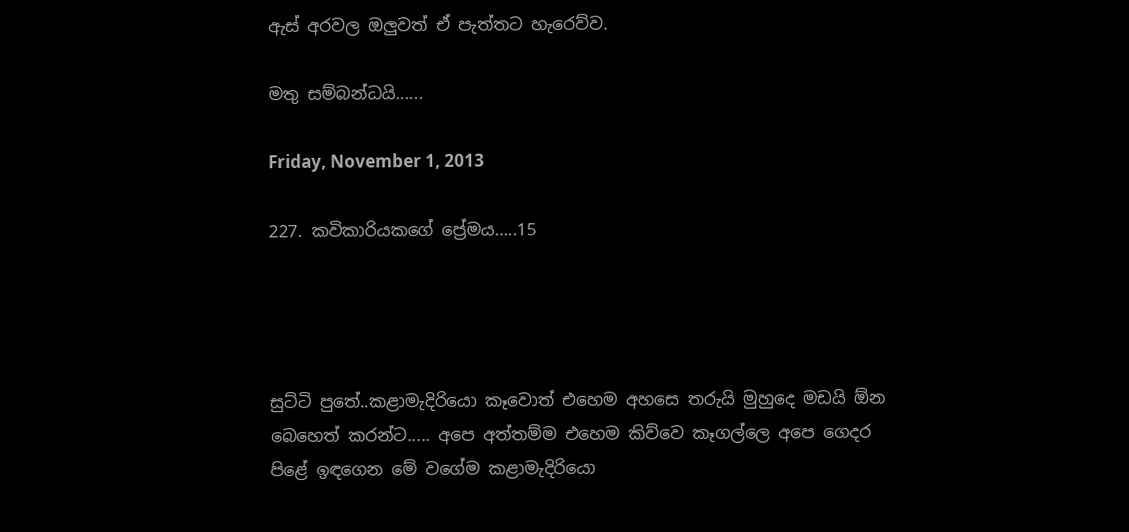ඇස් අරවල ඔලුවත් ඒ පැත්තට හැරෙව්ව.

මතු සම්බන්ධයි......

Friday, November 1, 2013

227. කවිකාරියකගේ ප්‍රේමය…..15




සුට්ටි පුතේ..කළාමැදිරියො කෑවොත් එහෙම අහසෙ තරුයි මුහුදෙ මඩයි ඕන බෙහෙත් කරන්ට..... අපෙ අත්තම්ම එහෙම කිව්වෙ කෑගල්ලෙ අපෙ ගෙදර පිළේ ඉඳගෙන මේ වගේම කළාමැදිරියො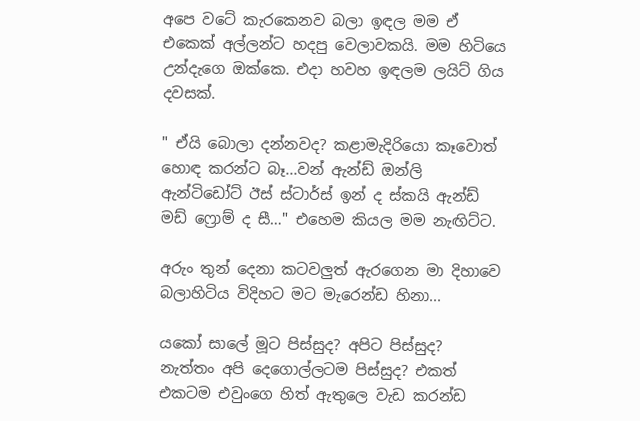අපෙ වටේ කැරකෙනව බලා ඉඳල මම ඒ එකෙක් අල්ලන්ට හදපු වෙලාවකයි. මම හිටියෙ උන්දැගෙ ඔක්කෙ. එදා හවහ ඉඳලම ලයිට් ගිය දවසක්.

" ඒයි බොලා දන්නවද? කළාමැදිරියො කෑවොත් හොඳ කරන්ට බෑ...වන් ඇන්ඩ් ඔන්ලි ඇන්ටිඩෝට් ඊස් ස්ටාර්ස් ඉන් ද ස්කයි ඇන්ඩ් මඩ් ෆ්‍රොම් ද සී…" එහෙම කියල මම නැඟිට්ට.

අරුං තුන් දෙනා කටවලුත් ඇරගෙන මා දිහාවෙ බලාහිටිය විදිහට මට මැරෙන්ඩ හිනා...

යකෝ සාලේ මූට පිස්සුද? අපිට පිස්සුද? නැත්තං අපි දෙගොල්ලටම පිස්සුද? එකත් එකටම එවුංගෙ හිත් ඇතුලෙ වැඩ කරන්ඩ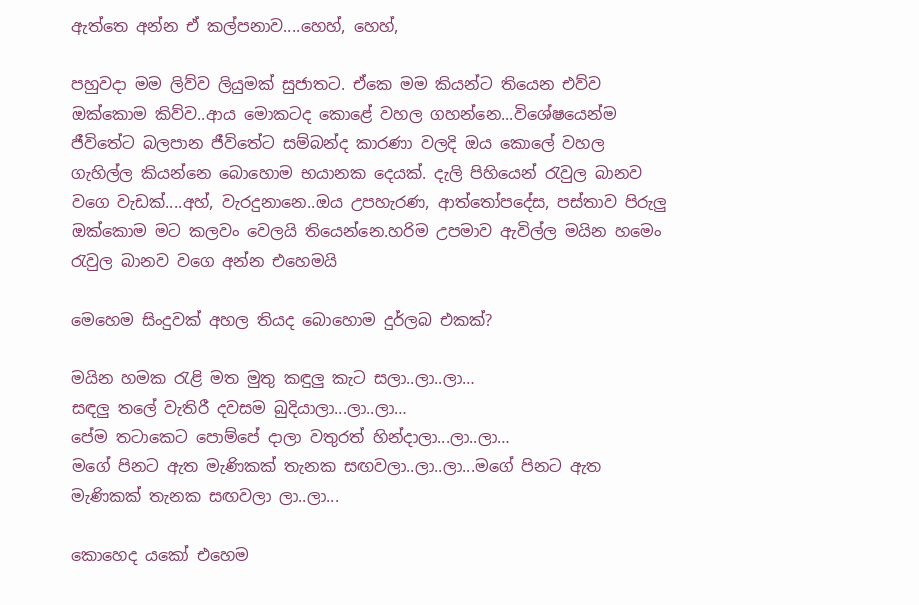ඇත්තෙ අන්න ඒ කල්පනාව....හෙහ්, හෙහ්,

පහුවදා මම ලිව්ව ලියුමක් සුජාතට. ඒකෙ මම කියන්ට තියෙන එව්ව ඔක්කොම කිව්ව..ආය මොකටද කොළේ වහල ගහන්නෙ...විශේෂයෙන්ම ජීවිතේට බලපාන ජීවිතේට සම්බන්ද කාරණා වලදි ඔය කොලේ වහල ගැහිල්ල කියන්නෙ බොහොම භයානක දෙයක්. දැලි පිහියෙන් රැවුල බානව වගෙ වැඩක්....අහ්, වැරදුනානෙ..ඔය උපහැරණ, ආත්තෝපදේස, පස්තාව පිරුලු ඔක්කොම මට කලවං වෙලයි තියෙන්නෙ.හරිම උපමාව ඇවිල්ල මයින හමෙං රැවුල බානව වගෙ අන්න එහෙමයි

මෙහෙම සිංදුවක් අහල තියද බොහොම දුර්ලබ එකක්?

මයින හමක රැළි මත මුතු කඳුලු කැට සලා..ලා..ලා…
සඳලු තලේ වැතිරී දවසම බුදියාලා...ලා..ලා…
පේම තටාකෙට පොම්පේ දාලා වතුරත් හින්දාලා...ලා..ලා…
මගේ පිනට ඇත මැණිකක් තැනක සඟවලා..ලා..ලා...මගේ පිනට ඇත මැණිකක් තැනක සඟවලා ලා..ලා...

කොහෙද යකෝ එහෙම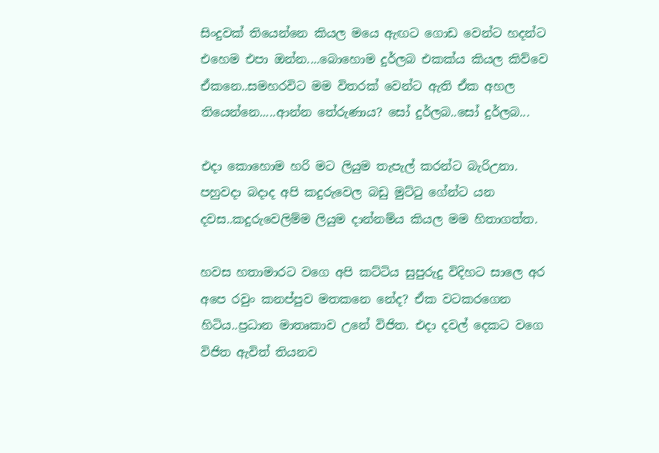සිංදුවක් තියෙන්නෙ කියල මයෙ ඇඟට ගොඩ වෙන්ට හදන්ට එහෙම එපා ඔන්න....බොහොම දුර්ලබ එකක්ය කියල කිව්වෙ ඒකනෙ..සමහරවිට මම විතරක් වෙන්ට ඇති ඒක අහල තියෙන්නෙ.....ආන්න තේරුණාය? සෝ දුර්ලබ..සෝ දුර්ලබ...

එදා කොහොම හරි මට ලියුම තැපැල් කරන්ට බැරිඋනා. පහුවදා බදාද අපි කදුරුවෙල බඩු මුට්ටු ගේන්ට යන දවස..කදුරුවෙලිම්ම ලියුම දාන්නම්ය කියල මම හිතාගත්ත.

හවස හතාමාරට වගෙ අපි කට්ටිය සුපුරුදු විදිහට සාලෙ අර අපෙ රවුං කනප්පුව මතකනෙ නේද? ඒක වටකරගෙන හිටිය..ප්‍රධාන මාතෘකාව උනේ විජිත. එදා දවල් දෙකට වගෙ විජිත ඇවිත් තියනව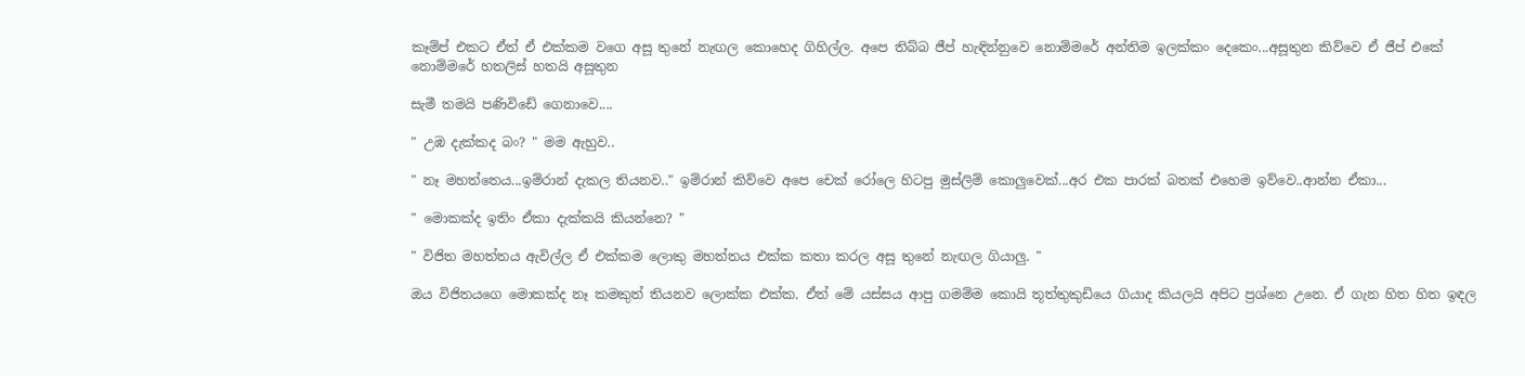කෑම්ප් එකට ඒත් ඒ එක්කම වගෙ අසූ තුනේ නැඟල කොහෙද ගිහිල්ල. අපෙ තිබ්බ ජීප් හැඳින්නුවෙ නොම්මරේ අන්තිම ඉලක්කං දෙකෙං...අසූතුන කිව්වෙ ඒ ජීප් එකේ නොම්මරේ හතලිස් හතයි අසූතුන

සැමී තමයි පණිවිඩේ ගෙනාවෙ....

" උඹ දැක්කද බං? " මම ඇහුව..

" නෑ මහත්තෙය...ඉම්රාන් දැකල තියනව.." ඉම්රාන් කිව්වෙ අපෙ චෙක් රෝලෙ හිටපු මුස්ලිම් කොලුවෙක්...අර එක පාරක් බතක් එහෙම ඉව්වෙ..ආන්න ඒකා...

" මොකක්ද ඉතිං ඒකා දැක්කයි කියන්නෙ? "

" විජිත මහත්තය ඇවිල්ල ඒ එක්කම ලොකු මහත්තය එක්ක කතා කරල අසූ තුනේ නැඟල ගියාලු. "

ඔය විජිතයගෙ මොකක්ද නෑ කමකුත් තියනව ලොක්ක එක්ක. ඒත් මේ යස්සය ආපු ගමම්ම කොයි තූත්තුකුඩියෙ ගියාද කියලයි අපිට ප්‍රශ්නෙ උනෙ. ඒ ගැන හිත හිත ඉඳල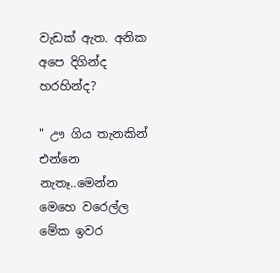වැඩක් ඇත. අනික අපෙ දිගින්ද හරහින්ද?

" ඌ ගිය තැනකින් එන්නෙ නැතෑ..මෙන්න මෙහෙ වරෙල්ල මේක ඉවර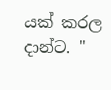යක් කරල දාන්ට. "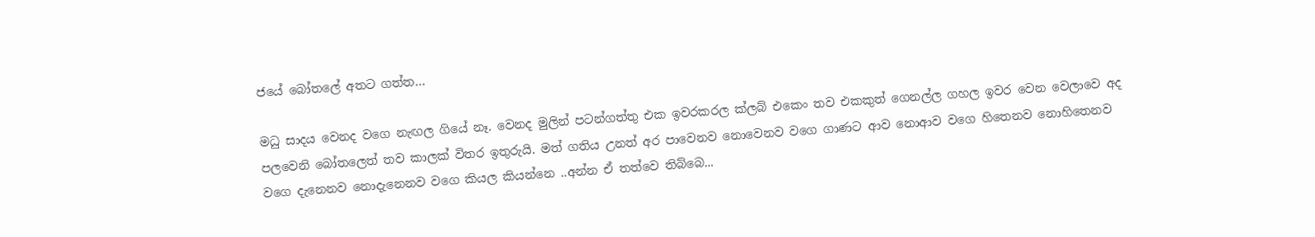ජයේ බෝතලේ අතට ගත්ත…

මධු සාදය වෙනද වගෙ නැඟල ගියේ නෑ. වෙනද මුලින් පටන්ගත්තු එක ඉවරකරල ක්ලබ් එකෙං තව එකකුත් ගෙනල්ල ගහල ඉවර වෙන වෙලාවෙ අද පලවෙනි බෝතලෙත් තව කාලක් විතර ඉතුරුයි. මත් ගතිය උනත් අර පාවෙනව නොවෙනව වගෙ ගාණට ආව නොආව වගෙ හිතෙනව නොහිතෙනව වගෙ දැනෙනව නොදැනෙනව වගෙ කියල කියන්නෙ ..අන්න ඒ තත්වෙ තිබ්බෙ...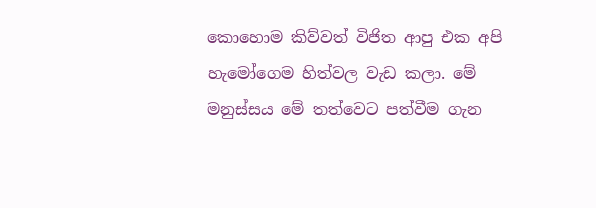කොහොම කිව්වත් විජිත ආපු එක අපි හැමෝගෙම හිත්වල වැඩ කලා. මේ මනුස්සය මේ තත්වෙට පත්වීම ගැන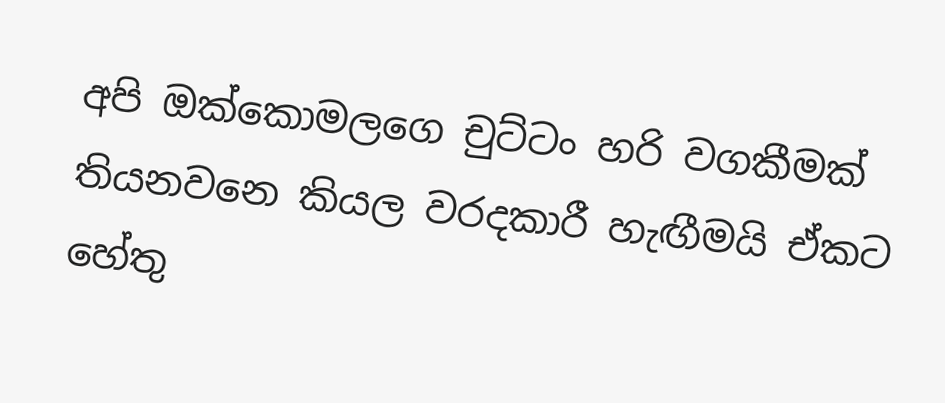අපි ඔක්කොමලගෙ චුට්ටං හරි වගකීමක් තියනවනෙ කියල වරදකාරී හැඟීමයි ඒකට හේතු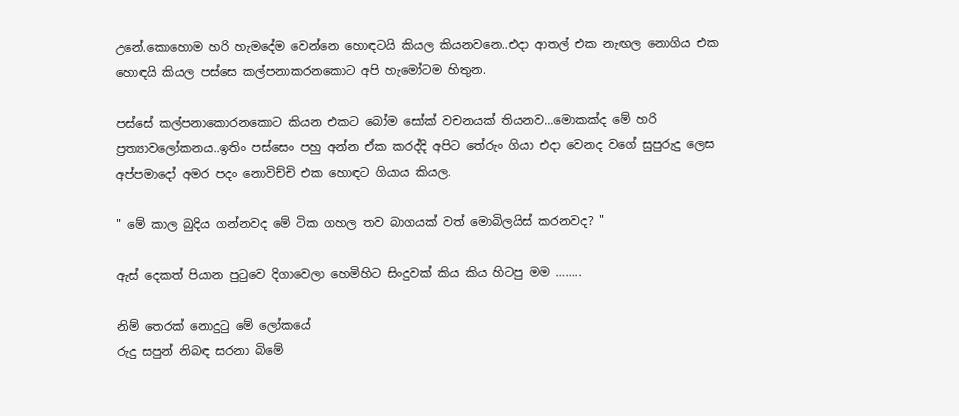උනේ.කොහොම හරි හැමදේම වෙන්නෙ හොඳටයි කියල කියනවනෙ..එදා ආතල් එක නැඟල නොගිය එක හොඳයි කියල පස්සෙ කල්පනාකරනකොට අපි හැමෝටම හිතුන.

පස්සේ කල්පනාකොරනකොට කියන එකට බෝම සෝක් වචනයක් තියනව...මොකක්ද මේ හරි ප්‍රත්‍යාවලෝකනය..ඉතිං පස්සෙං පහු අන්න ඒක කරද්දි අපිට තේරුං ගියා එදා වෙනද වගේ සුපුරුදු ලෙස අප්පමාදෝ අමර පදං නොවිච්චි එක හොඳට ගියාය කියල.

" මේ කාල බුදිය ගන්නවද මේ ටික ගහල තව බාගයක් වත් මොබිලයිස් කරනවද? "

ඇස් දෙකත් පියාන පුටුවෙ දිගාවෙලා හෙමිහිට සිංදුවක් කිය කිය හිටපු මම ……..

නිම් තෙරක් නොදුටු මේ ලෝකයේ
රුදු සපුන් නිබඳ සරනා බිමේ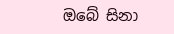ඔබේ සිනා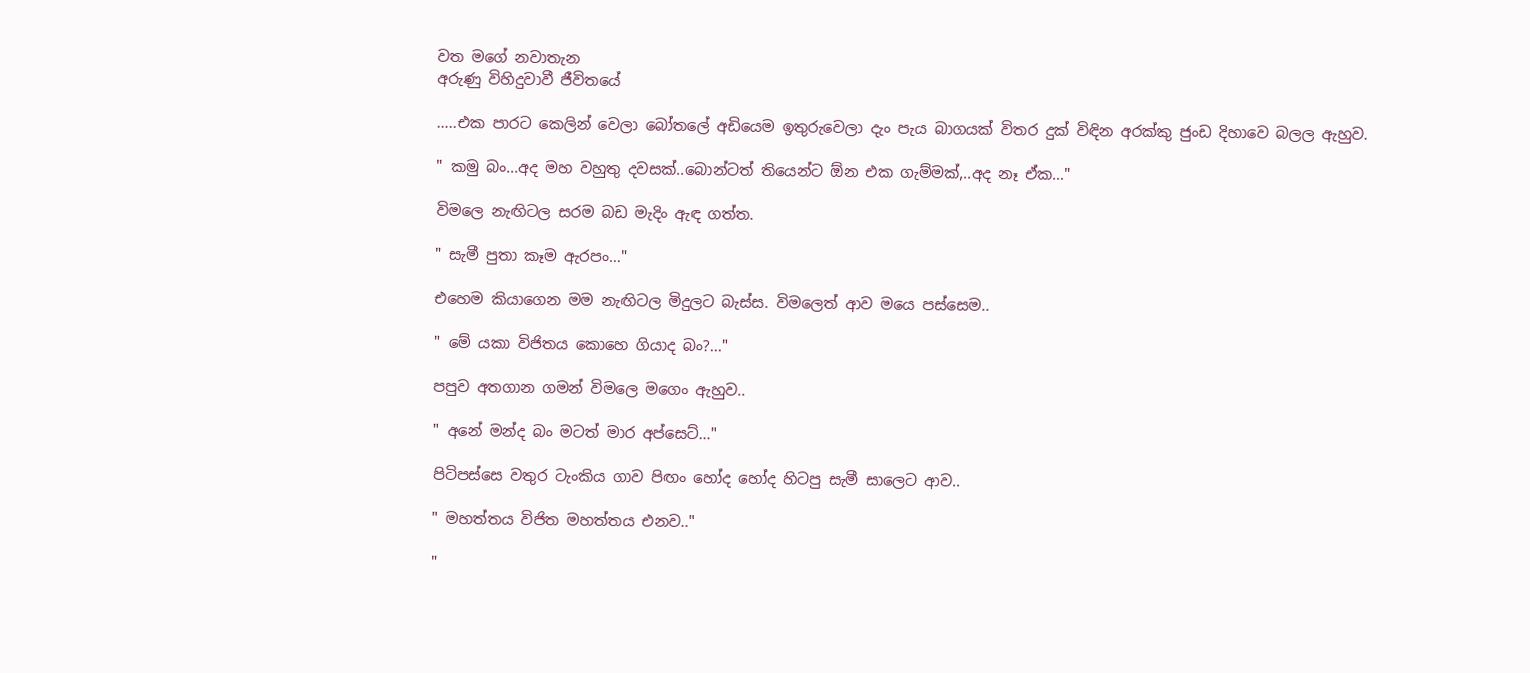වත මගේ නවාතැන
අරුණු විහිදුවාවී ජීවිතයේ

…..එක පාරට කෙලින් වෙලා බෝතලේ අඩියෙම ඉතුරුවෙලා දැං පැය බාගයක් විතර දුක් විඳින අරක්කු ජුංඩ දිහාවෙ බලල ඇහුව.

" කමු බං...අද මහ වහුතු දවසක්..බොන්ටත් තියෙන්ට ඕන එක ගැම්මක්,..අද නෑ ඒක…"

විමලෙ නැඟිටල සරම බඩ මැදිං ඇඳ ගත්ත.

" සැමී පුතා කෑම ඇරපං…"

එහෙම කියාගෙන මම නැඟිටල මිදුලට බැස්ස. විමලෙත් ආව මයෙ පස්සෙම..

" මේ යකා විජිතය කොහෙ ගියාද බං?..."

පපුව අතගාන ගමන් විමලෙ මගෙං ඇහුව..

" අනේ මන්ද බං මටත් මාර අප්සෙට්…"

පිටිපස්සෙ වතුර ටැංකිය ගාව පිඟං හෝද හෝද හිටපු සැමී සාලෙට ආව..

" මහත්තය විජිත මහත්තය එනව.."

"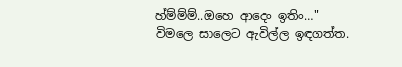හ්ම්ම්ම්..ඔහෙ ආදෙං ඉතිං…" විමලෙ සාලෙට ඇවිල්ල ඉඳගත්ත.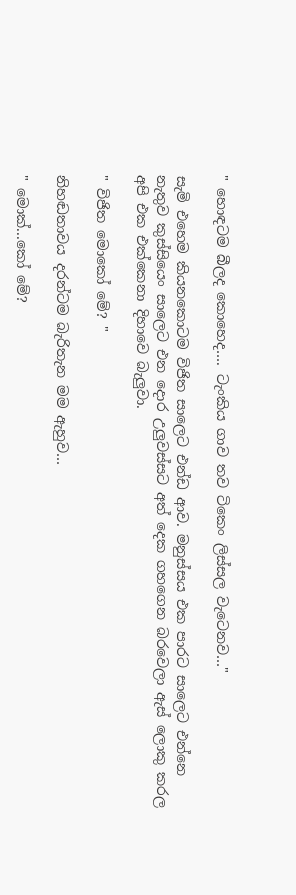" හොඳටම බීලද කොහෙද…. ටැංකිය ගාව තව ටිකෙං ලිස්සල වැටෙනව…"

සැමි එහෙම කියනකොටම විජිත සාලෙට එන්ඩ ආව. මනුස්සය එක පාරට සාලෙට එන්නෙ නැතුව කුස්සියෙං සාලෙට එන දොර උලුවස්සට අත් දෙක ගහගෙන බරවෙලා ඇස් ලොකු කරල අපි එක එක්කෙනා දිහාවෙ බැලුවා.

" විජිත මොකෝ මේ? "

නිහඬතාවය දරන්ටම බැරිතැන මම ඇහුව…

" මොක්...කෝ මේ?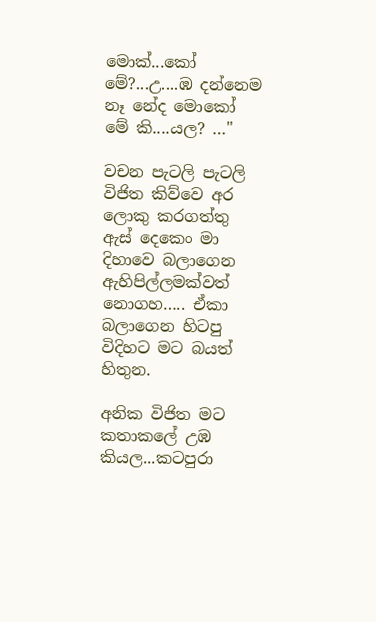මොක්...කෝ මේ?...උ....ඹ දන්නෙම නෑ නේද මොකෝ මේ කි....යල? …"

වචන පැටලි පැටලි විජිත කිව්වෙ අර ලොකු කරගත්තු ඇස් දෙකෙං මා දිහාවෙ බලාගෙන ඇහිපිල්ලමක්වත් නොගහ….. ඒකා බලාගෙන හිටපු විදිහට මට බයත් හිතුන.

අනික විජිත මට කතාකලේ උඹ කියල...කටපුරා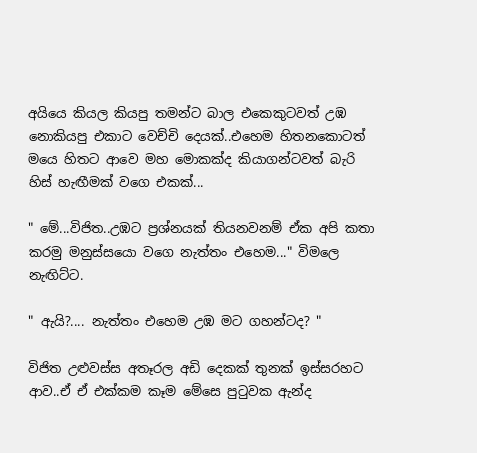අයියෙ කියල කියපු තමන්ට බාල එකෙකුටවත් උඹ නොකියපු එකාට වෙච්චි දෙයක්..එහෙම හිතනකොටත් මයෙ හිතට ආවෙ මහ මොකක්ද කියාගන්ටවත් බැරි හිස් හැඟීමක් වගෙ එකක්...

" මේ...විජිත..උඹට ප්‍රශ්නයක් තියනවනම් ඒක අපි කතා කරමු මනුස්සයො වගෙ නැත්තං එහෙම..." විමලෙ නැඟිට්ට.

" ඇයි?.... නැත්තං එහෙම උඹ මට ගහන්ටද? "

විජිත උළුවස්ස අතෑරල අඩි දෙකක් තුනක් ඉස්සරහට ආව..ඒ ඒ එක්කම කෑම මේසෙ පුටුවක ඇන්ද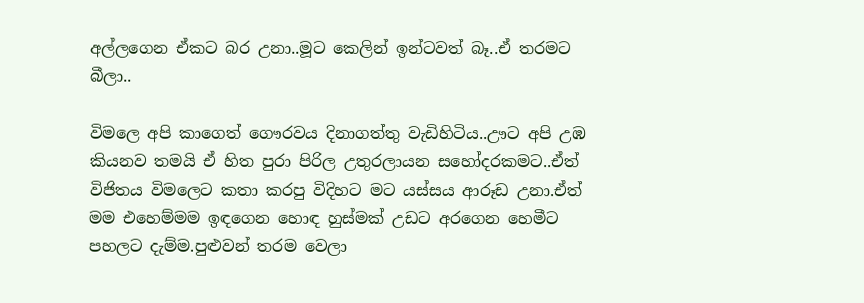අල්ලගෙන ඒකට බර උනා..මූට කෙලින් ඉන්ටවත් බෑ..ඒ තරමට බීලා..

විමලෙ අපි කාගෙත් ගෞරවය දිනාගත්තු වැඩිහිටිය..ඌට අපි උඹ කියනව තමයි ඒ හිත පුරා පිරිල උතුරලායන සහෝදරකමට..ඒත් විජිතය විමලෙට කතා කරපු විදිහට මට යස්සය ආරූඩ උනා.ඒත් මම එහෙම්මම ඉඳගෙන හොඳ හුස්මක් උඩට අරගෙන හෙමීට පහලට දැම්ම.පුළුවන් තරම වෙලා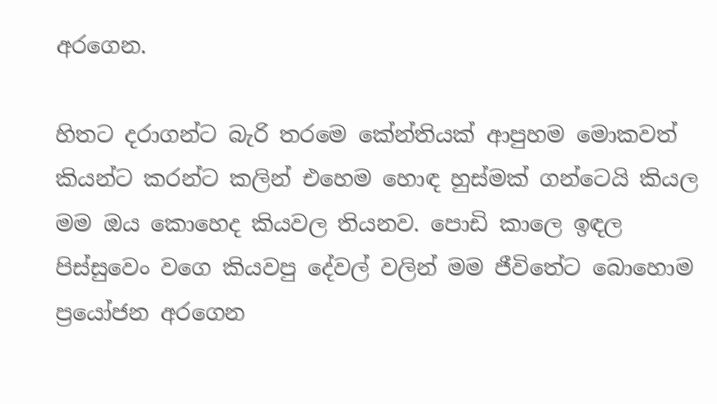අරගෙන.

හිතට දරාගන්ට බැරි තරමෙ කේන්තියක් ආපුහම මොකවත් කියන්ට කරන්ට කලින් එහෙම හොඳ හුස්මක් ගන්ටෙයි කියල මම ඔය කොහෙද කියවල තියනව. පොඩි කාලෙ ඉඳල පිස්සුවෙං වගෙ කියවපු දේවල් වලින් මම ජීවිතේට බොහොම ප්‍රයෝජන අරගෙන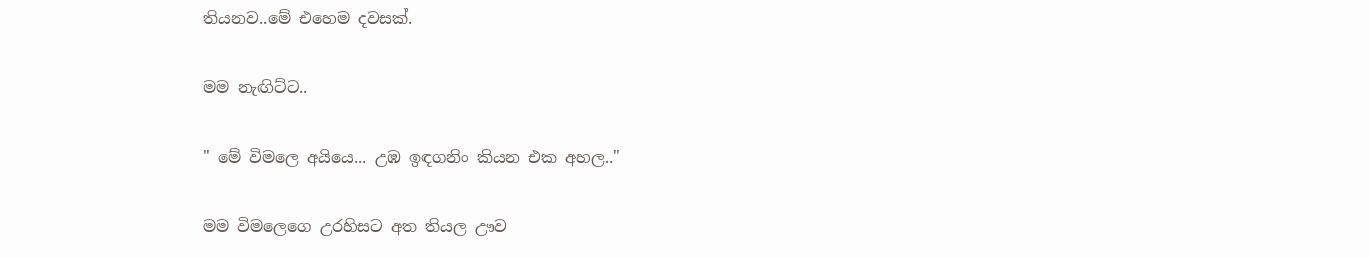තියනව..මේ එහෙම දවසක්.

මම නැඟිට්ට..

" මේ විමලෙ අයියෙ... උඹ ඉඳගනිං කියන එක අහල.."

මම විමලෙගෙ උරහිසට අත තියල ඌව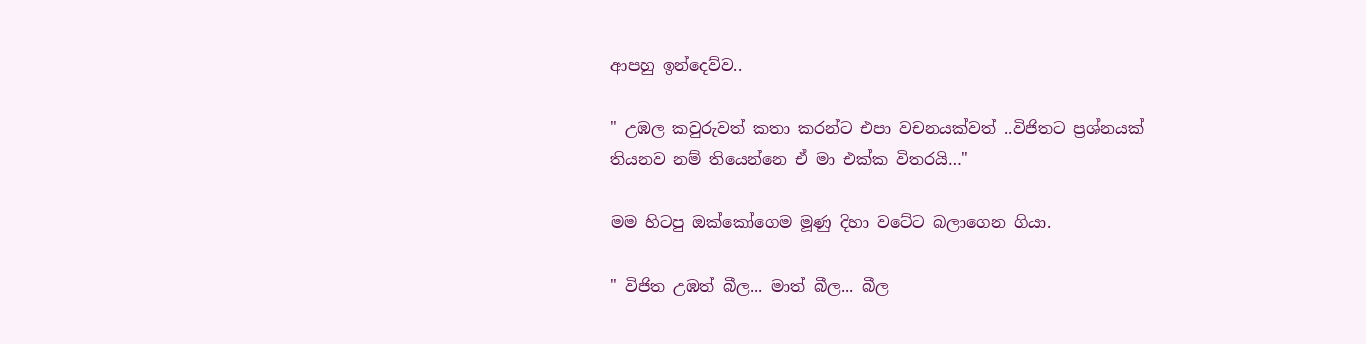ආපහු ඉන්දෙව්ව..

" උඹල කවුරුවත් කතා කරන්ට එපා වචනයක්වත් ..විජිතට ප්‍රශ්නයක් තියනව නම් තියෙන්නෙ ඒ මා එක්ක විතරයි…"

මම හිටපු ඔක්කෝගෙම මූණු දිහා වටේට බලාගෙන ගියා.

" විජිත උඹත් බීල... මාත් බීල... බීල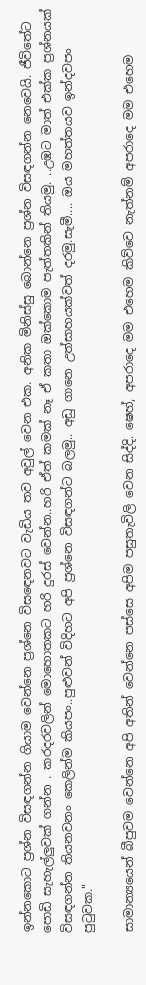ඉන්නකොට ප්‍රශ්න විසඳගන්න ගියාම වෙන්නෙ ප්‍රශ්නෙ විසඳෙනවට වැඩිය තව අවුල් වෙන එක. අනික මිනිස්සු බොන්නෙ ප්‍රශ්න විසඳගන්න නෙවෙයි. ජීවිතේට පොඩි සැහැල්ලුවක් ගන්න . කරදරවලින් මොහොතකට හරි දුරස් වෙන්න..හරි ඒත් කමක් නෑ ඒ කතා ඔක්කොම පැත්තකින් තියමු. ..උඹට මාත් එක්ක ප්‍රශ්නයක් විසඳගන්න තියනවනං කෙලින්ම කියපං..පුළුවන් විදිහට අපි ප්‍රශ්නෙ විසඳගන්ට බලමු.. අඩු ගානෙ උත්සාහයක්වත් දරමු.සැමී.... ඔය මහත්තයව ඉන්දවපං පුටුවක."

සාමාන්‍යයෙන් බීපුවම වෙන්නෙ අපි අතින් වෙන්නෙ පස්සෙ අපිම පසුතැවිලි වෙන සිද්දි. ෂෙහ්, අපරාදෙ මම එහෙම කිව්වෙ නැත්නම් අපරාදෙ මම එහෙම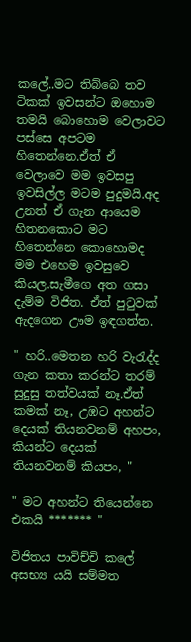කලේ..මට තිබ්බෙ තව ටිකක් ඉවසන්ට ඔහොම තමයි බොහොම වෙලාවට පස්සෙ අපටම හිතෙන්නෙ.ඒත් ඒ වෙලාවෙ මම ඉවසපු ඉවසිල්ල මටම පුදුමයි.අද උනත් ඒ ගැන ආයෙම හිතනකොට මට හිතෙන්නෙ කොහොමද මම එහෙම ඉවසුවෙ කියල.සැමීගෙ අත ගසා දැම්ම විජිත. ඒත් පුටුවක් ඇදගෙන ඌම ඉඳගත්ත.

" හරි..මෙතන හරි වැරැද්ද ගැන කතා කරන්ට තරම් සුදුසු තත්වයක් නෑ.ඒත් කමක් නෑ, උඹට අහන්ට දෙයක් තියනවනම් අහපං, කියන්ට දෙයක් තියනවනම් කියපං, "

" මට අහන්ට තියෙන්නෙ එකයි ******* "

විජිතය පාවිච්චි කලේ අසභ්‍ය යයි සම්මත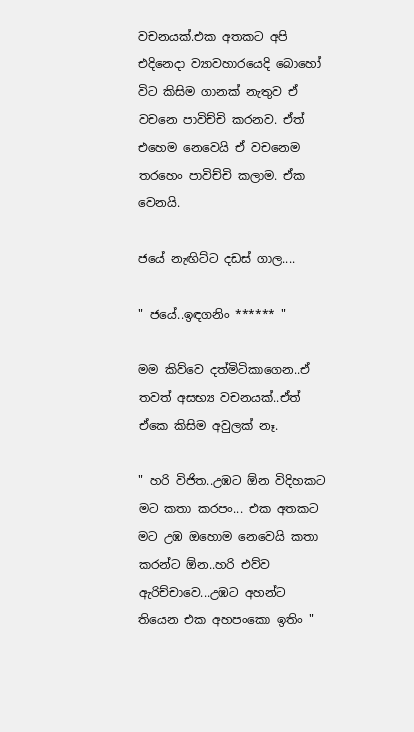වචනයක්.එක අතකට අපි එදිනෙදා ව්‍යාවහාරයෙදි බොහෝ විට කිසිම ගානක් නැතුව ඒ වචනෙ පාවිච්චි කරනව. ඒත් එහෙම නෙවෙයි ඒ වචනෙම තරහෙං පාවිච්චි කලාම. ඒක වෙනයි.

ජයේ නැඟිට්ට දඩස් ගාල....

" ජයේ..ඉඳගනිං ****** "

මම කිව්වෙ දත්මිටිකාගෙන..ඒ තවත් අසභ්‍ය වචනයක්..ඒත් ඒකෙ කිසිම අවුලක් නෑ.

" හරි විජිත..උඹට ඕන විදිහකට මට කතා කරපං... එක අතකට මට උඹ ඔහොම නෙවෙයි කතා කරන්ට ඕන..හරි එව්ව ඇරිච්චාවෙ...උඹට අහන්ට තියෙන එක අහපංකො ඉතිං "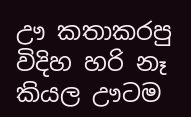ඌ කතාකරපු විදිහ හරි නෑ කියල ඌටම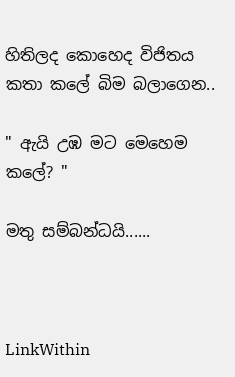හිතිලද කොහෙද විජිතය කතා කලේ බිම බලාගෙන..

" ඇයි උඹ මට මෙහෙම කලේ? "

මතු සම්බන්ධයි......



LinkWithin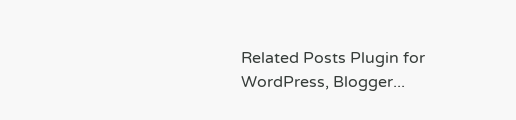Related Posts Plugin for WordPress, Blogger...